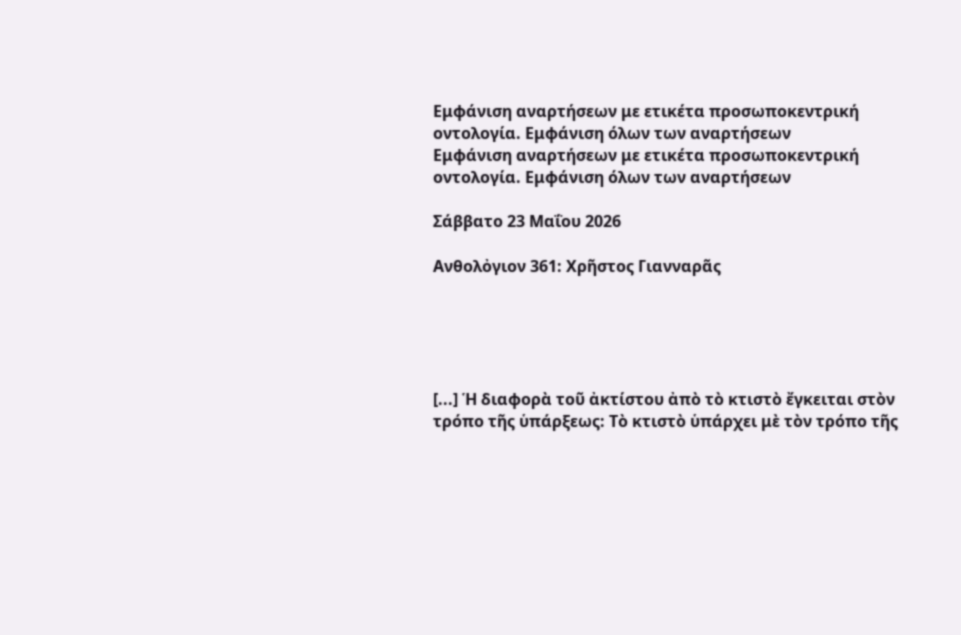Εμφάνιση αναρτήσεων με ετικέτα προσωποκεντρική οντολογία. Εμφάνιση όλων των αναρτήσεων
Εμφάνιση αναρτήσεων με ετικέτα προσωποκεντρική οντολογία. Εμφάνιση όλων των αναρτήσεων

Σάββατο 23 Μαΐου 2026

Ανθολὀγιον 361: Χρῆστος Γιανναρᾶς





[...] Ἡ διαφορὰ τοῦ ἀκτίστου ἀπὸ τὸ κτιστὸ ἔγκειται στὸν τρόπο τῆς ὑπάρξεως: Τὸ κτιστὸ ὑπάρχει μὲ τὸν τρόπο τῆς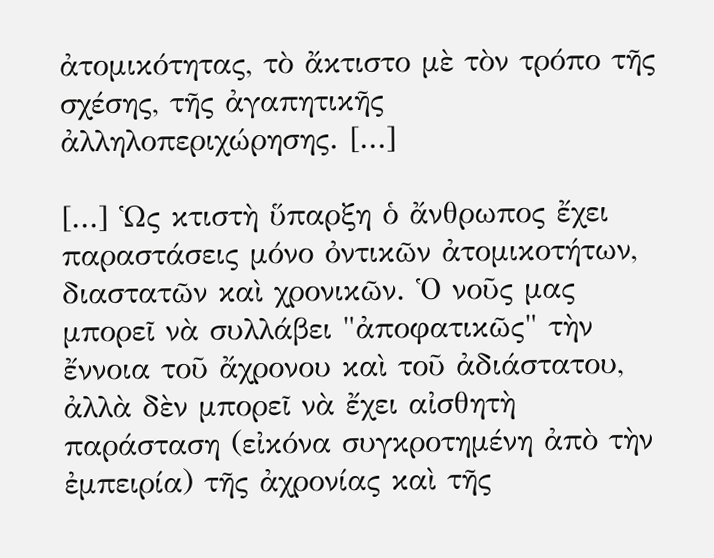ἀτομικότητας, τὸ ἄκτιστο μὲ τὸν τρόπο τῆς σχέσης, τῆς ἀγαπητικῆς ἀλληλοπεριχώρησης. [...]

[...] Ὡς κτιστὴ ὕπαρξη ὁ ἄνθρωπος ἔχει παραστάσεις μόνο ὀντικῶν ἀτομικοτήτων, διαστατῶν καὶ χρονικῶν. Ὁ νοῦς μας μπορεῖ νὰ συλλάβει "ἀποφατικῶς" τὴν ἔννοια τοῦ ἄχρονου καὶ τοῦ ἀδιάστατου, ἀλλὰ δὲν μπορεῖ νὰ ἔχει αἰσθητὴ παράσταση (εἰκόνα συγκροτημένη ἀπὸ τὴν ἐμπειρία) τῆς ἀχρονίας καὶ τῆς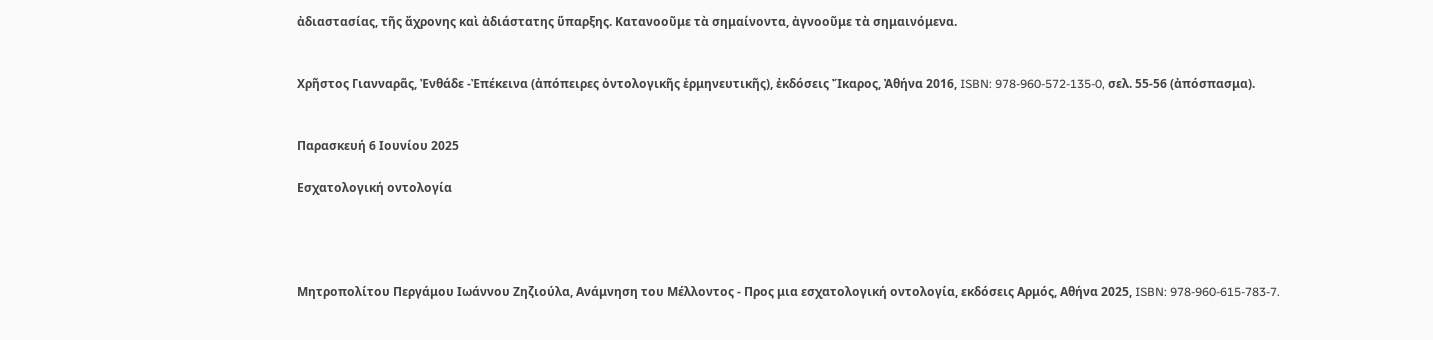ἀδιαστασίας, τῆς ἄχρονης καὶ ἀδιάστατης ὕπαρξης. Κατανοοῦμε τὰ σημαίνοντα, ἀγνοοῦμε τὰ σημαινόμενα.


Χρῆστος Γιανναρᾶς, Ἐνθάδε -Ἐπέκεινα (ἀπόπειρες ὀντολογικῆς ἑρμηνευτικῆς), ἐκδόσεις Ἴκαρος, Ἀθήνα 2016, ISBN: 978-960-572-135-0, σελ. 55-56 (ἀπόσπασμα).


Παρασκευή 6 Ιουνίου 2025

Εσχατολογική οντολογία




Μητροπολίτου Περγάμου Ιωάννου Ζηζιούλα, Ανάμνηση του Μέλλοντος - Προς μια εσχατολογική οντολογία, εκδόσεις Αρμός, Αθήνα 2025, ISBN: 978-960-615-783-7.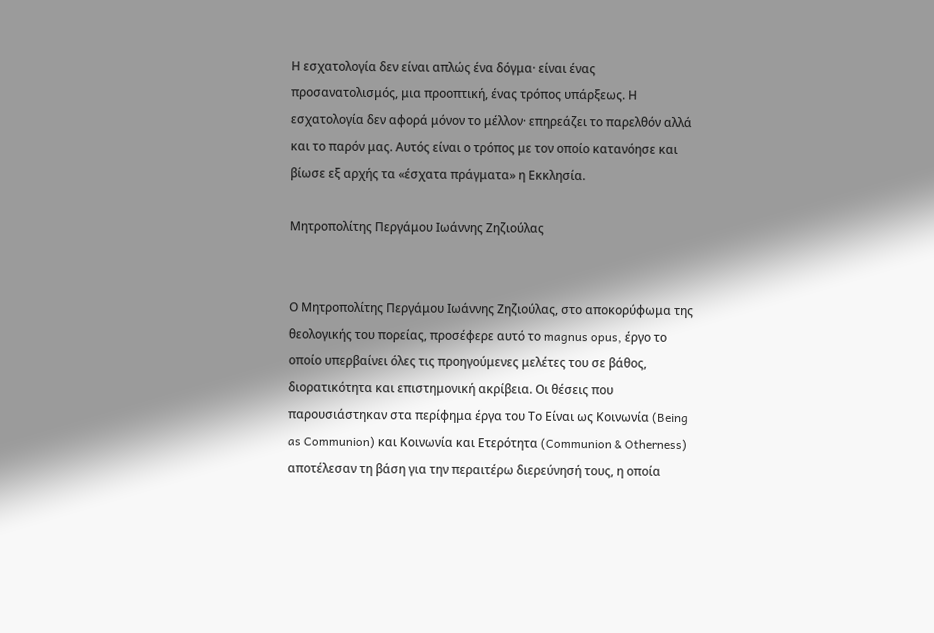Η εσχατολογία δεν είναι απλώς ένα δόγμα· είναι ένας προσανατολισμός, μια προοπτική, ένας τρόπος υπάρξεως. Η εσχατολογία δεν αφορά μόνον το μέλλον· επηρεάζει το παρελθόν αλλά και το παρόν μας. Αυτός είναι ο τρόπος με τον οποίο κατανόησε και βίωσε εξ αρχής τα «έσχατα πράγματα» η Εκκλησία.

Μητροπολίτης Περγάμου Ιωάννης Ζηζιούλας


Ο Μητροπολίτης Περγάμου Ιωάννης Ζηζιούλας, στο αποκορύφωμα της θεολογικής του πορείας, προσέφερε αυτό το magnus opus, έργο το οποίο υπερβαίνει όλες τις προηγούμενες μελέτες του σε βάθος, διορατικότητα και επιστημονική ακρίβεια. Οι θέσεις που παρουσιάστηκαν στα περίφημα έργα του Το Είναι ως Κοινωνία (Being as Communion) και Κοινωνία και Ετερότητα (Communion & Otherness) αποτέλεσαν τη βάση για την περαιτέρω διερεύνησή τους, η οποία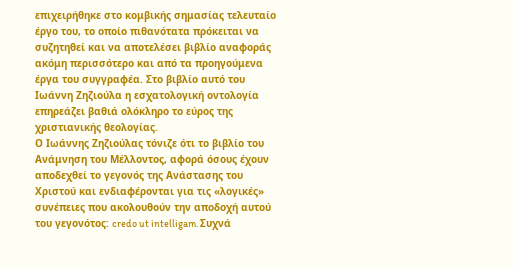επιχειρήθηκε στο κομβικής σημασίας τελευταίο έργο του, το οποίο πιθανότατα πρόκειται να συζητηθεί και να αποτελέσει βιβλίο αναφοράς ακόμη περισσότερο και από τα προηγούμενα έργα του συγγραφέα. Στο βιβλίο αυτό του Ιωάννη Ζηζιούλα η εσχατολογική οντολογία επηρεάζει βαθιά ολόκληρο το εύρος της χριστιανικής θεολογίας.
Ο Ιωάννης Ζηζιούλας τόνιζε ότι το βιβλίο του Ανάμνηση του Μέλλοντος, αφορά όσους έχουν αποδεχθεί το γεγονός της Ανάστασης του Χριστού και ενδιαφέρονται για τις «λογικές» συνέπειες που ακολουθούν την αποδοχή αυτού του γεγονότος: credo ut intelligam. Συχνά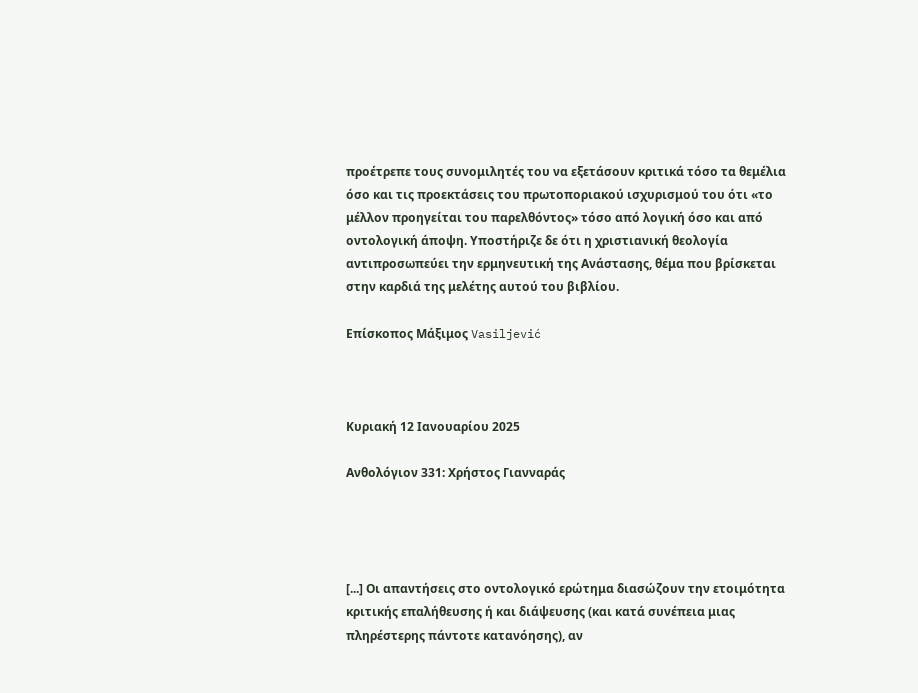προέτρεπε τους συνομιλητές του να εξετάσουν κριτικά τόσο τα θεμέλια όσο και τις προεκτάσεις του πρωτοποριακού ισχυρισμού του ότι «το μέλλον προηγείται του παρελθόντος» τόσο από λογική όσο και από οντολογική άποψη. Υποστήριζε δε ότι η χριστιανική θεολογία αντιπροσωπεύει την ερμηνευτική της Ανάστασης, θέμα που βρίσκεται στην καρδιά της μελέτης αυτού του βιβλίου.

Επίσκοπος Μάξιμος Vasiljević



Κυριακή 12 Ιανουαρίου 2025

Ανθολόγιον 331: Χρήστος Γιανναράς




[...] Οι απαντήσεις στο οντολογικό ερώτημα διασώζουν την ετοιμότητα κριτικής επαλήθευσης ή και διάψευσης (και κατά συνέπεια μιας πληρέστερης πάντοτε κατανόησης), αν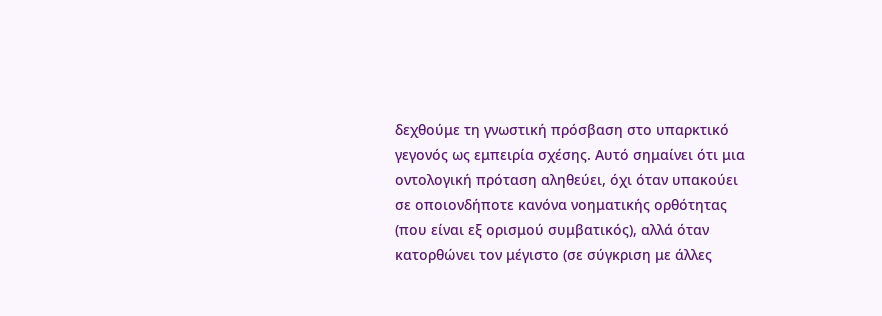δεχθούμε τη γνωστική πρόσβαση στο υπαρκτικό γεγονός ως εμπειρία σχέσης. Αυτό σημαίνει ότι μια οντολογική πρόταση αληθεύει, όχι όταν υπακούει σε οποιονδήποτε κανόνα νοηματικής ορθότητας (που είναι εξ ορισμού συμβατικός), αλλά όταν κατορθώνει τον μέγιστο (σε σύγκριση με άλλες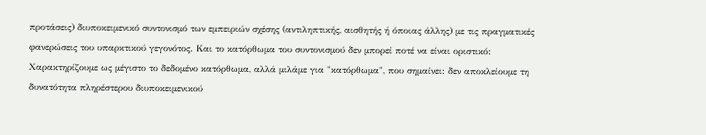προτάσεις) διυποκειμενικό συντονισμό των εμπειριών σχέσης (αντιληπτικής, αισθητής ή όποιας άλλης) με τις πραγματικές φανερώσεις του υπαρκτικού γεγονότος. Και το κατόρθωμα του συντονισμού δεν μπορεί ποτέ να είναι οριστικό: Χαρακτηρίζουμε ως μέγιστο το δεδομένο κατόρθωμα, αλλά μιλάμε για "κατόρθωμα", που σημαίνει: δεν αποκλείουμε τη δυνατότητα πληρέστερου διυποκειμενικού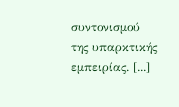συντονισμού της υπαρκτικής εμπειρίας. [...]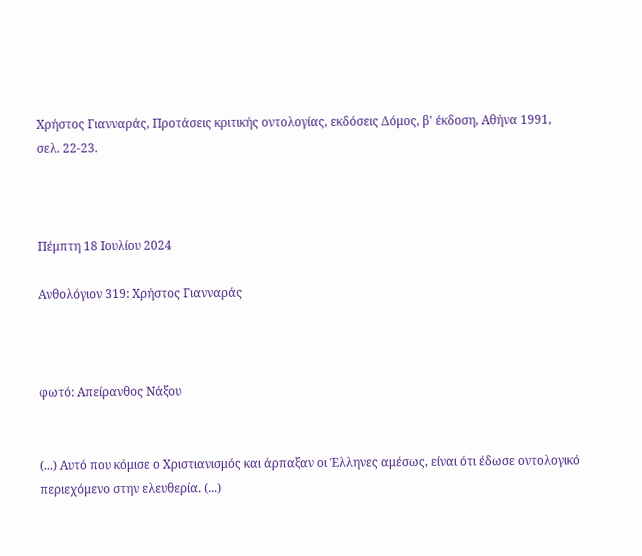Χρήστος Γιανναράς, Προτάσεις κριτικής οντολογίας, εκδόσεις Δόμος, β' έκδοση, Αθήνα 1991, σελ. 22-23.



Πέμπτη 18 Ιουλίου 2024

Ανθολόγιον 319: Χρήστος Γιανναράς



φωτό: Απείρανθος Νάξου


(...) Αυτό που κόμισε ο Χριστιανισμός και άρπαξαν οι Έλληνες αμέσως, είναι ότι έδωσε οντολογικό περιεχόμενο στην ελευθερία. (...)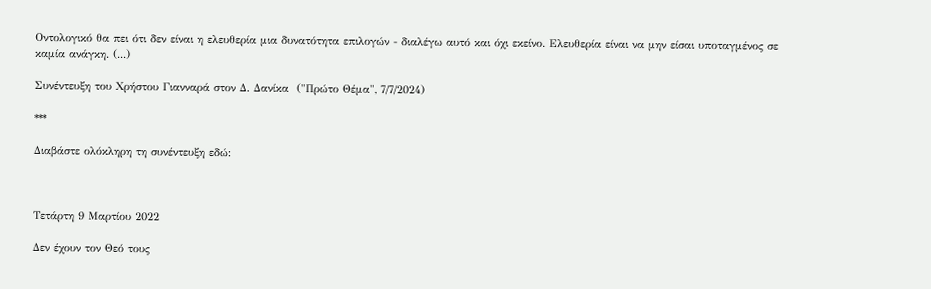Οντολογικό θα πει ότι δεν είναι η ελευθερία μια δυνατότητα επιλογών - διαλέγω αυτό και όχι εκείνο. Ελευθερία είναι να μην είσαι υποταγμένος σε καμία ανάγκη. (...)

Συνέντευξη του Χρήστου Γιανναρά στον Δ. Δανίκα  ("Πρώτο Θέμα", 7/7/2024)

***

Διαβάστε ολόκληρη τη συνέντευξη εδώ:



Τετάρτη 9 Μαρτίου 2022

Δεν έχουν τον Θεό τους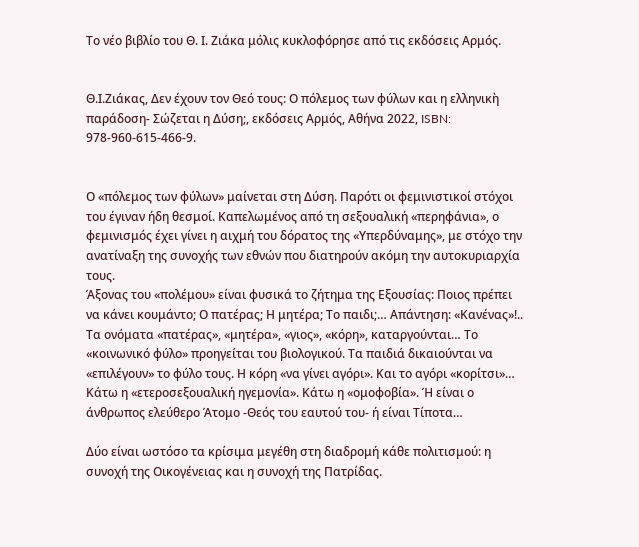Το νέο βιβλίο του Θ. Ι. Ζιάκα μόλις κυκλοφόρησε από τις εκδόσεις Αρμός.


Θ.Ι.Ζιάκας, Δεν έχουν τον Θεό τους: Ο πόλεμος των φύλων και η ελληνικὴ παράδοση- Σώζεται η Δύση;, εκδόσεις Αρμός, Αθήνα 2022, ISBN: 978-960-615-466-9.


Ο «πόλεμος των φύλων» μαίνεται στη Δύση. Παρότι οι φεμινιστικοί στόχοι του έγιναν ήδη θεσμοί. Καπελωμένος από τη σεξουαλική «περηφάνια», ο φεμινισμός έχει γίνει η αιχμή του δόρατος της «Υπερδύναμης», με στόχο την ανατίναξη της συνοχής των εθνών που διατηρούν ακόμη την αυτοκυριαρχία τους.
Άξονας του «πολέμου» είναι φυσικά το ζήτημα της Εξουσίας: Ποιος πρέπει να κάνει κουμάντο; Ο πατέρας; Η μητέρα; Το παιδι;… Απάντηση: «Κανένας»!.. Τα ονόματα «πατέρας», «μητέρα», «γιος», «κόρη», καταργούνται… Το «κοινωνικό φύλο» προηγείται του βιολογικού. Τα παιδιά δικαιούνται να «επιλέγουν» το φύλο τους. Η κόρη «να γίνει αγόρι». Και το αγόρι «κορίτσι»… Κάτω η «ετεροσεξουαλική ηγεμονία». Κάτω η «ομοφοβία». Ή είναι ο άνθρωπος ελεύθερο Άτομο -Θεός του εαυτού του- ή είναι Τίποτα…

Δύο είναι ωστόσο τα κρίσιμα μεγέθη στη διαδρομή κάθε πολιτισμού: η συνοχή της Οικογένειας και η συνοχή της Πατρίδας.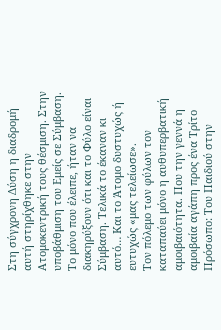Στη σύγχρονη Δύση η διαδρομή αυτή στηρίχθηκε στην Ατομοκεντρική τους θέσμιση. Στην υποβάθμιση του Εμείς σε Σύμβαση. Το μόνο που έλειπε, ήταν να διακηρύξουν ότι και το Φύλο είναι Σύμβαση. Τελικά το έκαναν κι αυτό… Και το Άτομο δυστυχώς ή ευτυχώς «μας τελείωσε».
Τον πόλεμο των φύλων τον καταπαύει μόνο η αυθυπερβατική αμοιβαιότητα. Που την γεννά η αμοιβαία αγάπη προς ένα Τρίτο Πρόσωπο: Του Παιδιού στην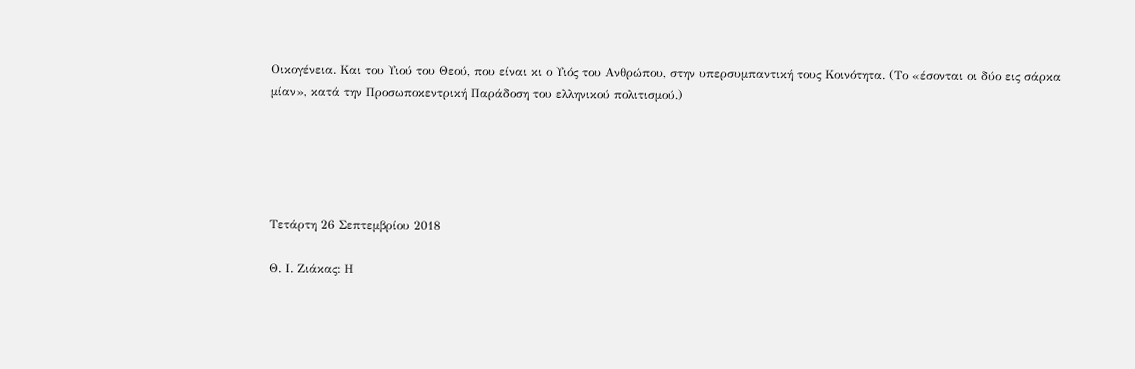Οικογένεια. Και του Υιού του Θεού, που είναι κι ο Υιός του Ανθρώπου, στην υπερσυμπαντική τους Κοινότητα. (Το «έσονται οι δύο εις σάρκα μίαν», κατά την Προσωποκεντρική Παράδοση του ελληνικού πολιτισμού.)





Τετάρτη 26 Σεπτεμβρίου 2018

Θ. Ι. Ζιάκας: Η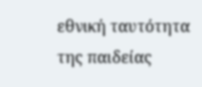εθνική ταυτότητα της παιδείας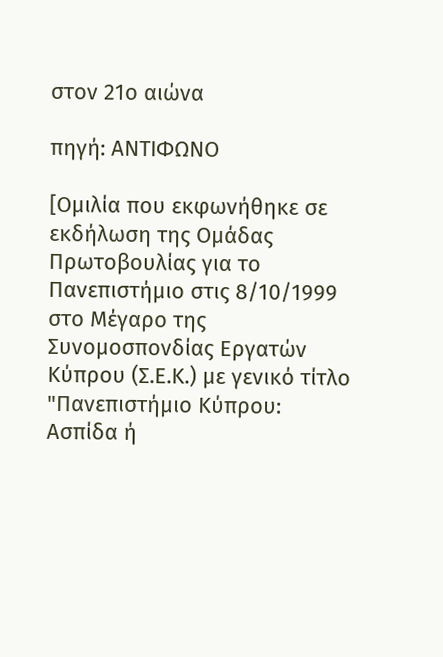στον 21ο αιώνα

πηγή: ΑΝΤΙΦΩΝΟ

[Ομιλία που εκφωνήθηκε σε εκδήλωση της Ομάδας Πρωτοβουλίας για το Πανεπιστήμιο στις 8/10/1999 στο Μέγαρο της Συνομοσπονδίας Εργατών Κύπρου (Σ.Ε.Κ.) με γενικό τίτλο "Πανεπιστήμιο Κύπρου: Ασπίδα ή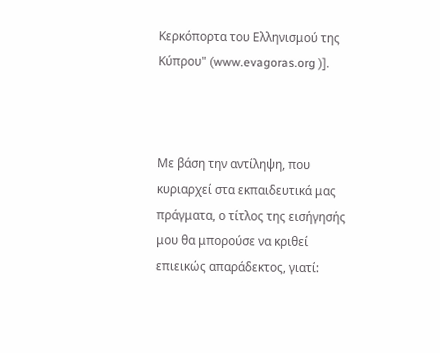Κερκόπορτα του Ελληνισμού της Κύπρου" (www.evagoras.org )].



Με βάση την αντίληψη, που κυριαρχεί στα εκπαιδευτικά μας πράγματα, ο τίτλος της εισήγησής μου θα μπορούσε να κριθεί επιεικώς απαράδεκτος, γιατί: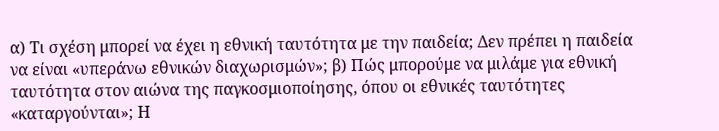α) Τι σχέση μπορεί να έχει η εθνική ταυτότητα με την παιδεία; Δεν πρέπει η παιδεία να είναι «υπεράνω εθνικών διαχωρισμών»; β) Πώς μπορούμε να μιλάμε για εθνική ταυτότητα στον αιώνα της παγκοσμιοποίησης, όπου οι εθνικές ταυτότητες «καταργούνται»; Η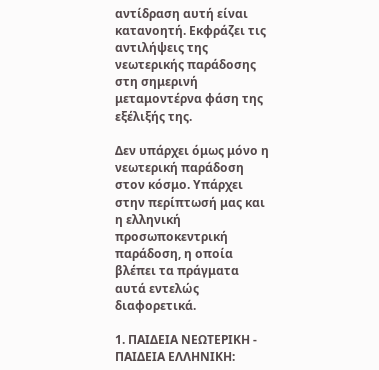αντίδραση αυτή είναι κατανοητή. Εκφράζει τις αντιλήψεις της νεωτερικής παράδοσης στη σημερινή μεταμοντέρνα φάση της εξέλιξής της.

Δεν υπάρχει όμως μόνο η νεωτερική παράδοση στον κόσμο. Υπάρχει στην περίπτωσή μας και η ελληνική προσωποκεντρική παράδοση, η οποία βλέπει τα πράγματα αυτά εντελώς διαφορετικά.

1. ΠΑΙΔΕΙΑ ΝΕΩΤΕΡΙΚΗ - ΠΑΙΔΕΙΑ ΕΛΛΗΝΙΚΗ: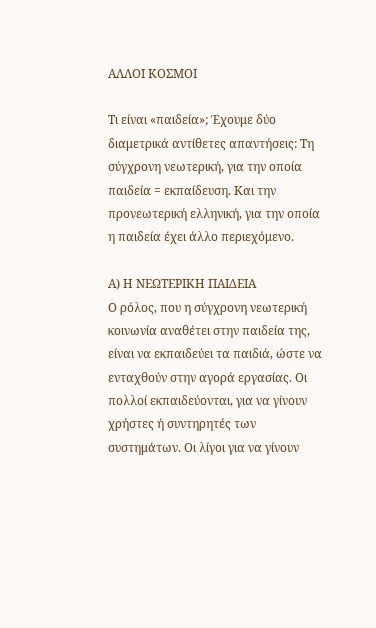ΑΛΛΟΙ ΚΟΣΜΟΙ

Τι είναι «παιδεία»; Έχουμε δύο διαμετρικά αντίθετες απαντήσεις: Τη σύγχρονη νεωτερική, για την οποία παιδεία = εκπαίδευση. Και την προνεωτερική ελληνική, για την οποία η παιδεία έχει άλλο περιεχόμενο.

Α) Η ΝΕΩΤΕΡΙΚΗ ΠΑΙΔΕΙΑ
Ο ρόλος, που η σύγχρονη νεωτερική κοινωνία αναθέτει στην παιδεία της, είναι να εκπαιδεύει τα παιδιά, ώστε να ενταχθούν στην αγορά εργασίας. Οι πολλοί εκπαιδεύονται, για να γίνουν χρήστες ή συντηρητές των συστημάτων. Οι λίγοι για να γίνουν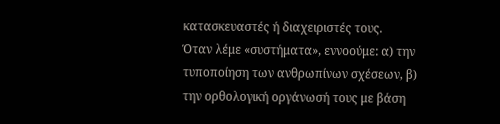κατασκευαστές ή διαχειριστές τους.
Όταν λέμε «συστήματα», εννοούμε: α) την τυποποίηση των ανθρωπίνων σχέσεων, β) την ορθολογική οργάνωσή τους με βάση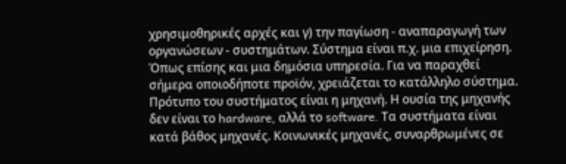χρησιμοθηρικές αρχές και γ) την παγίωση - αναπαραγωγή των οργανώσεων - συστημάτων. Σύστημα είναι π.χ. μια επιχείρηση. Όπως επίσης και μια δημόσια υπηρεσία. Για να παραχθεί σήμερα οποιοδήποτε προϊόν, χρειάζεται το κατάλληλο σύστημα. Πρότυπο του συστήματος είναι η μηχανή. Η ουσία της μηχανής δεν είναι το hardware, αλλά το software. Τα συστήματα είναι κατά βάθος μηχανές. Κοινωνικές μηχανές, συναρθρωμένες σε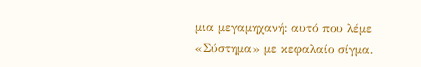μια μεγαμηχανή: αυτό που λέμε «Σύστημα» με κεφαλαίο σίγμα.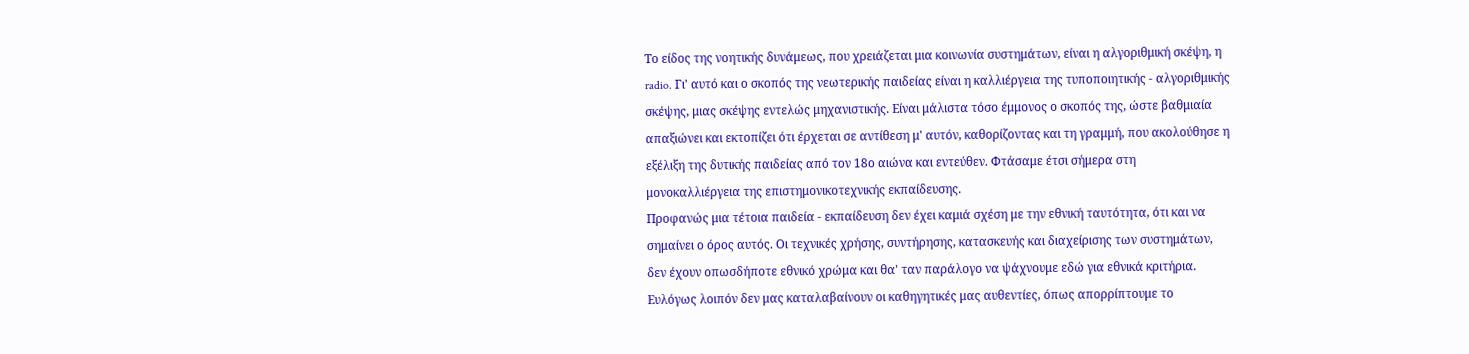Το είδος της νοητικής δυνάμεως, που χρειάζεται μια κοινωνία συστημάτων, είναι η αλγοριθμική σκέψη, η radio. Γι' αυτό και ο σκοπός της νεωτερικής παιδείας είναι η καλλιέργεια της τυποποιητικής - αλγοριθμικής σκέψης, μιας σκέψης εντελώς μηχανιστικής. Είναι μάλιστα τόσο έμμονος ο σκοπός της, ώστε βαθμιαία απαξιώνει και εκτοπίζει ότι έρχεται σε αντίθεση μ' αυτόν, καθορίζοντας και τη γραμμή, που ακολούθησε η εξέλιξη της δυτικής παιδείας από τον 18ο αιώνα και εντεύθεν. Φτάσαμε έτσι σήμερα στη μονοκαλλιέργεια της επιστημονικοτεχνικής εκπαίδευσης.
Πρoφανώς μια τέτοια παιδεία - εκπαίδευση δεν έχει καμιά σχέση με την εθνική ταυτότητα, ότι και να σημαίνει ο όρος αυτός. Οι τεχνικές χρήσης, συντήρησης, κατασκευής και διαχείρισης των συστημάτων, δεν έχουν οπωσδήποτε εθνικό χρώμα και θα' ταν παράλογο να ψάχνουμε εδώ για εθνικά κριτήρια. Ευλόγως λοιπόν δεν μας καταλαβαίνουν οι καθηγητικές μας αυθεντίες, όπως απορρίπτουμε το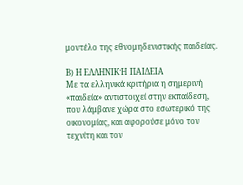μοντέλο της εθνομηδενιστικής παιδείας.

Β) Η ΕΛΛΗΝΙΚΉ ΠΑΙΔΕΙΑ
Με τα ελληνικά κριτήρια η σημερινή «παιδεία» αντιστοιχεί στην εκπαίδεση, που λάμβανε χώρα στο εσωτερικό της οικονομίας, και αφορούσε μόνο τον τεχνίτη και τον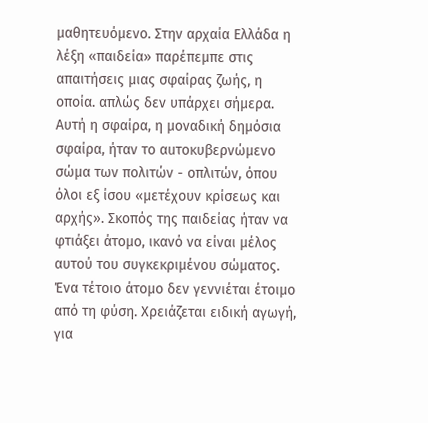μαθητευόμενο. Στην αρχαία Ελλάδα η λέξη «παιδεία» παρέπεμπε στις απαιτήσεις μιας σφαίρας ζωής, η οποία. απλώς δεν υπάρχει σήμερα. Αυτή η σφαίρα, η μοναδική δημόσια σφαίρα, ήταν το αuτoκυβερνώμενο σώμα των πολιτών - οπλιτών, όπου όλοι εξ ίσου «μετέχουν κρίσεως και αρχής». Σκοπός της παιδείας ήταν να φτιάξει άτομο, ικανό να είναι μέλος αυτού του συγκεκριμένου σώματος.
Ένα τέτοιο άτομο δεν γεννιέται έτοιμο από τη φύση. Χρειάζεται ειδική αγωγή, για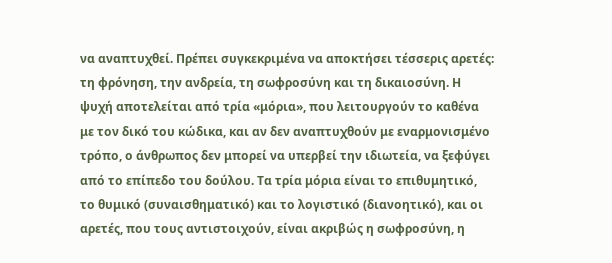να αναπτυχθεί. Πρέπει συγκεκριμένα να αποκτήσει τέσσερις αρετές: τη φρόνηση, την ανδρεία, τη σωφροσύνη και τη δικαιοσύνη. Η ψυχή αποτελείται από τρία «μόρια», που λειτουργούν το καθένα με τον δικό του κώδικα, και αν δεν αναπτυχθούν με εναρμονισμένο τρόπο, ο άνθρωπος δεν μπορεί να υπερβεί την ιδιωτεία, να ξεφύγει από το επίπεδο του δούλου. Τα τρία μόρια είναι το επιθυμητικό, το θυμικό (συναισθηματικό) και το λογιστικό (διανοητικό), και οι αρετές, που τους αντιστοιχούν, είναι ακριβώς η σωφροσύνη, η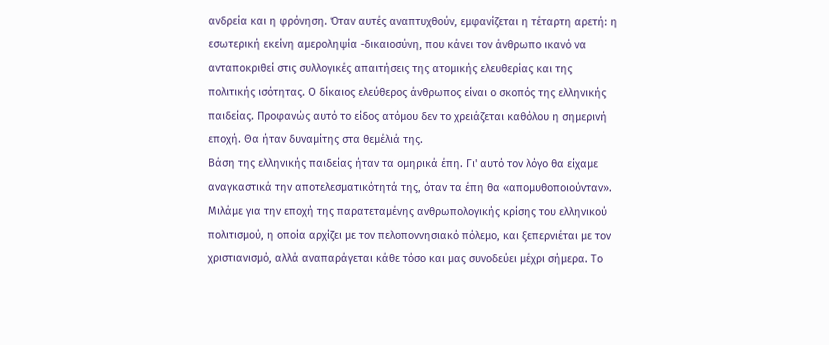ανδρεία και η φρόνηση. Όταν αυτές αναπτυχθούν, εμφανίζεται η τέταρτη αρετή: η εσωτερική εκείνη αμεροληψία -δικαιοσύνη, που κάνει τον άνθρωπο ικανό να ανταποκριθεί στις συλλογικές απαιτήσεις της ατομικής ελευθερίας και της πολιτικής ισότητας. Ο δίκαιος ελεύθερος άνθρωπος είναι ο σκοπός της ελληνικής παιδείας. Προφανώς αυτό το είδος ατόμου δεν το χρειάζεται καθόλου η σημερινή εποχή. Θα ήταν δυναμίτης στα θεμέλιά της.
Βάση της ελληνικής παιδείας ήταν τα ομηρικά έπη. Γι' αυτό τον λόγο θα είχαμε αναγκαστικά την αποτελεσματικότητά της, όταν τα έπη θα «απομυθοποιούνταν». Μιλάμε για την εποχή της παρατεταμένης ανθρωπολογικής κρίσης του ελληνικού πολιτισμού, η οποία αρχίζει με τον πελοποννησιακό πόλεμο, και ξεπερνιέται με τον χριστιανισμό, αλλά αναπαράγεται κάθε τόσο και μας συνοδεύει μέχρι σήμερα. Το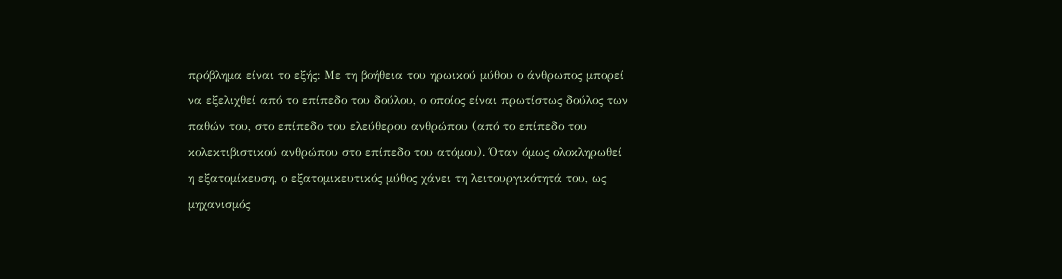πρόβλημα είναι το εξής: Με τη βοήθεια του ηρωικού μύθου ο άνθρωπος μπορεί να εξελιχθεί από το επίπεδο του δούλου, ο οποίος είναι πρωτίστως δούλος των παθών του, στο επίπεδο του ελεύθερου ανθρώπου (από το επίπεδο του κολεκτιβιστικού ανθρώπου στο επίπεδο του ατόμου). Όταν όμως ολοκληρωθεί η εξατομίκευση, ο εξατομικευτικός μύθος χάνει τη λειτουργικότητά του, ως μηχανισμός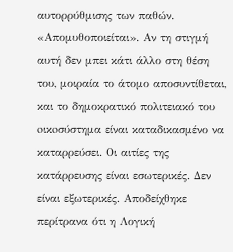αυτορρύθμισης των παθών. «Απομυθοποιείται». Αν τη στιγμή αυτή δεν μπει κάτι άλλο στη θέση του, μοιραία το άτομο αποσυντίθεται, και το δημοκρατικό πολιτειακό του oικoσύστημα είναι καταδικασμένο να καταρρεύσει. Οι αιτίες της κατάρρευσης είναι εσωτερικές. Δεν είναι εξωτερικές. Αποδείχθηκε περίτρανα ότι η Λογική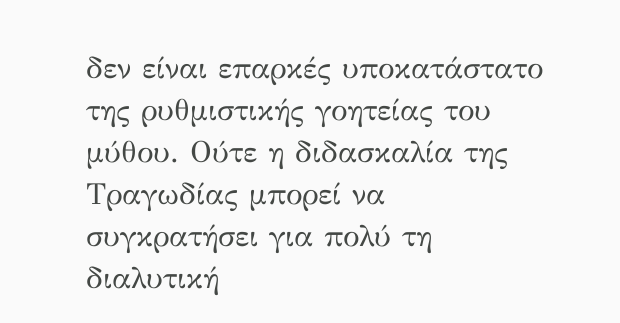δεν είναι επαρκές υποκατάστατο της ρυθμιστικής γοητείας του μύθου. Ούτε η διδασκαλία της Τραγωδίας μπορεί να συγκρατήσει για πολύ τη διαλυτική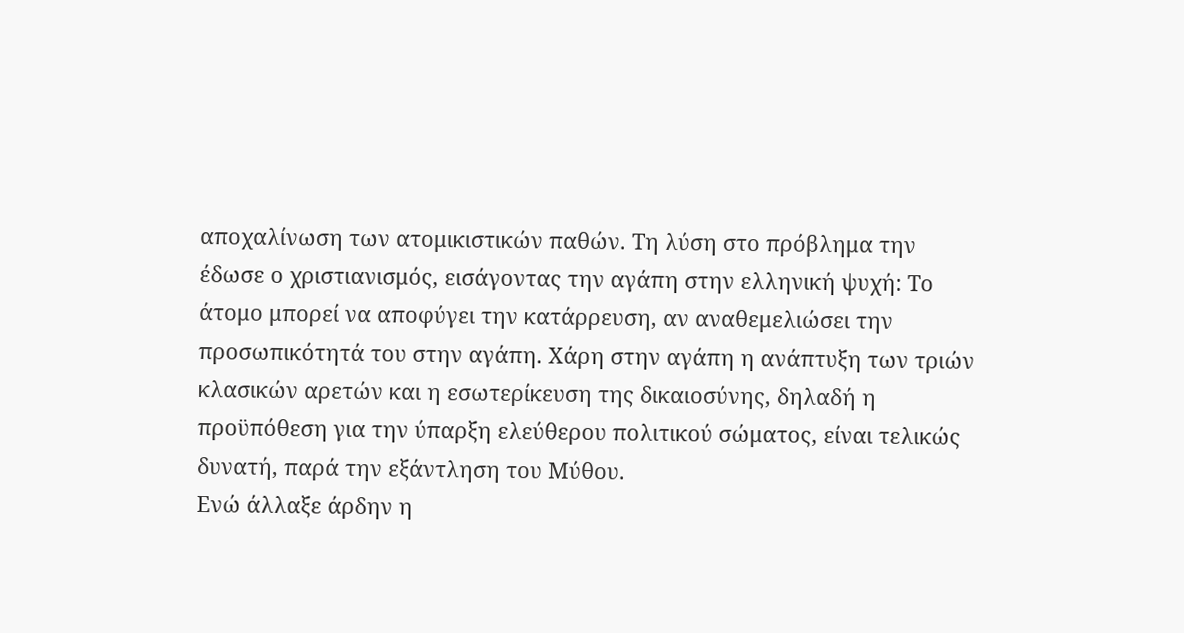αποχαλίνωση των ατομικιστικών παθών. Τη λύση στο πρόβλημα την έδωσε ο χριστιανισμός, εισάγοντας την αγάπη στην ελληνική ψυχή: Το άτομο μπορεί να αποφύγει την κατάρρευση, αν αναθεμελιώσει την προσωπικότητά του στην αγάπη. Χάρη στην αγάπη η ανάπτυξη των τριών κλασικών αρετών και η εσωτερίκευση της δικαιοσύνης, δηλαδή η προϋπόθεση για την ύπαρξη ελεύθερου πολιτικού σώματος, είναι τελικώς δυνατή, παρά την εξάντληση του Μύθου.
Ενώ άλλαξε άρδην η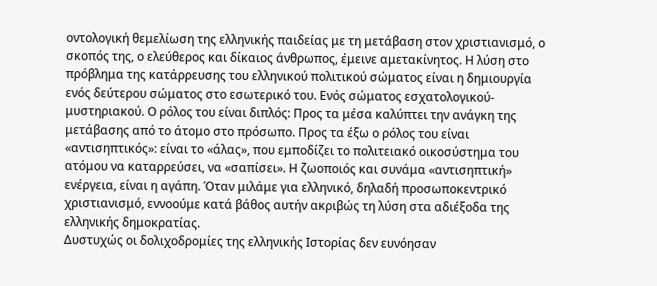οντολογική θεμελίωση της ελληνικής παιδείας με τη μετάβαση στον χριστιανισμό, ο σκοπός της, ο ελεύθερος και δίκαιος άνθρωπος, έμεινε αμετακίνητος. Η λύση στο πρόβλημα της κατάρρευσης του ελληνικού πολιτικού σώματος είναι η δημιουργία ενός δεύτερου σώματος στο εσωτερικό του. Ενός σώματος εσχατολογικού-μυστηριακού. Ο ρόλος του είναι διπλός: Προς τα μέσα καλύπτει την ανάγκη της μετάβασης από το άτομο στο πρόσωπο. Προς τα έξω ο ρόλος του είναι «αντισηπτικός»: είναι το «άλας», που εμποδίζει το πολιτειακό οικοσύστημα του ατόμου να καταρρεύσει, να «σαπίσει». Η ζωοποιός και συνάμα «αντισηπτική» ενέργεια, είναι η αγάπη. Όταν μιλάμε για ελληνικό, δηλαδή προσωποκεντρικό χριστιανισμό, εννοούμε κατά βάθος αυτήν ακριβώς τη λύση στα αδιέξοδα της ελληνικής δημοκρατίας.
Δυστυχώς οι δολιχοδρομίες της ελληνικής Ιστορίας δεν ευνόησαν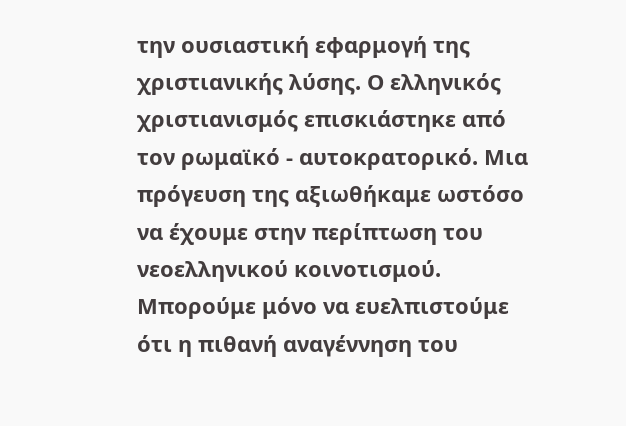την ουσιαστική εφαρμoγή της χριστιανικής λύσης. Ο ελληνικός χριστιανισμός επισκιάστηκε από τον ρωμαϊκό - αυτοκρατορικό. Μια πρόγευση της αξιωθήκαμε ωστόσο να έχουμε στην περίπτωση του νεοελληνικού κοινοτισμού. Μπορούμε μόνο να ευελπιστούμε ότι η πιθανή αναγέννηση του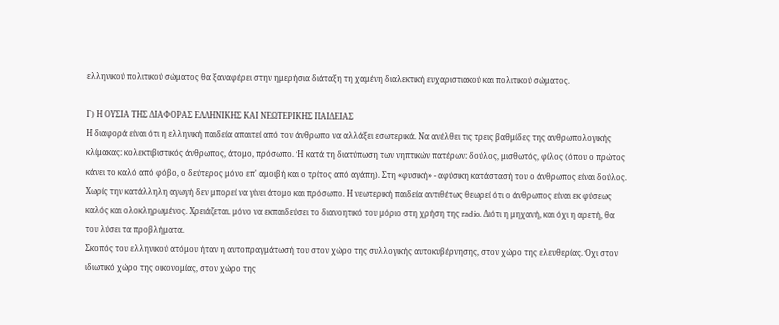ελληνικού πολιτικού σώματος θα ξαναφέρει στην ημερήσια διάταξη τη χαμένη διαλεκτική ευχαριστιακού και πολιτικού σώματος.

Γ) Η ΟΥΣΙΑ ΤΗΣ ΔΙΑΦΟΡΑΣ ΕΛΛΗΝΙΚΗΣ ΚΑΙ ΝΕΩΤΕΡΙΚΗΣ ΠΑΙΔΕΙΑΣ
Η διαφορά είναι ότι η ελληνική παιδεία απαιτεί από τον άνθρωπο να αλλάξει εσωτερικά. Να ανέλθει τις τρεις βαθμίδες της ανθρωπολογικής κλίμακας: κολεκτιβιστικός άνθρωπος, άτομο, πρόσωπο. Ή κατά τη διατύπωση των νηπτικών πατέρων: δούλος, μισθωτός, φίλος (όπου ο πρώτος κάνει το καλό από φόβο, ο δεύτερος μόνο επ' αμοιβή και ο τρίτος από αγάπη). Στη «φυσική» - αφύσικη κατάστασή του ο άνθρωπος είναι δούλος. Χωρίς την κατάλληλη αγωγή δεν μπορεί να γίνει άτομο και πρόσωπο. Η νεωτερική παιδεία αντιθέτως θεωρεί ότι ο άνθρωπος είναι εκ φύσεως καλός και ολοκληρωμένος. Χρειάζεται. μόνο να εκπαιδεύσει το διανοητικό του μόριο στη χρήση της radio. Διότι η μηχανή, και όχι η αρετή, θα του λύσει τα προβλήματα.
Σκοπός του ελληνικού ατόμου ήταν η αυτοπραγμάτωσή του στον χώρο της συλλογικής αυτοκυβέρνησης, στον χώρο της ελευθερίας. Όχι στον ιδιωτικό χώρο της οικονομίας, στον χώρο της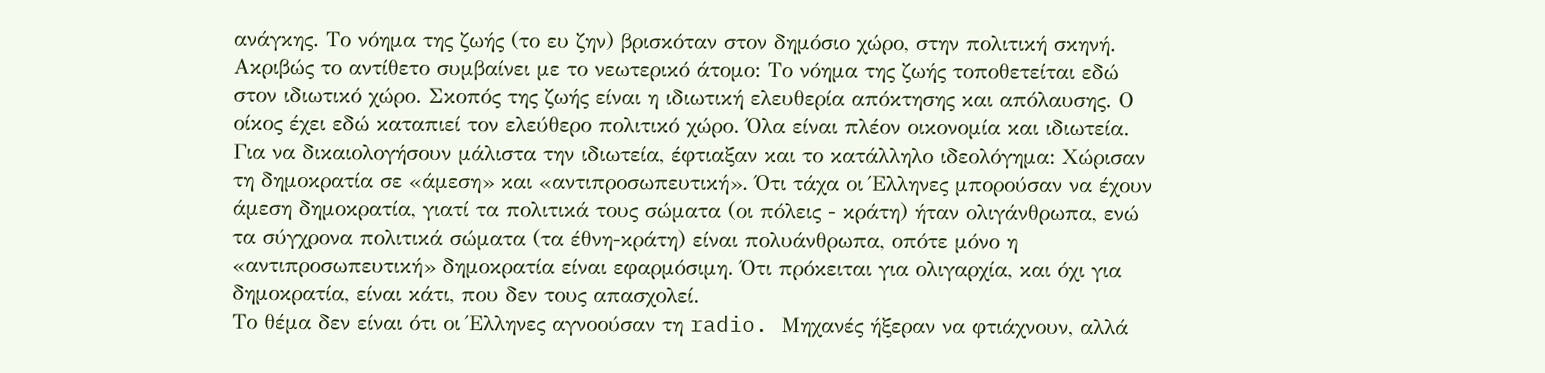ανάγκης. Το νόημα της ζωής (το ευ ζην) βρισκόταν στον δημόσιο χώρο, στην πολιτική σκηνή.
Ακριβώς το αντίθετο συμβαίνει με το νεωτερικό άτομο: Το νόημα της ζωής τοποθετείται εδώ στον ιδιωτικό χώρο. Σκοπός της ζωής είναι η ιδιωτική ελευθερία απόκτησης και απόλαυσης. Ο οίκος έχει εδώ καταπιεί τον ελεύθερο πολιτικό χώρο. Όλα είναι πλέον οικονομία και ιδιωτεία. Για να δικαιολογήσουν μάλιστα την ιδιωτεία, έφτιαξαν και το κατάλληλο ιδεολόγημα: Χώρισαν τη δημοκρατία σε «άμεση» και «αντιπροσωπευτική». Ότι τάχα οι Έλληνες μπορούσαν να έχουν άμεση δημοκρατία, γιατί τα πολιτικά τους σώματα (οι πόλεις - κράτη) ήταν ολιγάνθρωπα, ενώ τα σύγχρονα πολιτικά σώματα (τα έθνη-κράτη) είναι πολυάνθρωπα, οπότε μόνο η «αντιπροσωπευτική» δημοκρατία είναι εφαρμόσιμη. Ότι πρόκειται για ολιγαρχία, και όχι για δημοκρατία, είναι κάτι, που δεν τους απασχολεί.
Το θέμα δεν είναι ότι οι Έλληνες αγνοούσαν τη radio. Μηχανές ήξεραν να φτιάχνουν, αλλά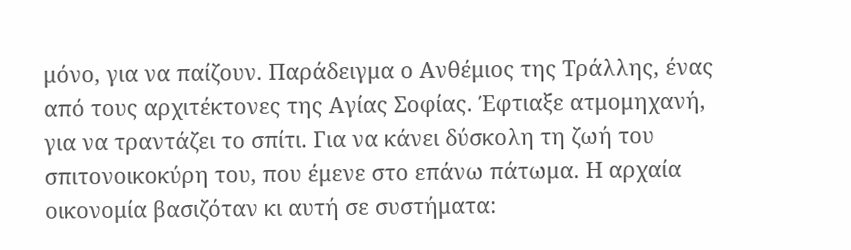μόνο, για να παίζουν. Παράδειγμα ο Ανθέμιος της Τράλλης, ένας από τους αρχιτέκτονες της Αγίας Σοφίας. Έφτιαξε ατμομηχανή, για να τραντάζει το σπίτι. Για να κάνει δύσκολη τη ζωή του σπιτονοικοκύρη του, που έμενε στο επάνω πάτωμα. Η αρχαία οικονομία βασιζόταν κι αυτή σε συστήματα: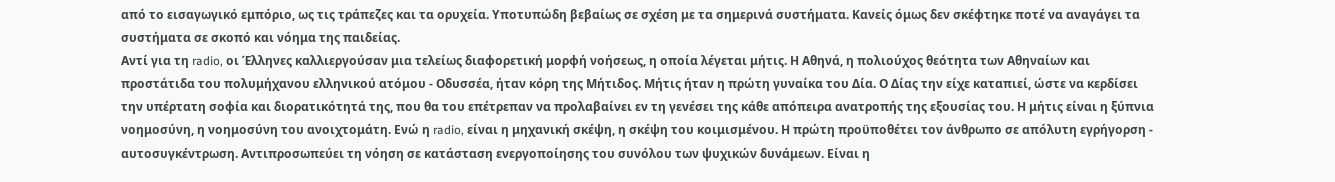από το εισαγωγικό εμπόριο, ως τις τράπεζες και τα ορυχεία. Υποτυπώδη βεβαίως σε σχέση με τα σημερινά συστήματα. Κανείς όμως δεν σκέφτηκε ποτέ να αναγάγει τα συστήματα σε σκοπό και νόημα της παιδείας.
Αντί για τη radio, οι Έλληνες καλλιεργούσαν μια τελείως διαφορετική μορφή νοήσεως, η οποία λέγεται μήτις. Η Αθηνά, η πολιούχος θεότητα των Αθηναίων και προστάτιδα του πολυμήχανου ελληνικού ατόμου - Οδυσσέα, ήταν κόρη της Μήτιδος. Μήτις ήταν η πρώτη γυναίκα του Δία. Ο Δίας την είχε καταπιεί, ώστε να κερδίσει την υπέρτατη σοφία και διορατικότητά της, που θα του επέτρεπαν να προλαβαίνει εν τη γενέσει της κάθε απόπειρα ανατροπής της εξουσίας του. Η μήτις είναι η ξύπνια νοημοσύνη, η νοημοσύνη του ανοιχτομάτη. Ενώ η radio, είναι η μηχανική σκέψη, η σκέψη του κοιμισμένου. Η πρώτη προϋποθέτει τον άνθρωπο σε απόλυτη εγρήγορση - αυτοσυγκέντρωση. Αντιπροσωπεύει τη νόηση σε κατάσταση ενεργοποίησης του συνόλου των ψυχικών δυνάμεων. Είναι η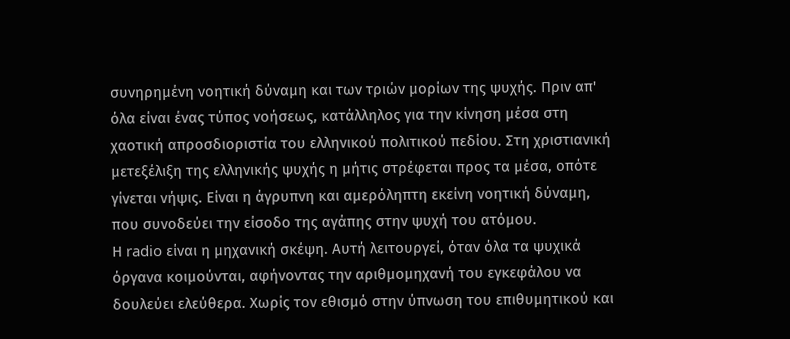συνηρημένη νοητική δύναμη και των τριών μορίων της ψυχής. Πριν απ' όλα είναι ένας τύπος νοήσεως, κατάλληλος για την κίνηση μέσα στη χαοτική απροσδιοριστία του ελληνικού πολιτικού πεδίου. Στη χριστιανική μετεξέλιξη της ελληνικής ψυχής η μήτις στρέφεται προς τα μέσα, οπότε γίνεται νήψις. Είναι η άγρυπνη και αμερόληπτη εκείνη νοητική δύναμη, που συνοδεύει την είσοδο της αγάπης στην ψυχή του ατόμου.
Η radio είναι η μηχανική σκέψη. Αυτή λειτουργεί, όταν όλα τα ψυχικά όργανα κοιμούνται, αφήνοντας την αριθμομηχανή του εγκεφάλου να δουλεύει ελεύθερα. Χωρίς τον εθισμό στην ύπνωση του επιθυμητικού και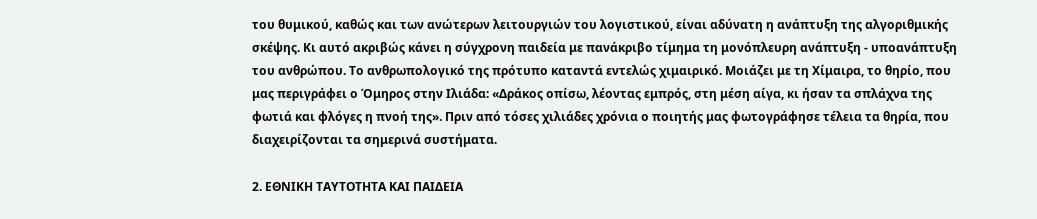του θυμικού, καθώς και των ανώτερων λειτουργιών του λογιστικού, είναι αδύνατη η ανάπτυξη της αλγοριθμικής σκέψης. Κι αυτό ακριβώς κάνει η σύγχρονη παιδεία με πανάκριβο τίμημα τη μονόπλευρη ανάπτυξη - υποανάπτυξη του ανθρώπου. Το ανθρωπολογικό της πρότυπο καταντά εντελώς χιμαιρικό. Μοιάζει με τη Χίμαιρα, το θηρίο, που μας περιγράφει ο Όμηρος στην Ιλιάδα: «Δράκος οπίσω, λέοντας εμπρός, στη μέση αίγα, κι ήσαν τα σπλάχνα της φωτιά και φλόγες η πνοή της». Πριν από τόσες χιλιάδες χρόνια ο ποιητής μας φωτογράφησε τέλεια τα θηρία, που διαχειρίζονται τα σημερινά συστήματα.

2. ΕΘΝΙΚΗ ΤΑΥΤΟΤΗΤΑ ΚΑΙ ΠΑΙΔΕΙΑ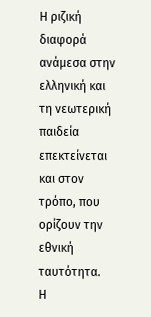Η ριζική διαφορά ανάμεσα στην ελληνική και τη νεωτερική παιδεία επεκτείνεται και στον τρόπο, που ορίζουν την εθνική ταυτότητα.
Η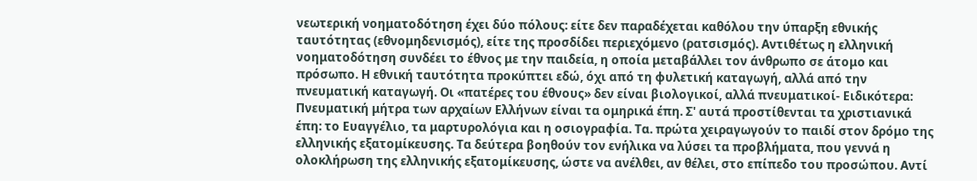νεωτερική νοηματοδότηση έχει δύο πόλους: είτε δεν παραδέχεται καθόλου την ύπαρξη εθνικής ταυτότητας (εθνομηδενισμός), είτε της προσδίδει περιεχόμενο (ρατσισμός). Αντιθέτως η ελληνική νοηματοδότηση συνδέει το έθνος με την παιδεία, η οποία μεταβάλλει τον άνθρωπο σε άτομο και πρόσωπο. Η εθνική ταυτότητα προκύπτει εδώ, όχι από τη φυλετική καταγωγή, αλλά από την πνευματική καταγωγή. Οι «πατέρες του έθνους» δεν είναι βιολογικοί, αλλά πνευματικοί- Ειδικότερα: Πνευματική μήτρα των αρχαίων Ελλήνων είναι τα ομηρικά έπη. Σ' αυτά προστίθενται τα χριστιανικά έπη: το Ευαγγέλιο, τα μαρτυρολόγια και η οσιογραφία. Τα. πρώτα χειραγωγούν το παιδί στον δρόμο της ελληνικής εξατομίκευσης. Τα δεύτερα βοηθούν τον ενήλικα να λύσει τα προβλήματα, που γεννά η ολοκλήρωση της ελληνικής εξατομίκευσης, ώστε να ανέλθει, αν θέλει, στο επίπεδο του προσώπου. Αντί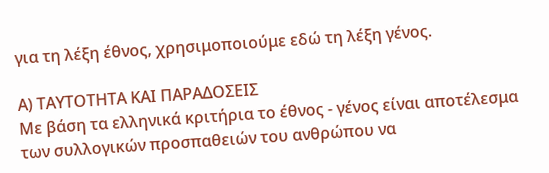για τη λέξη έθνος, χρησιμοποιούμε εδώ τη λέξη γένος.

Α) ΤΑΥΤΟΤΗΤΑ ΚΑΙ ΠΑΡΑΔΟΣΕΙΣ
Με βάση τα ελληνικά κριτήρια το έθνος - γένος είναι αποτέλεσμα των συλλογικών προσπαθειών του ανθρώπου να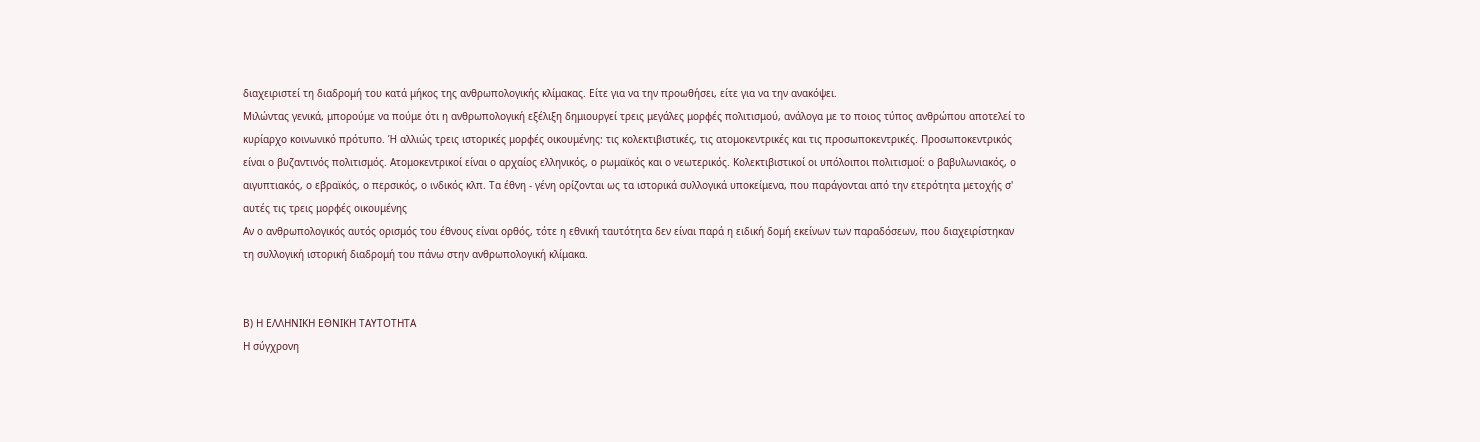διαχειριστεί τη διαδρομή του κατά μήκος της ανθρωπολογικής κλίμακας. Είτε για να την προωθήσει, είτε για να την ανακόψει.
Μιλώντας γενικά, μπορούμε να πούμε ότι η ανθρωπολογική εξέλιξη δημιουργεί τρεις μεγάλες μορφές πολιτισμού, ανάλογα με το ποιος τύπος ανθρώπου αποτελεί το κυρίαρχο κοινωνικό πρότυπο. Ή αλλιώς τρεις ιστορικές μορφές οικουμένης: τις κολεκτιβιστικές, τις ατομοκεντρικές και τις προσωποκεντρικές. Προσωποκεντρικός είναι ο βυζαντινός πολιτισμός. Ατομοκεντρικοί είναι ο αρχαίος ελληνικός, ο ρωμαϊκός και ο νεωτερικός. Κολεκτιβιστικοί οι υπόλοιποι πολιτισμοί: ο βαβυλωνιακός, ο αιγυπτιακός, ο εβραϊκός, ο περσικός, ο ινδικός κλπ. Τα έθνη - γένη ορίζονται ως τα ιστορικά συλλογικά υποκείμενα, που παράγονται από την ετερότητα μετοχής σ' αυτές τις τρεις μορφές οικουμένης
Αν ο ανθρωπολογικός αυτός ορισμός του έθνους είναι ορθός, τότε η εθνική ταυτότητα δεν είναι παρά η ειδική δομή εκείνων των παραδόσεων, που διαχειρίστηκαν τη συλλογική ιστορική διαδρομή του πάνω στην ανθρωπολογική κλίμακα.


Β) Η ΕΛΛΗΝΙΚΗ ΕΘΝΙΚΗ ΤΑΥΤΟΤΗΤΑ
Η σύγχρονη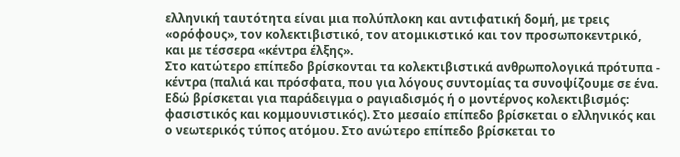ελληνική ταυτότητα είναι μια πολύπλοκη και αντιφατική δομή, με τρεις «ορόφους», τον κολεκτιβιστικό, τον ατομικιστικό και τον προσωποκεντρικό, και με τέσσερα «κέντρα έλξης».
Στο κατώτερο επίπεδο βρίσκονται τα κολεκτιβιστικά ανθρωπολογικά πρότυπα - κέντρα (παλιά και πρόσφατα, που για λόγους συντομίας τα συνοψίζουμε σε ένα. Εδώ βρίσκεται για παράδειγμα ο ραγιαδισμός ή ο μοντέρνος κολεκτιβισμός: φασιστικός και κομμουνιστικός). Στο μεσαίο επίπεδο βρίσκεται ο ελληνικός και ο νεωτερικός τύπος ατόμου. Στο ανώτερο επίπεδο βρίσκεται το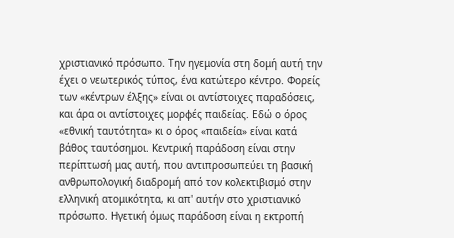χριστιανικό πρόσωπο. Την ηγεμονία στη δομή αυτή την έχει ο νεωτερικός τύπος, ένα κατώτερο κέντρο. Φορείς των «κέντρων έλξης» είναι οι αντίστοιχες παραδόσεις, και άρα οι αντίστοιχες μορφές παιδείας. Εδώ ο όρος «εθνική ταυτότητα» κι ο όρος «παιδεία» είναι κατά βάθος ταυτόσημοι. Κεντρική παράδοση είναι στην περίπτωσή μας αυτή, που αντιπροσωπεύει τη βασική ανθρωπολογική διαδρομή από τον κολεκτιβισμό στην ελληνική ατομικότητα, κι απ' αυτήν στο χριστιανικό πρόσωπο. Ηγετική όμως παράδοση είναι η εκτροπή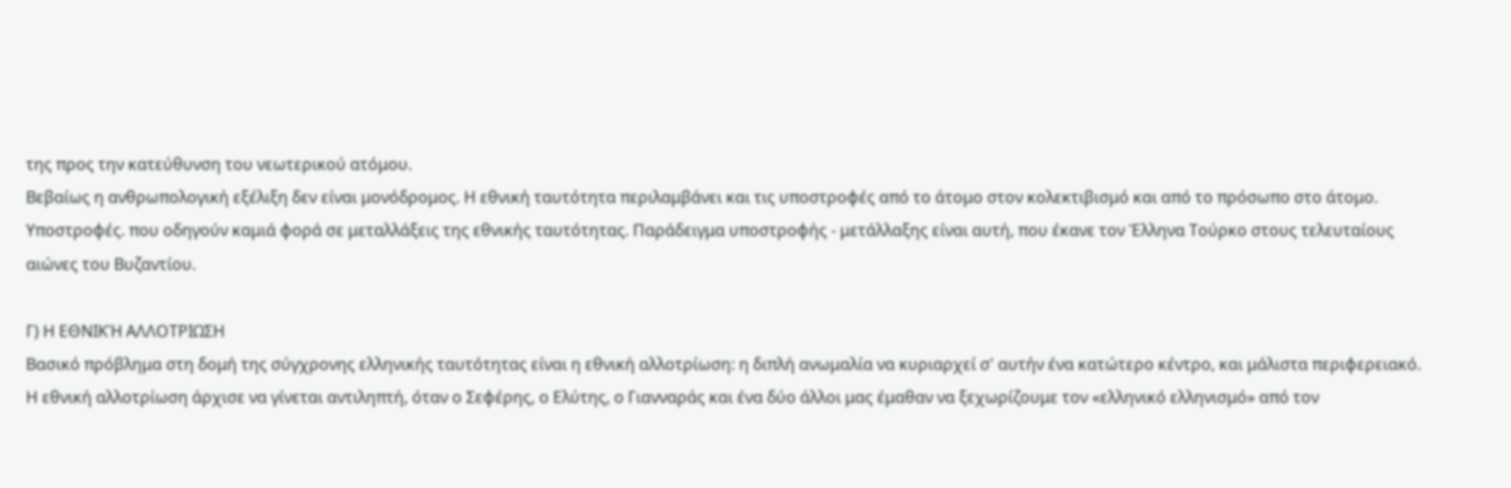της προς την κατεύθυνση του νεωτερικού ατόμου.
Βεβαίως η ανθρωπολογική εξέλιξη δεν είναι μονόδρομος. Η εθνική ταυτότητα περιλαμβάνει και τις υποστροφές από το άτομο στoν κολεκτιβισμό και από το πρόσωπο στο άτομο. Υποστροφές. που οδηγούν καμιά φορά σε μεταλλάξεις της εθνικής ταυτότητας. Παράδειγμα υποστροφής - μετάλλαξης είναι αυτή, που έκανε τον Έλληνα Τούρκο στους τελευταίους αιώνες του Βυζαντίου.

Γ) Η ΕΘΝΙΚΉ ΑΛΛΟΤΡΙΩΣΗ
Βασικό πρόβλημα στη δομή της σύγχρονης ελληνικής ταυτότητας είναι η εθνική αλλοτρίωση: η διπλή ανωμαλία να κυριαρχεί σ' αυτήν ένα κατώτερο κέντρο, και μάλιστα περιφερειακό.
Η εθνική αλλοτρίωση άρχισε να γίνεται αντιληπτή, όταν ο Σεφέρης, ο Ελύτης, ο Γιανναράς και ένα δύο άλλοι μας έμαθαν να ξεχωρίζουμε τον «ελληνικό ελληνισμό» από τον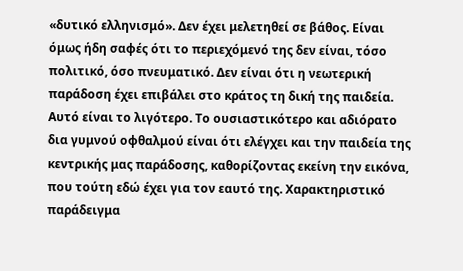«δυτικό ελληνισμό». Δεν έχει μελετηθεί σε βάθος. Είναι όμως ήδη σαφές ότι το περιεχόμενό της δεν είναι, τόσο πολιτικό, όσο πνευματικό. Δεν είναι ότι η νεωτερική παράδοση έχει επιβάλει στο κράτος τη δική της παιδεία. Αυτό είναι το λιγότερο. Το ουσιαστικότερο και αδιόρατο δια γυμνού oφθαλμού είναι ότι ελέγχει και την παιδεία της κεντρικής μας παράδοσης, καθορίζοντας εκείνη την εικόνα, που τούτη εδώ έχει για τον εαυτό της. Χαρακτηριστικό παράδειγμα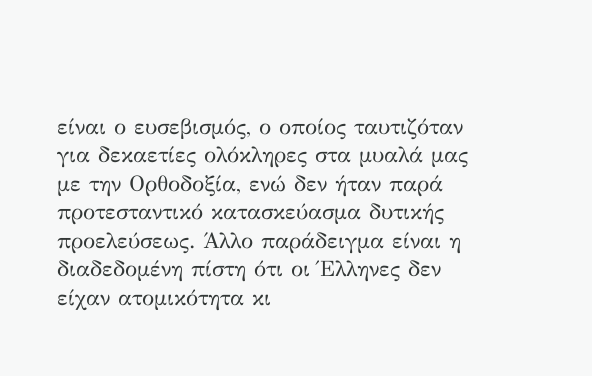είναι ο ευσεβισμός, ο οποίος ταυτιζόταν για δεκαετίες ολόκληρες στα μυαλά μας με την Ορθοδοξία, ενώ δεν ήταν παρά προτεσταντικό κατασκεύασμα δυτικής προελεύσεως. Άλλο παράδειγμα είναι η διαδεδομένη πίστη ότι οι Έλληνες δεν είχαν ατομικότητα κι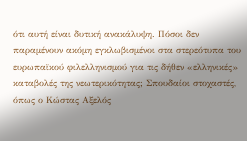ότι αυτή είναι δυτική ανακάλυψη. Πόσοι δεν παραμένουν ακόμη εγκλωβισμένοι στα στερεότυπα του ευρωπαϊκού φιλελληνισμού για τις δήθεν «ελληνικές» καταβολές της νεωτερικότητας; Σπουδαίοι στοχαστές, όπως ο Κώστας Αξελός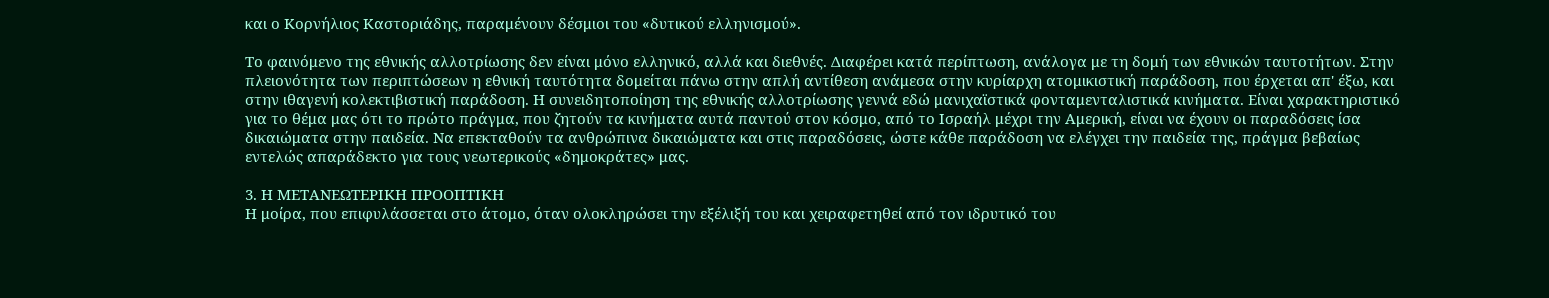και ο Κορνήλιος Καστοριάδης, παραμένουν δέσμιοι του «δυτικού ελληνισμού».

Το φαινόμενο της εθνικής αλλοτρίωσης δεν είναι μόνο ελληνικό, αλλά και διεθνές. Διαφέρει κατά περίπτωση, ανάλογα με τη δομή των εθνικών ταυτοτήτων. Στην πλειονότητα των περιπτώσεων η εθνική ταυτότητα δομείται πάνω στην απλή αντίθεση ανάμεσα στην κυρίαρχη ατομικιστική παράδοση, που έρχεται απ' έξω, και στην ιθαγενή κολεκτιβιστική παράδοση. Η συνειδητοποίηση της εθνικής αλλοτρίωσης γεννά εδώ μανιχαϊστικά φονταμενταλιστικά κινήματα. Είναι χαρακτηριστικό για το θέμα μας ότι το πρώτο πράγμα, που ζητούν τα κινήματα αυτά παντού στον κόσμο, από το Ισραήλ μέχρι την Αμερική, είναι να έχουν οι παραδόσεις ίσα δικαιώματα στην παιδεία. Να επεκταθούν τα ανθρώπινα δικαιώματα και στις παραδόσεις, ώστε κάθε παράδοση να ελέγχει την παιδεία της, πράγμα βεβαίως εντελώς απαράδεκτο για τους νεωτερικούς «δημοκράτες» μας.

3. Η ΜΕΤΑΝΕΩΤΕΡΙΚΗ ΠΡΟΟΠΤΙΚΗ
Η μοίρα, που επιφυλάσσεται στο άτομο, όταν ολοκληρώσει την εξέλιξή του και χειραφετηθεί από τον ιδρυτικό του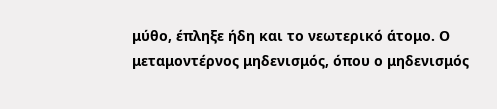μύθο, έπληξε ήδη και το νεωτερικό άτομο. Ο μεταμοντέρνος μηδενισμός, όπου ο μηδενισμός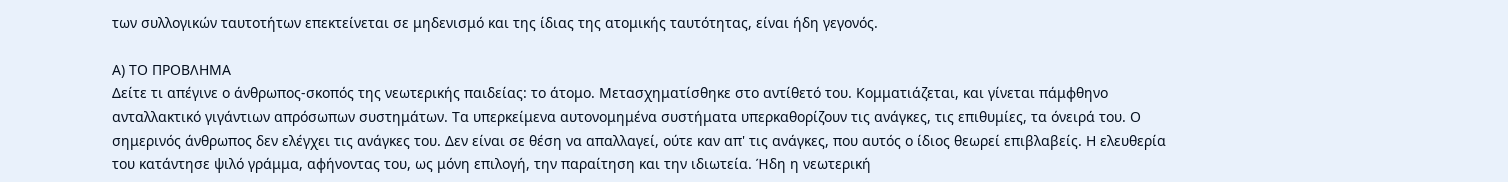των συλλογικών ταυτοτήτων επεκτείνεται σε μηδενισμό και της ίδιας της ατομικής ταυτότητας, είναι ήδη γεγονός.

Α) ΤΟ ΠΡΟΒΛΗΜΑ
Δείτε τι απέγινε ο άνθρωπος-σκοπός της νεωτερικής παιδείας: το άτομο. Μετασχηματίσθηκε στο αντίθετό του. Κομματιάζεται, και γίνεται πάμφθηνο ανταλλακτικό γιγάντιων απρόσωπων συστημάτων. Τα υπερκείμενα αυτονομημένα συστήματα υπερκαθορίζουν τις ανάγκες, τις επιθυμίες, τα όνειρά του. Ο σημερινός άνθρωπος δεν ελέγχει τις ανάγκες του. Δεν είναι σε θέση να απαλλαγεί, ούτε καν απ' τις ανάγκες, που αυτός ο ίδιος θεωρεί επιβλαβείς. Η ελευθερία του κατάντησε ψιλό γράμμα, αφήνoντας του, ως μόνη επιλογή, την παραίτηση και την ιδιωτεία. Ήδη η νεωτερική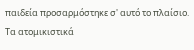παιδεία προσαρμόστηκε σ' αυτό το πλαίσιο. Τα ατομικιστικά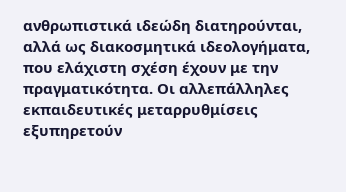ανθρωπιστικά ιδεώδη διατηρούνται, αλλά ως διακοσμητικά ιδεολογήματα, που ελάχιστη σχέση έχουν με την πραγματικότητα. Οι αλλεπάλληλες εκπαιδευτικές μεταρρυθμίσεις εξυπηρετούν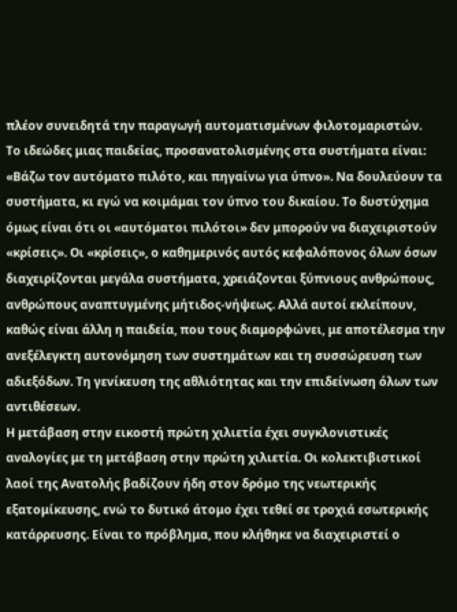πλέον συνειδητά την παραγωγή αυτοματισμένων φιλοτομαριστών.
Το ιδεώδες μιας παιδείας, προσανατολισμένης στα συστήματα είναι: «Βάζω τον αυτόματο πιλότο, και πηγαίνω για ύπνο». Να δουλεύουν τα συστήματα, κι εγώ να κοιμάμαι τον ύπνο του δικαίου. Το δυστύχημα όμως είναι ότι οι «αυτόματοι πιλότοι» δεν μπορούν να διαχειριστούν «κρίσεις». Οι «κρίσεις», ο καθημερινός αυτός κεφαλόπoνoς όλων όσων διαχειρίζονται μεγάλα συστήματα, χρειάζονται ξύπνιους ανθρώπους, ανθρώπους αναπτυγμένης μήτιδος-νήψεως. Αλλά αυτοί εκλείπουν, καθώς είναι άλλη η παιδεία, που τους διαμορφώνει, με αποτέλεσμα την ανεξέλεγκτη αυτονόμηση των συστημάτων και τη συσσώρευση των αδιεξόδων. Τη γενίκευση της αθλιότητας και την επιδείνωση όλων των αντιθέσεων.
Η μετάβαση στην εικοστή πρώτη χιλιετία έχει συγκλονιστικές αναλογίες με τη μετάβαση στην πρώτη χιλιετία. Οι κολεκτιβιστικοί λαοί της Ανατολής βαδίζουν ήδη στον δρόμο της νεωτερικής εξατομίκευσης, ενώ το δυτικό άτομο έχει τεθεί σε τροχιά εσωτερικής κατάρρευσης. Είναι το πρόβλημα, που κλήθηκε να διαχειριστεί ο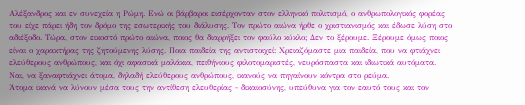Αλέξανδρος και εν συνεχεία η Ρώμη. Ενώ οι βάρβαροι εισέρχονταν στον ελληνικό πολιτισμό, ο ανθρωπολογικός φορέας του είχε πάρει ήδη τον δρόμο της εσωτερικής του διάλυσης. Τον πρώτο αιώνα ήρθε ο χριστιανισμός και έδωσε λύση στο αδιέξοδο. Τώρα, στον εικοστό πρώτο αιώνα, ποιος θα διαρρήξει τον φαύλο κύκλο; Δεν το ξέρουμε. Ξέρουμε όμως ποιος είναι ο χαρακτήρας της ζητούμενης λύσης. Ποια παιδεία της αντιστοιχεί: Χρειαζόμαστε μια παιδεία, που να φτιάχνει ελεύθερους ανθρώπους, και όχι αφασικά μαλάκια, πειθήνιους φιλοτομαριστές, νευρόσπαστα και ιδιωτικά αυτόματα. Ναι, να ξαναφτιάχνει άτομα, δηλαδή ελεύθερους ανθρώπους, ικανούς να πηγαίνουν κόντρα στο ρεύμα.
Άτομα ικανά να λύνουν μέσα τους την αντίθεση ελευθερίας - δικαιοσύνης, υπεύθυνα για τον εαυτό τους και τον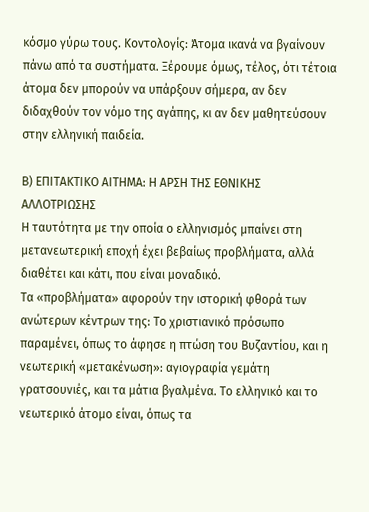κόσμο γύρω τους. Κοντολογίς: Άτομα ικανά να βγαίνουν πάνω από τα συστήματα. Ξέρουμε όμως, τέλος, ότι τέτοια άτομα δεν μπορούν να υπάρξουν σήμερα, αν δεν διδαχθούν τον νόμο της αγάπης, κι αν δεν μαθητεύσουν στην ελληνική παιδεία.

Β) ΕΠΙΤΑΚΤΙΚΟ ΑΙΤΗΜΑ: Η ΑΡΣΗ ΤΗΣ ΕΘΝΙΚΗΣ ΑΛΛΟΤΡΙΩΣΗΣ
Η ταυτότητα με την οποία ο ελληνισμός μπαίνει στη μετανεωτερική εποχή έχει βεβαίως προβλήματα, αλλά διαθέτει και κάτι, που είναι μοναδικό.
Τα «προβλήματα» αφορούν την ιστορική φθορά των ανώτερων κέντρων της: Το χριστιανικό πρόσωπο παραμένει, όπως το άφησε η πτώση του Βυζαντίου, και η νεωτερική «μετακένωση»: αγιογραφία γεμάτη γρατσουνιές, και τα μάτια βγαλμένα. Το ελληνικό και το νεωτερικό άτομο είναι, όπως τα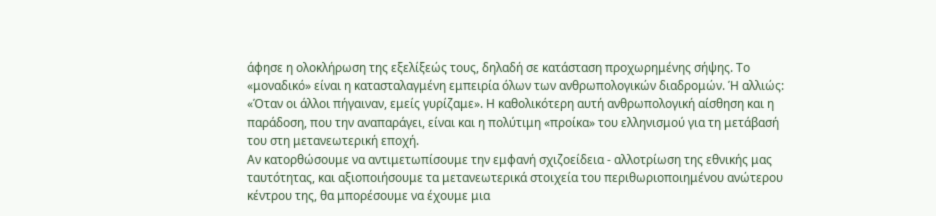άφησε η ολοκλήρωση της εξελίξεώς τους, δηλαδή σε κατάσταση προχωρημένης σήψης. Το «μοναδικό» είναι η κατασταλαγμένη εμπειρία όλων των ανθρωπολογικών διαδρομών. Ή αλλιώς: «Όταν οι άλλοι πήγαιναν, εμείς γυρίζαμε». Η καθολικότερη αυτή ανθρωπολογική αίσθηση και η παράδοση, που την αναπαράγει, είναι και η πολύτιμη «προίκα» του ελληνισμού για τη μετάβασή του στη μετανεωτερική εποχή.
Αν κατορθώσουμε να αντιμετωπίσουμε την εμφανή σχιζοείδεια - αλλοτρίωση της εθνικής μας ταυτότητας, και αξιοποιήσουμε τα μετανεωτερικά στοιχεία του περιθωριοποιημένου ανώτερου κέντρου της, θα μπορέσουμε να έχουμε μια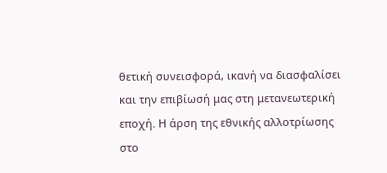θετική συνεισφορά, ικανή να διασφαλίσει και την επιβίωσή μας στη μετανεωτερική εποχή. Η άρση της εθνικής αλλοτρίωσης στο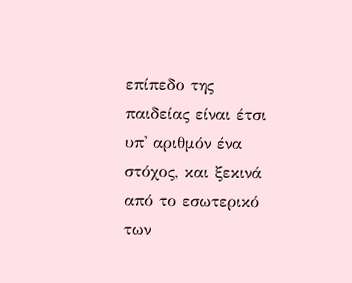επίπεδο της παιδείας είναι έτσι υπ' αριθμόν ένα στόχος, και ξεκινά από το εσωτερικό των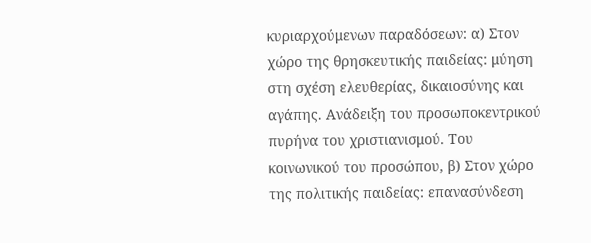κυριαρχούμενων παραδόσεων: α) Στον χώρο της θρησκευτικής παιδείας: μύηση στη σχέση ελευθερίας, δικαιοσύνης και αγάπης. Ανάδειξη του προσωποκεντρικού πυρήνα του χριστιανισμού. Του κοινωνικού του προσώπου, β) Στον χώρο της πολιτικής παιδείας: επανασύνδεση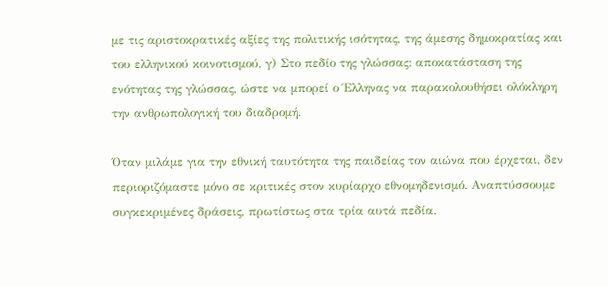με τις αριστοκρατικές αξίες της πολιτικής ισότητας, της άμεσης δημοκρατίας και του ελληνικού κοινοτισμού, γ) Στο πεδίο της γλώσσας: αποκατάσταση της ενότητας της γλώσσας, ώστε να μπορεί ο Έλληνας να παρακολουθήσει ολόκληρη την ανθρωπολογική του διαδρομή.

Όταν μιλάμε για την εθνική ταυτότητα της παιδείας τον αιώνα που έρχεται, δεν περιοριζόμαστε μόνο σε κριτικές στον κυρίαρχο εθνομηδενισμό. Αναπτύσσουμε συγκεκριμένες δράσεις, πρωτίστως στα τρία αυτά πεδία.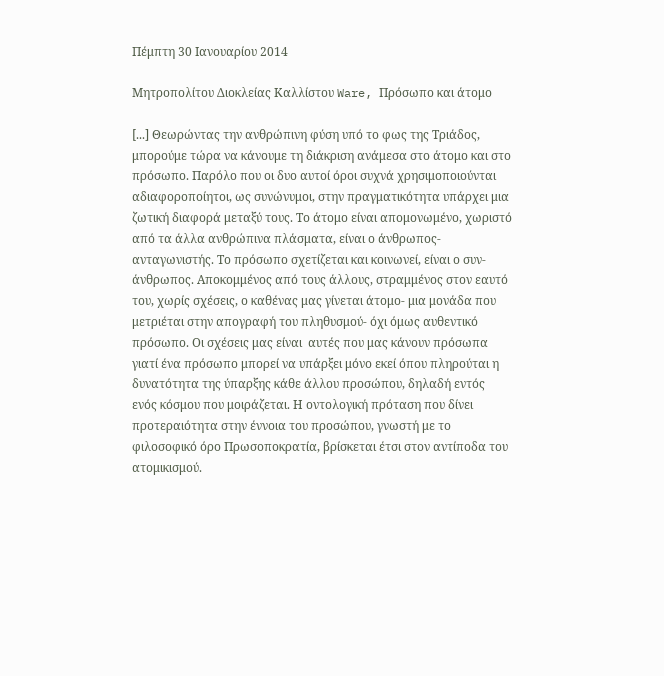Πέμπτη 30 Ιανουαρίου 2014

Μητροπολίτου Διοκλείας Καλλίστου Ware, Πρόσωπο και άτομο

[...] Θεωρώντας την ανθρώπινη φύση υπό το φως της Τριάδος, μπορούμε τώρα να κάνουμε τη διάκριση ανάμεσα στο άτομο και στο πρόσωπο. Παρόλο που οι δυο αυτοί όροι συχνά χρησιμοποιούνται αδιαφοροποίητοι, ως συνώνυμοι, στην πραγματικότητα υπάρχει μια ζωτική διαφορά μεταξύ τους. Το άτομο είναι απομονωμένο, χωριστό από τα άλλα ανθρώπινα πλάσματα, είναι ο άνθρωπος-ανταγωνιστής. Το πρόσωπο σχετίζεται και κοινωνεί, είναι ο συν-άνθρωπος. Αποκομμένος από τους άλλους, στραμμένος στον εαυτό του, χωρίς σχέσεις, ο καθένας μας γίνεται άτομο- μια μονάδα που μετριέται στην απογραφή του πληθυσμού- όχι όμως αυθεντικό πρόσωπο. Οι σχέσεις μας είναι  αυτές που μας κάνουν πρόσωπα γιατί ένα πρόσωπο μπορεί να υπάρξει μόνο εκεί όπου πληρούται η δυνατότητα της ύπαρξης κάθε άλλου προσώπου, δηλαδή εντός ενός κόσμου που μοιράζεται. Η οντολογική πρόταση που δίνει προτεραιότητα στην έννοια του προσώπου, γνωστή με το φιλοσοφικό όρο Πρωσοποκρατία, βρίσκεται έτσι στον αντίποδα του ατομικισμού.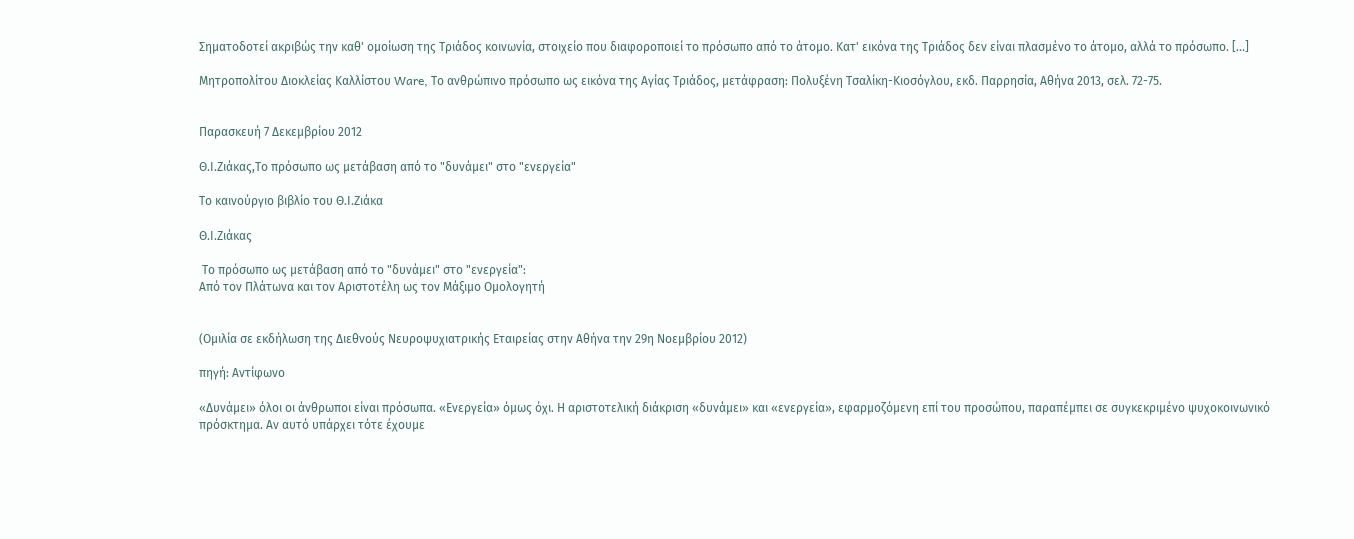Σηματοδοτεί ακριβώς την καθ' ομοίωση της Τριάδος κοινωνία, στοιχείο που διαφοροποιεί το πρόσωπο από το άτομο. Κατ' εικόνα της Τριάδος δεν είναι πλασμένο το άτομο, αλλά το πρόσωπο. [...]

Μητροπολίτου Διοκλείας Καλλίστου Ware, Το ανθρώπινο πρόσωπο ως εικόνα της Αγίας Τριάδος, μετάφραση: Πολυξένη Τσαλίκη-Κιοσόγλου, εκδ. Παρρησία, Αθήνα 2013, σελ. 72-75.


Παρασκευή 7 Δεκεμβρίου 2012

Θ.Ι.Ζιάκας,Το πρόσωπο ως μετάβαση από το "δυνάμει" στο "ενεργεία"

Το καινούργιο βιβλίο του Θ.Ι.Ζιάκα

Θ.Ι.Ζιάκας

 Το πρόσωπο ως μετάβαση από το "δυνάμει" στο "ενεργεία":
Από τον Πλάτωνα και τον Αριστοτέλη ως τον Μάξιμο Ομολογητή


(Ομιλία σε εκδήλωση της Διεθνούς Νευροψυχιατρικής Εταιρείας στην Αθήνα την 29η Νοεμβρίου 2012)

πηγή: Αντίφωνο

«Δυνάμει» όλοι οι άνθρωποι είναι πρόσωπα. «Ενεργεία» όμως όχι. Η αριστοτελική διάκριση «δυνάμει» και «ενεργεία», εφαρμοζόμενη επί του προσώπου, παραπέμπει σε συγκεκριμένο ψυχοκοινωνικό πρόσκτημα. Αν αυτό υπάρχει τότε έχουμε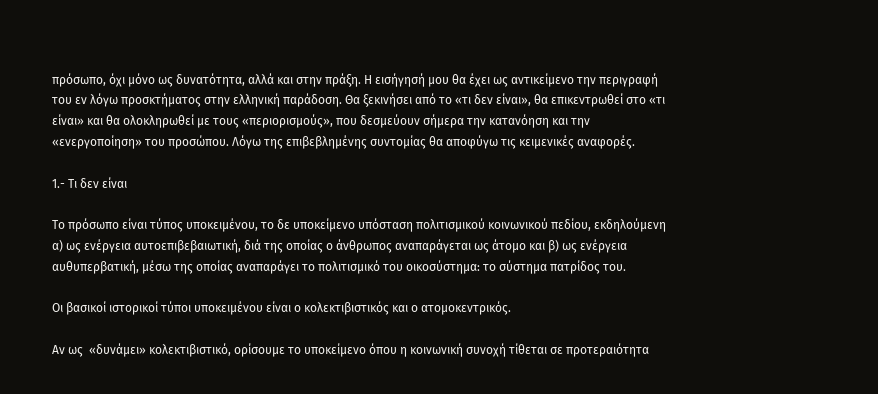πρόσωπο, όχι μόνο ως δυνατότητα, αλλά και στην πράξη. Η εισήγησή μου θα έχει ως αντικείμενο την περιγραφή του εν λόγω προσκτήματος στην ελληνική παράδοση. Θα ξεκινήσει από το «τι δεν είναι», θα επικεντρωθεί στο «τι είναι» και θα ολοκληρωθεί με τους «περιορισμούς», που δεσμεύουν σήμερα την κατανόηση και την «ενεργοποίηση» του προσώπου. Λόγω της επιβεβλημένης συντομίας θα αποφύγω τις κειμενικές αναφορές.

1.- Τι δεν είναι

Το πρόσωπο είναι τύπος υποκειμένου, το δε υποκείμενο υπόσταση πολιτισμικού κοινωνικού πεδίου, εκδηλούμενη α) ως ενέργεια αυτοεπιβεβαιωτική, διά της οποίας ο άνθρωπος αναπαράγεται ως άτομο και β) ως ενέργεια αυθυπερβατική, μέσω της οποίας αναπαράγει το πολιτισμικό του οικοσύστημα: το σύστημα πατρίδος του.

Οι βασικοί ιστορικοί τύποι υποκειμένου είναι ο κολεκτιβιστικός και ο ατομοκεντρικός.

Αν ως  «δυνάμει» κολεκτιβιστικό, ορίσουμε το υποκείμενο όπου η κοινωνική συνοχή τίθεται σε προτεραιότητα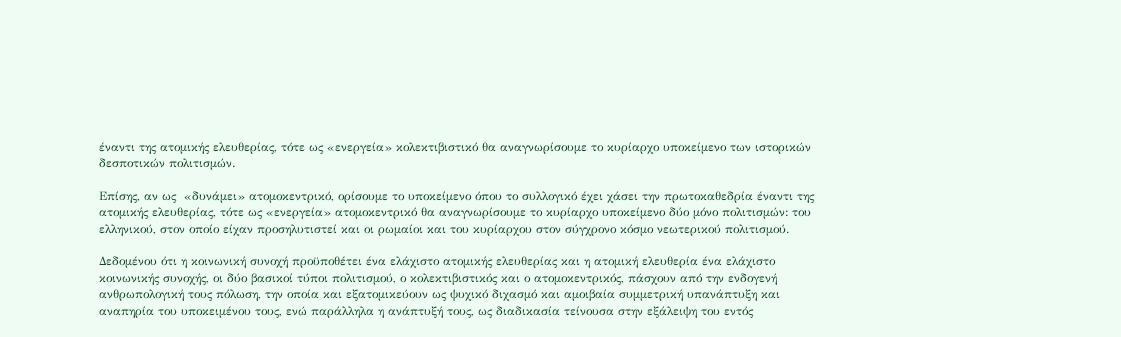έναντι της ατομικής ελευθερίας, τότε ως «ενεργεία» κολεκτιβιστικό θα αναγνωρίσουμε το κυρίαρχο υποκείμενο των ιστορικών δεσποτικών πολιτισμών.

Επίσης, αν ως  «δυνάμει» ατομοκεντρικό, ορίσουμε το υποκείμενο όπου το συλλογικό έχει χάσει την πρωτοκαθεδρία έναντι της ατομικής ελευθερίας, τότε ως «ενεργεία» ατομοκεντρικό θα αναγνωρίσουμε το κυρίαρχο υποκείμενο δύο μόνο πολιτισμών: του ελληνικού, στον οποίο είχαν προσηλυτιστεί και οι ρωμαίοι και του κυρίαρχου στον σύγχρονο κόσμο νεωτερικού πολιτισμού.

Δεδομένου ότι η κοινωνική συνοχή προϋποθέτει ένα ελάχιστο ατομικής ελευθερίας και η ατομική ελευθερία ένα ελάχιστο κοινωνικής συνοχής, οι δύο βασικοί τύποι πολιτισμού, ο κολεκτιβιστικός και ο ατομοκεντρικός, πάσχουν από την ενδογενή ανθρωπολογική τους πόλωση, την οποία και εξατομικεύουν ως ψυχικό διχασμό και αμοιβαία συμμετρική υπανάπτυξη και αναπηρία του υποκειμένου τους, ενώ παράλληλα η ανάπτυξή τους, ως διαδικασία τείνουσα στην εξάλειψη του εντός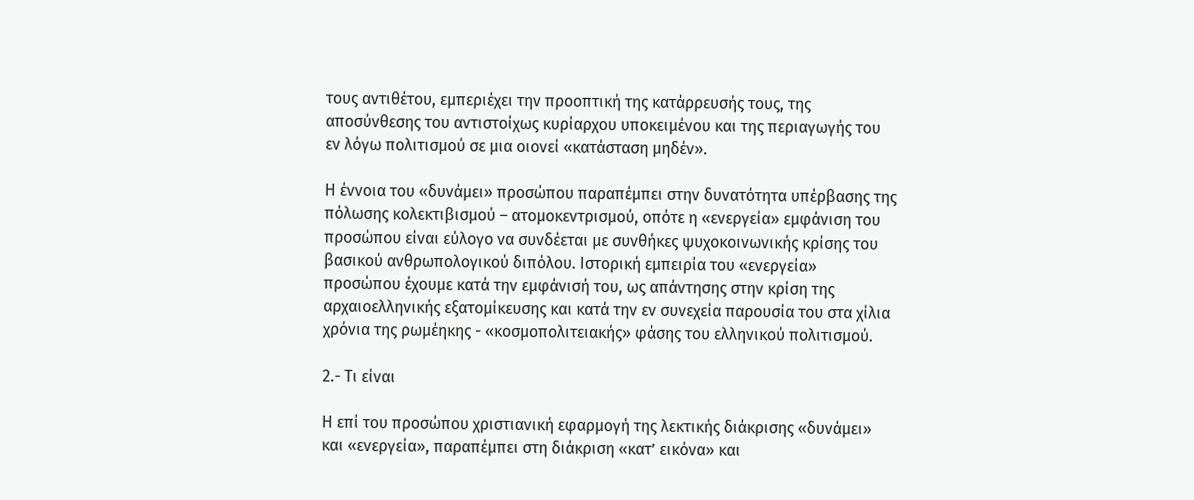τους αντιθέτου, εμπεριέχει την προοπτική της κατάρρευσής τους, της αποσύνθεσης του αντιστοίχως κυρίαρχου υποκειμένου και της περιαγωγής του εν λόγω πολιτισμού σε μια οιονεί «κατάσταση μηδέν».

Η έννοια του «δυνάμει» προσώπου παραπέμπει στην δυνατότητα υπέρβασης της πόλωσης κολεκτιβισμού – ατομοκεντρισμού, οπότε η «ενεργεία» εμφάνιση του προσώπου είναι εύλογο να συνδέεται με συνθήκες ψυχοκοινωνικής κρίσης του βασικού ανθρωπολογικού διπόλου. Ιστορική εμπειρία του «ενεργεία» προσώπου έχουμε κατά την εμφάνισή του, ως απάντησης στην κρίση της αρχαιοελληνικής εξατομίκευσης και κατά την εν συνεχεία παρουσία του στα χίλια χρόνια της ρωμέηκης - «κοσμοπολιτειακής» φάσης του ελληνικού πολιτισμού.

2.- Τι είναι

Η επί του προσώπου χριστιανική εφαρμογή της λεκτικής διάκρισης «δυνάμει» και «ενεργεία», παραπέμπει στη διάκριση «κατ’ εικόνα» και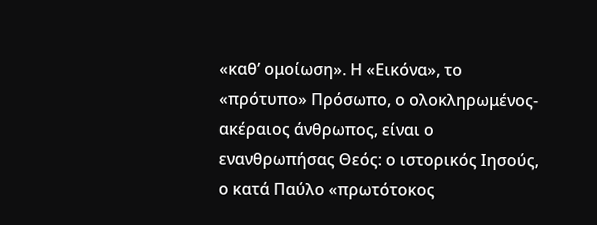«καθ’ ομοίωση». Η «Εικόνα», το «πρότυπο» Πρόσωπο, ο ολοκληρωμένος-ακέραιος άνθρωπος, είναι ο ενανθρωπήσας Θεός: ο ιστορικός Ιησούς, ο κατά Παύλο «πρωτότοκος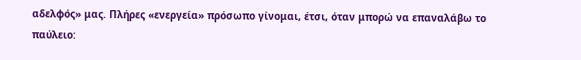αδελφός» μας. Πλήρες «ενεργεία» πρόσωπο γίνομαι, έτσι, όταν μπορώ να επαναλάβω το παύλειο: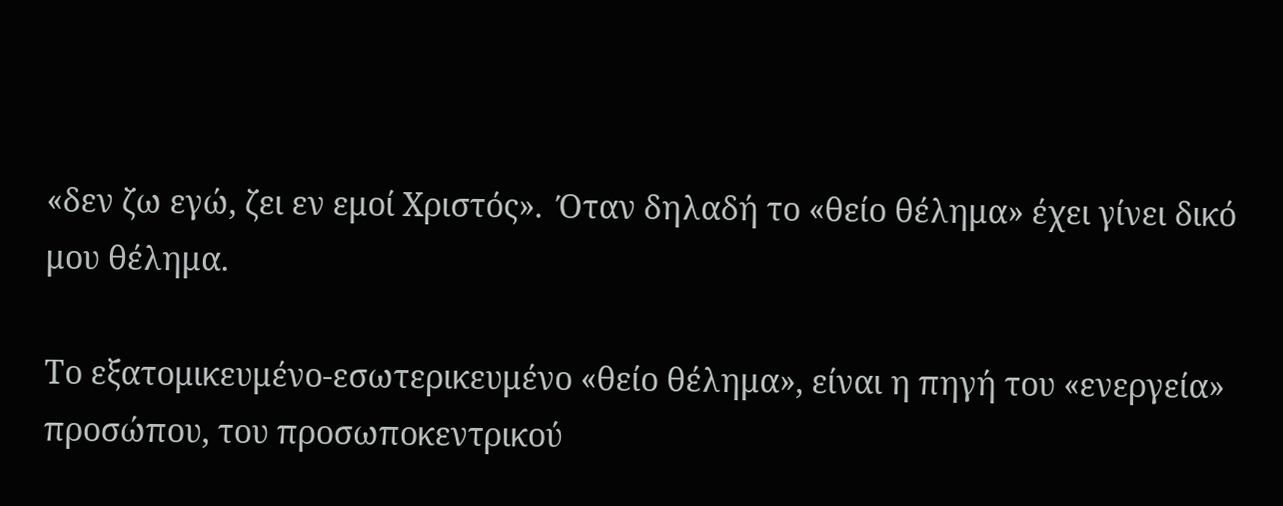«δεν ζω εγώ, ζει εν εμοί Χριστός».  Όταν δηλαδή το «θείο θέλημα» έχει γίνει δικό μου θέλημα.

Το εξατομικευμένο-εσωτερικευμένο «θείο θέλημα», είναι η πηγή του «ενεργεία» προσώπου, του προσωποκεντρικού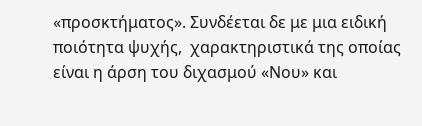«προσκτήματος». Συνδέεται δε με μια ειδική ποιότητα ψυχής,  χαρακτηριστικά της οποίας είναι η άρση του διχασμού «Νου» και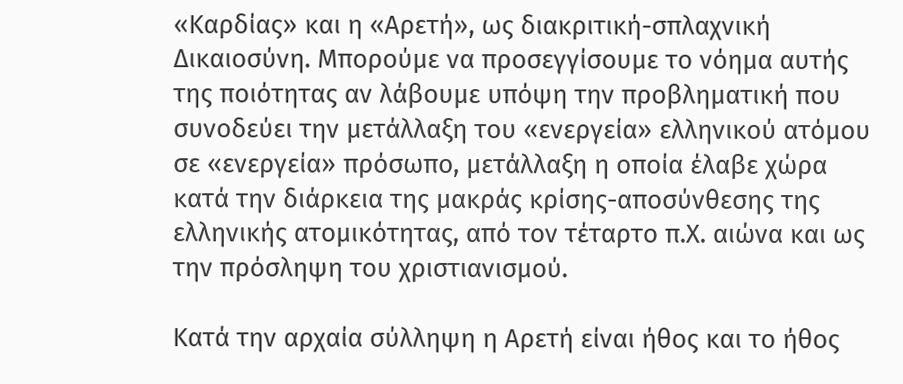«Καρδίας» και η «Αρετή», ως διακριτική-σπλαχνική Δικαιοσύνη. Μπορούμε να προσεγγίσουμε το νόημα αυτής της ποιότητας αν λάβουμε υπόψη την προβληματική που συνοδεύει την μετάλλαξη του «ενεργεία» ελληνικού ατόμου σε «ενεργεία» πρόσωπο, μετάλλαξη η οποία έλαβε χώρα κατά την διάρκεια της μακράς κρίσης-αποσύνθεσης της ελληνικής ατομικότητας, από τον τέταρτο π.Χ. αιώνα και ως την πρόσληψη του χριστιανισμού.

Κατά την αρχαία σύλληψη η Αρετή είναι ήθος και το ήθος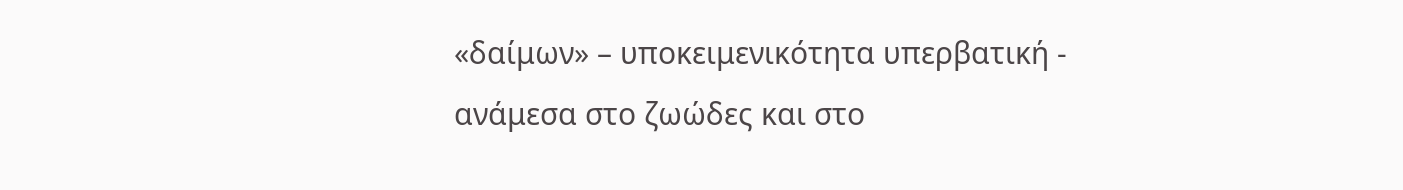«δαίμων» – υποκειμενικότητα υπερβατική - ανάμεσα στο ζωώδες και στο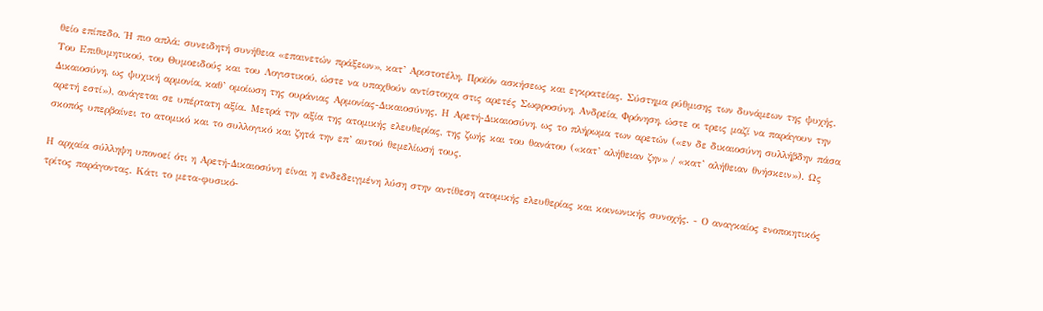θείο επίπεδο. Ή πιο απλά: συνειδητή συνήθεια «επαινετών πράξεων», κατ’ Αριστοτέλη. Προϊόν ασκήσεως και εγκρατείας. Σύστημα ρύθμισης των δυνάμεων της ψυχής. Του Επιθυμητικού, του Θυμοειδούς και του Λογιστικού, ώστε να υπαχθούν αντίστοιχα στις αρετές Σωφροσύνη, Ανδρεία, Φρόνηση, ώστε οι τρεις μαζί να παράγουν την Δικαιοσύνη, ως ψυχική αρμονία, καθ’ ομοίωση της ουράνιας Αρμονίας-Δικαιοσύνης. Η Αρετή-Δικαιοσύνη, ως το πλήρωμα των αρετών («εν δε δικαιοσύνη συλλήβδην πάσα αρετή εστί»), ανάγεται σε υπέρτατη αξία. Μετρά την αξία της ατομικής ελευθερίας, της ζωής και του θανάτου («κατ’ αλήθειαν ζην» / «κατ’ αλήθειαν θνήσκειν»). Ως σκοπός υπερβαίνει το ατομικό και το συλλογικό και ζητά την επ’ αυτού θεμελίωσή τους.

Η αρχαία σύλληψη υπονοεί ότι η Αρετή-Δικαιοσύνη είναι η ενδεδειγμένη λύση στην αντίθεση ατομικής ελευθερίας και κοινωνικής συνοχής. - Ο αναγκαίος ενοποιητικός τρίτος παράγοντας. Κάτι το μετα-φυσικό-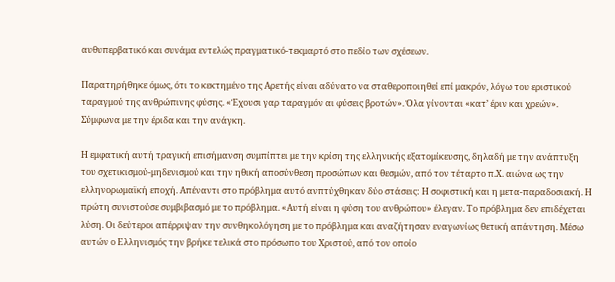αυθυπερβατικό και συνάμα εντελώς πραγματικό-τεκμαρτό στο πεδίο των σχέσεων.

Παρατηρήθηκε όμως, ότι το κεκτημένο της Αρετής είναι αδύνατο να σταθεροποιηθεί επί μακρόν, λόγω του εριστικού ταραγμού της ανθρώπινης φύσης. «Έχουσι γαρ ταραγμόν αι φύσεις βροτών». Όλα γίνονται «κατ’ έριν και χρεών». Σύμφωνα με την έριδα και την ανάγκη.

Η εμφατική αυτή τραγική επισήμανση συμπίπτει με την κρίση της ελληνικής εξατομίκευσης, δηλαδή με την ανάπτυξη του σχετικισμού-μηδενισμού και την ηθική αποσύνθεση προσώπων και θεσμών, από τον τέταρτο π.Χ. αιώνα ως την ελληνορωμαϊκή εποχή. Απέναντι στο πρόβλημα αυτό ανπτύχθηκαν δύο στάσεις: Η σοφιστική και η μετα-παραδοσιακή. Η πρώτη συνιστούσε συμβιβασμό με το πρόβλημα. «Αυτή είναι η φύση του ανθρώπου» έλεγαν. Το πρόβλημα δεν επιδέχεται λύση. Οι δεύτεροι απέρριψαν την συνθηκολόγηση με το πρόβλημα και αναζήτησαν εναγωνίως θετική απάντηση. Μέσω αυτών ο Ελληνισμός την βρήκε τελικά στο πρόσωπο του Χριστού, από τον οποίο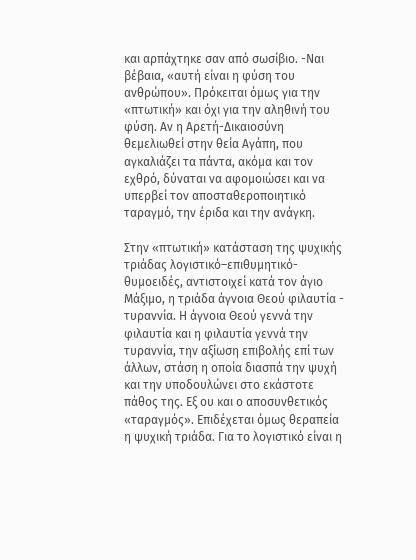και αρπάχτηκε σαν από σωσίβιο. -Ναι βέβαια, «αυτή είναι η φύση του ανθρώπου». Πρόκειται όμως για την «πτωτική» και όχι για την αληθινή του φύση. Αν η Αρετή-Δικαιοσύνη θεμελιωθεί στην θεία Αγάπη, που αγκαλιάζει τα πάντα, ακόμα και τον εχθρό, δύναται να αφομοιώσει και να υπερβεί τον αποσταθεροποιητικό ταραγμό, την έριδα και την ανάγκη.

Στην «πτωτική» κατάσταση της ψυχικής τριάδας λογιστικό–επιθυμητικό-θυμοειδές, αντιστοιχεί κατά τον άγιο Μάξιμο, η τριάδα άγνοια Θεού φιλαυτία - τυραννία. Η άγνοια Θεού γεννά την φιλαυτία και η φιλαυτία γεννά την τυραννία, την αξίωση επιβολής επί των άλλων, στάση η οποία διασπά την ψυχή και την υποδουλώνει στο εκάστοτε πάθος της. Εξ ου και ο αποσυνθετικός «ταραγμός». Επιδέχεται όμως θεραπεία η ψυχική τριάδα. Για το λογιστικό είναι η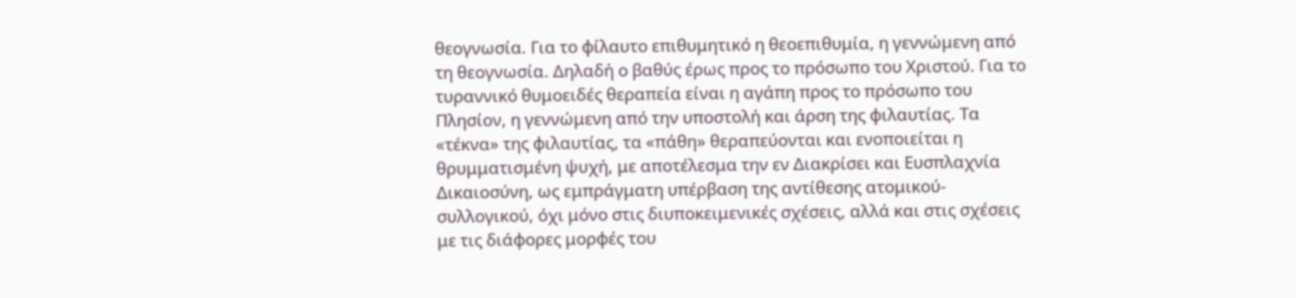θεογνωσία. Για το φίλαυτο επιθυμητικό η θεοεπιθυμία, η γεννώμενη από τη θεογνωσία. Δηλαδή ο βαθύς έρως προς το πρόσωπο του Χριστού. Για το τυραννικό θυμοειδές θεραπεία είναι η αγάπη προς το πρόσωπο του Πλησίον, η γεννώμενη από την υποστολή και άρση της φιλαυτίας. Τα «τέκνα» της φιλαυτίας, τα «πάθη» θεραπεύονται και ενοποιείται η θρυμματισμένη ψυχή, με αποτέλεσμα την εν Διακρίσει και Ευσπλαχνία Δικαιοσύνη, ως εμπράγματη υπέρβαση της αντίθεσης ατομικού-συλλογικού, όχι μόνο στις διυποκειμενικές σχέσεις, αλλά και στις σχέσεις με τις διάφορες μορφές του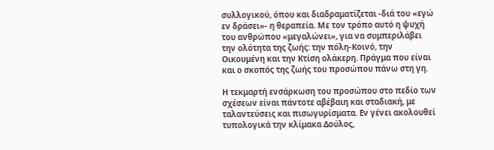συλλογικού, όπου και διαδραματίζεται -διά του «εγώ εν δράσει»- η θεραπεία. Με τον τρόπο αυτό η ψυχή του ανθρώπου «μεγαλώνει», για να συμπεριλάβει την ολότητα της ζωής: την πόλη-Κοινό, την Οικουμένη και την Κτίση ολάκερη. Πράγμα που είναι και ο σκοπός της ζωής του προσώπου πάνω στη γη.

Η τεκμαρτή ενσάρκωση του προσώπου στο πεδίο των σχέσεων είναι πάντοτε αβέβαιη και σταδιακή, με ταλαντεύσεις και πισωγυρίσματα. Εν γένει ακολουθεί τυπολογικά την κλίμακα Δούλος,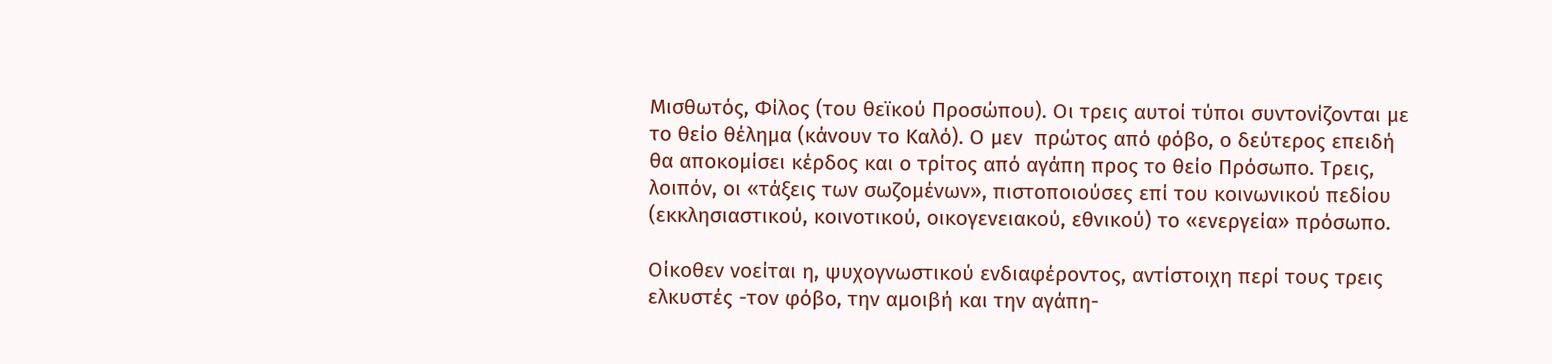Μισθωτός, Φίλος (του θεϊκού Προσώπου). Οι τρεις αυτοί τύποι συντονίζονται με το θείο θέλημα (κάνουν το Καλό). Ο μεν  πρώτος από φόβο, ο δεύτερος επειδή θα αποκομίσει κέρδος και ο τρίτος από αγάπη προς το θείο Πρόσωπο. Τρεις, λοιπόν, οι «τάξεις των σωζομένων», πιστοποιούσες επί του κοινωνικού πεδίου (εκκλησιαστικού, κοινοτικού, οικογενειακού, εθνικού) το «ενεργεία» πρόσωπο.

Οίκοθεν νοείται η, ψυχογνωστικού ενδιαφέροντος, αντίστοιχη περί τους τρεις ελκυστές -τον φόβο, την αμοιβή και την αγάπη-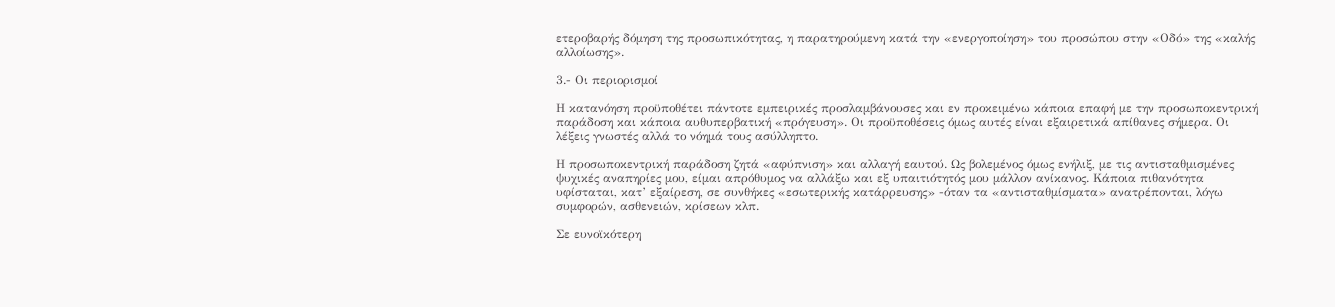ετεροβαρής δόμηση της προσωπικότητας, η παρατηρούμενη κατά την «ενεργοποίηση» του προσώπου στην «Οδό» της «καλής αλλοίωσης».

3.- Οι περιορισμοί

Η κατανόηση προϋποθέτει πάντοτε εμπειρικές προσλαμβάνουσες και εν προκειμένω κάποια επαφή με την προσωποκεντρική παράδοση και κάποια αυθυπερβατική «πρόγευση». Οι προϋποθέσεις όμως αυτές είναι εξαιρετικά απίθανες σήμερα. Οι λέξεις γνωστές αλλά το νόημά τους ασύλληπτο.

Η προσωποκεντρική παράδοση ζητά «αφύπνιση» και αλλαγή εαυτού. Ως βολεμένος όμως ενήλιξ, με τις αντισταθμισμένες ψυχικές αναπηρίες μου, είμαι απρόθυμος να αλλάξω και εξ υπαιτιότητός μου μάλλον ανίκανος. Κάποια πιθανότητα υφίσταται, κατ’ εξαίρεση, σε συνθήκες «εσωτερικής κατάρρευσης» -όταν τα «αντισταθμίσματα» ανατρέπονται, λόγω συμφορών, ασθενειών, κρίσεων κλπ.

Σε ευνοϊκότερη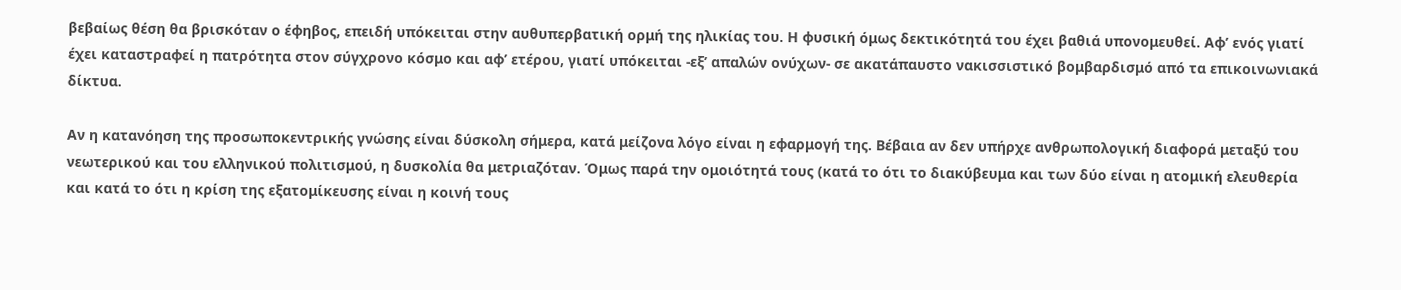βεβαίως θέση θα βρισκόταν ο έφηβος, επειδή υπόκειται στην αυθυπερβατική ορμή της ηλικίας του. Η φυσική όμως δεκτικότητά του έχει βαθιά υπονομευθεί. Αφ’ ενός γιατί έχει καταστραφεί η πατρότητα στον σύγχρονο κόσμο και αφ’ ετέρου, γιατί υπόκειται -εξ’ απαλών ονύχων- σε ακατάπαυστο νακισσιστικό βομβαρδισμό από τα επικοινωνιακά δίκτυα.

Αν η κατανόηση της προσωποκεντρικής γνώσης είναι δύσκολη σήμερα, κατά μείζονα λόγο είναι η εφαρμογή της. Βέβαια αν δεν υπήρχε ανθρωπολογική διαφορά μεταξύ του νεωτερικού και του ελληνικού πολιτισμού, η δυσκολία θα μετριαζόταν. Όμως παρά την ομοιότητά τους (κατά το ότι το διακύβευμα και των δύο είναι η ατομική ελευθερία και κατά το ότι η κρίση της εξατομίκευσης είναι η κοινή τους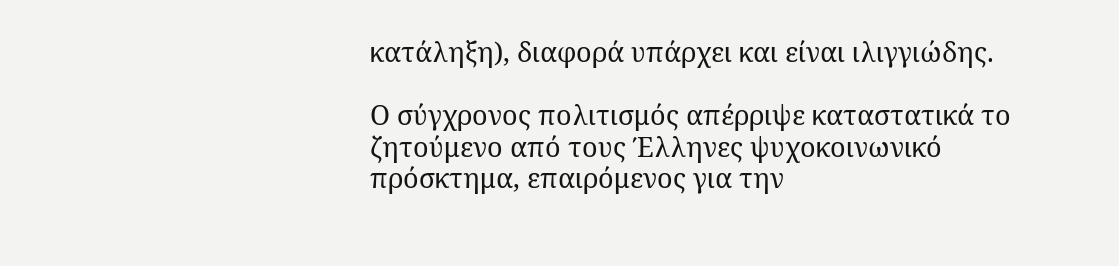κατάληξη), διαφορά υπάρχει και είναι ιλιγγιώδης.

Ο σύγχρονος πολιτισμός απέρριψε καταστατικά το ζητούμενο από τους Έλληνες ψυχοκοινωνικό πρόσκτημα, επαιρόμενος για την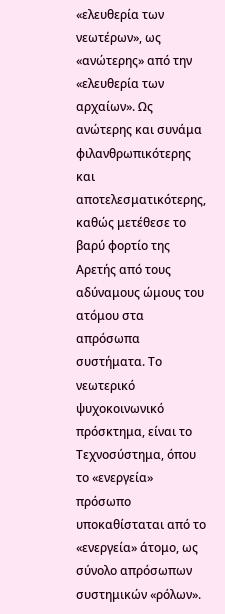«ελευθερία των νεωτέρων», ως «ανώτερης» από την «ελευθερία των αρχαίων». Ως ανώτερης και συνάμα φιλανθρωπικότερης και αποτελεσματικότερης, καθώς μετέθεσε το βαρύ φορτίο της Αρετής από τους αδύναμους ώμους του ατόμου στα απρόσωπα συστήματα. Το νεωτερικό ψυχοκοινωνικό πρόσκτημα, είναι το Τεχνοσύστημα, όπου το «ενεργεία» πρόσωπο υποκαθίσταται από το «ενεργεία» άτομο, ως σύνολο απρόσωπων συστημικών «ρόλων».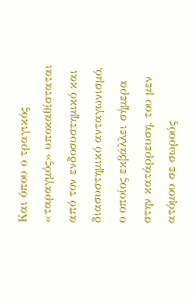Και όπου ο τραγικός «ταραγμός» υποκαθίσταται από τον ενδοσυστημικό και διασυστημικό ανταγωνισμό, ο οποίος εκβάλλει σήμερα στην κατάρρευση, του μεν ατόμου σε σωρούς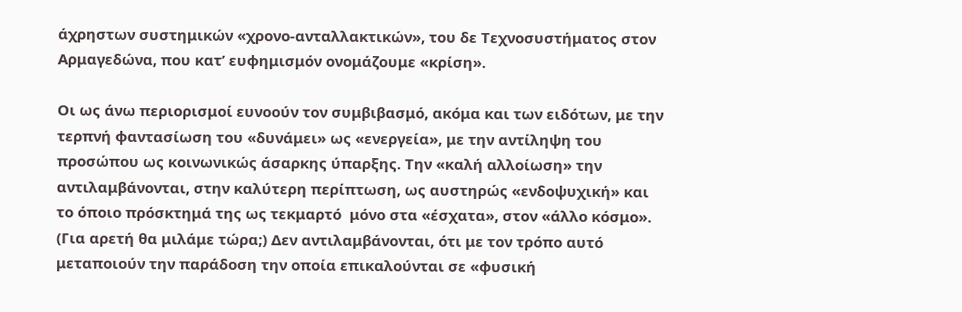άχρηστων συστημικών «χρονο-ανταλλακτικών», του δε Τεχνοσυστήματος στον Αρμαγεδώνα, που κατ’ ευφημισμόν ονομάζουμε «κρίση».

Οι ως άνω περιορισμοί ευνοούν τον συμβιβασμό, ακόμα και των ειδότων, με την τερπνή φαντασίωση του «δυνάμει» ως «ενεργεία», με την αντίληψη του προσώπου ως κοινωνικώς άσαρκης ύπαρξης. Την «καλή αλλοίωση» την αντιλαμβάνονται, στην καλύτερη περίπτωση, ως αυστηρώς «ενδοψυχική» και το όποιο πρόσκτημά της ως τεκμαρτό  μόνο στα «έσχατα», στον «άλλο κόσμο». (Για αρετή θα μιλάμε τώρα;) Δεν αντιλαμβάνονται, ότι με τον τρόπο αυτό μεταποιούν την παράδοση την οποία επικαλούνται σε «φυσική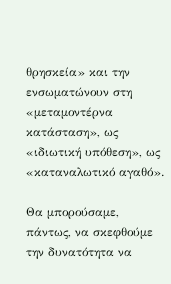θρησκεία» και την ενσωματώνουν στη «μεταμοντέρνα κατάσταση», ως «ιδιωτική υπόθεση», ως «καταναλωτικό αγαθό».

Θα μπορούσαμε, πάντως, να σκεφθούμε την δυνατότητα να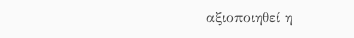αξιοποιηθεί η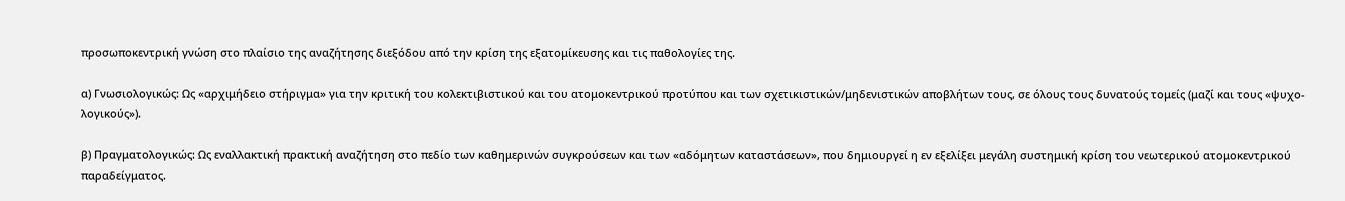προσωποκεντρική γνώση στο πλαίσιο της αναζήτησης διεξόδου από την κρίση της εξατομίκευσης και τις παθολογίες της.

α) Γνωσιολογικώς: Ως «αρχιμήδειο στήριγμα» για την κριτική του κολεκτιβιστικού και του ατομοκεντρικού προτύπου και των σχετικιστικών/μηδενιστικών αποβλήτων τους, σε όλους τους δυνατούς τομείς (μαζί και τους «ψυχο-λογικούς»).

β) Πραγματολογικώς: Ως εναλλακτική πρακτική αναζήτηση στο πεδίο των καθημερινών συγκρούσεων και των «αδόμητων καταστάσεων», που δημιουργεί η εν εξελίξει μεγάλη συστημική κρίση του νεωτερικού ατομοκεντρικού παραδείγματος.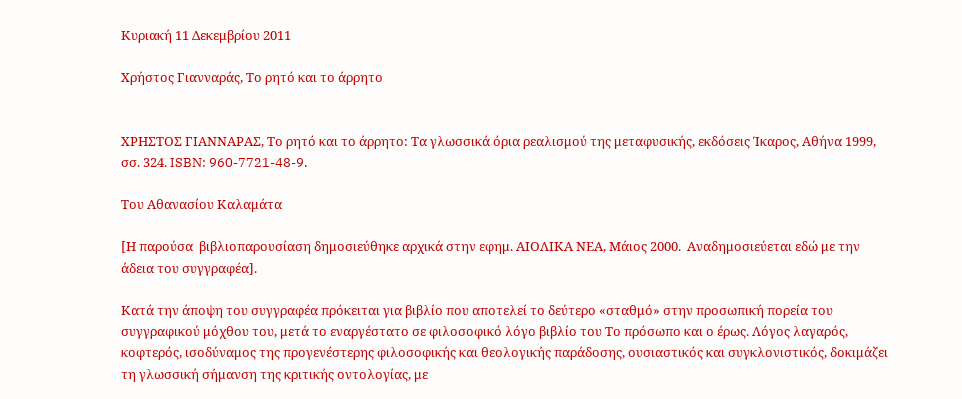Κυριακή 11 Δεκεμβρίου 2011

Χρήστος Γιανναράς, Το ρητό και το άρρητο


ΧΡΗΣΤΟΣ ΓΙΑΝΝΑΡΑΣ, Το ρητό και το άρρητο: Τα γλωσσικά όρια ρεαλισμού της μεταφυσικής, εκδόσεις Ίκαρος, Αθήνα 1999, σσ. 324. ISBN: 960-7721-48-9.

Του Αθανασίου Καλαμάτα

[Η παρούσα  βιβλιοπαρουσίαση δημοσιεύθηκε αρχικά στην εφημ. ΑΙΟΛΙΚΑ ΝΕΑ, Μάιος 2000.  Αναδημοσιεύεται εδώ με την άδεια του συγγραφέα].

Κατά την άποψη του συγγραφέα πρόκειται για βιβλίο που αποτελεί το δεύτερο «σταθμό» στην προσωπική πορεία του συγγραφικού μόχθου του, μετά το εναργέστατο σε φιλοσοφικό λόγο βιβλίο του Το πρόσωπο και ο έρως. Λόγος λαγαρός, κοφτερός, ισοδύναμος της προγενέστερης φιλοσοφικής και θεολογικής παράδοσης, ουσιαστικός και συγκλονιστικός, δοκιμάζει τη γλωσσική σήμανση της κριτικής οντολογίας, με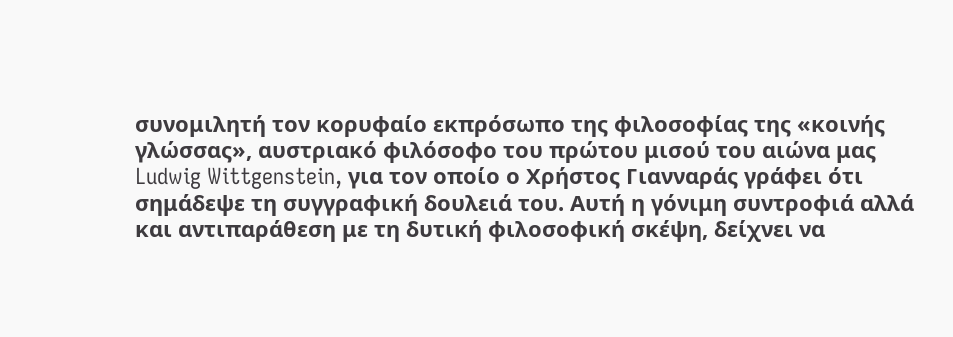συνομιλητή τον κορυφαίο εκπρόσωπο της φιλοσοφίας της «κοινής γλώσσας», αυστριακό φιλόσοφο του πρώτου μισού του αιώνα μας Ludwig Wittgenstein, για τον οποίο ο Χρήστος Γιανναράς γράφει ότι σημάδεψε τη συγγραφική δουλειά του. Αυτή η γόνιμη συντροφιά αλλά και αντιπαράθεση με τη δυτική φιλοσοφική σκέψη, δείχνει να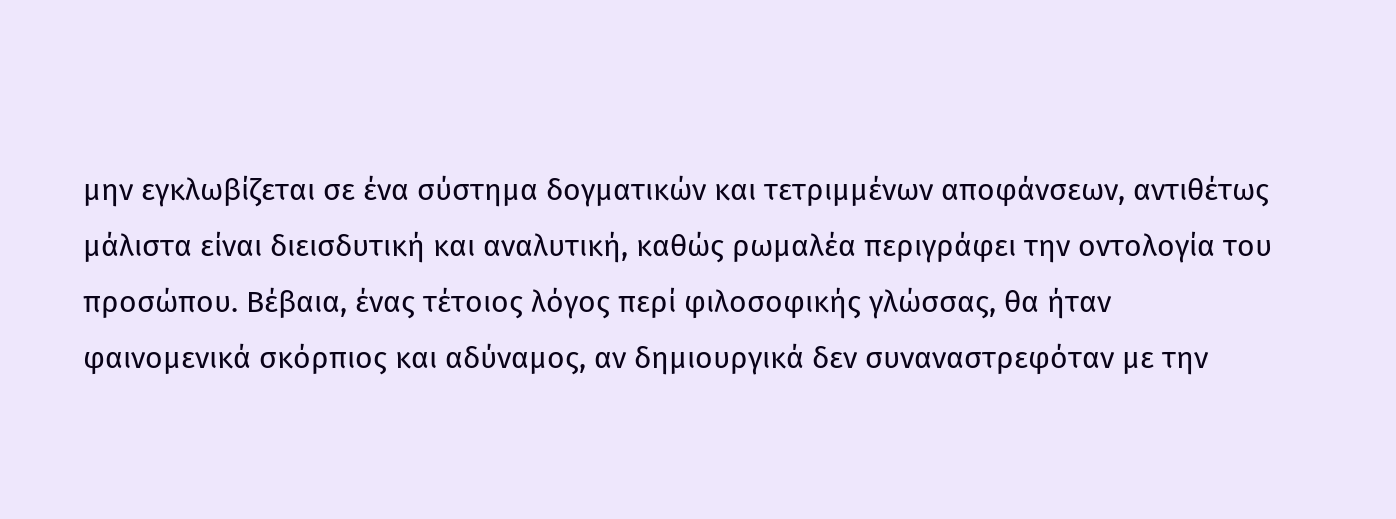μην εγκλωβίζεται σε ένα σύστημα δογματικών και τετριμμένων αποφάνσεων, αντιθέτως μάλιστα είναι διεισδυτική και αναλυτική, καθώς ρωμαλέα περιγράφει την οντολογία του προσώπου. Βέβαια, ένας τέτοιος λόγος περί φιλοσοφικής γλώσσας, θα ήταν φαινομενικά σκόρπιος και αδύναμος, αν δημιουργικά δεν συναναστρεφόταν με την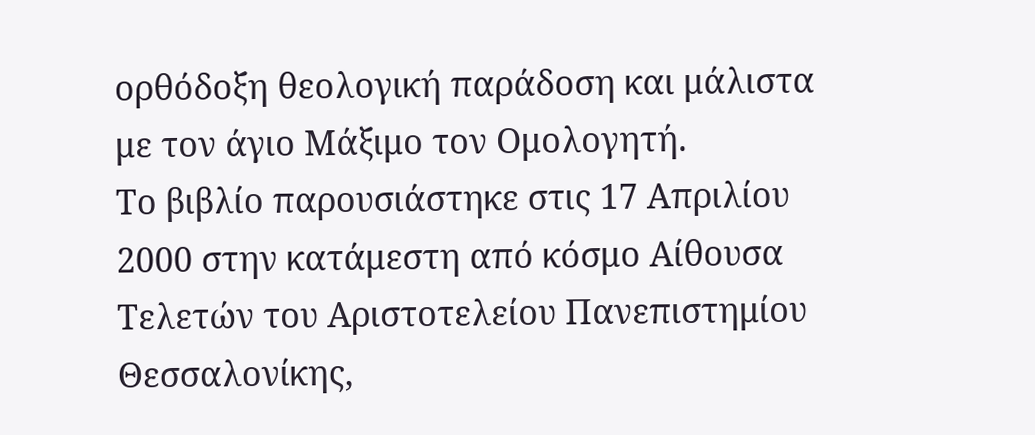ορθόδοξη θεολογική παράδοση και μάλιστα με τον άγιο Μάξιμο τον Ομολογητή.
Το βιβλίο παρουσιάστηκε στις 17 Απριλίου 2000 στην κατάμεστη από κόσμο Αίθουσα Τελετών του Αριστοτελείου Πανεπιστημίου Θεσσαλονίκης,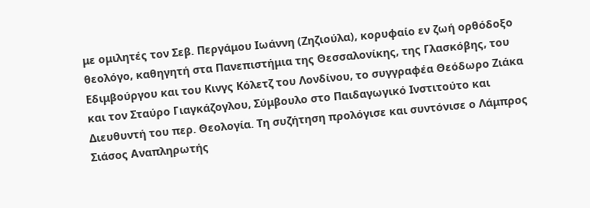με ομιλητές τον Σεβ. Περγάμου Ιωάννη (Ζηζιούλα), κορυφαίο εν ζωή ορθόδοξο θεολόγο, καθηγητή στα Πανεπιστήμια της Θεσσαλονίκης, της Γλασκόβης, του Εδιμβούργου και του Κινγς Κόλετζ του Λονδίνου, το συγγραφέα Θεόδωρο Ζιάκα και τον Σταύρο Γιαγκάζογλου, Σύμβουλο στο Παιδαγωγικό Ινστιτούτο και Διευθυντή του περ. Θεολογία. Τη συζήτηση προλόγισε και συντόνισε ο Λάμπρος Σιάσος Αναπληρωτής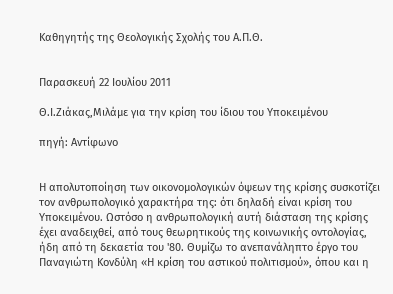Καθηγητής της Θεολογικής Σχολής του Α.Π.Θ.


Παρασκευή 22 Ιουλίου 2011

Θ.Ι.Ζιάκας,Μιλάμε για την κρίση του ίδιου του Υποκειμένου

πηγή: Αντίφωνο


Η απολυτοποίηση των οικονομολογικών όψεων της κρίσης συσκοτίζει τον ανθρωπολογικό χαρακτήρα της: ότι δηλαδή είναι κρίση του  Υποκειμένου. Ωστόσο η ανθρωπολογική αυτή διάσταση της κρίσης έχει αναδειχθεί, από τους θεωρητικούς της κοινωνικής οντολογίας, ήδη από τη δεκαετία του '80. Θυμίζω το ανεπανάληπτο έργο του  Παναγιώτη Κονδύλη «Η κρίση του αστικού πολιτισμού», όπου και η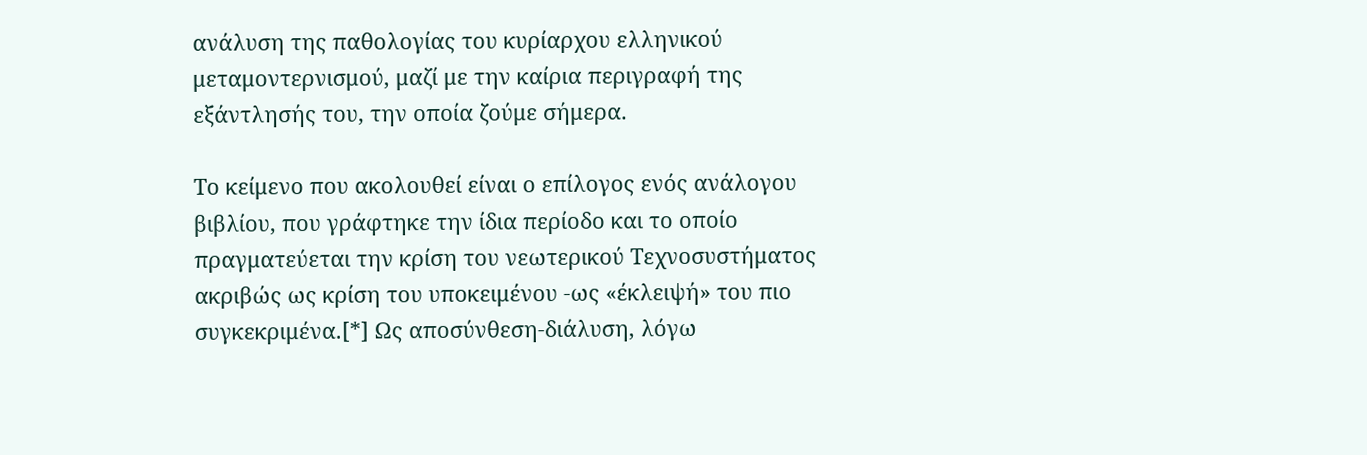ανάλυση της παθολογίας του κυρίαρχου ελληνικού μεταμοντερνισμού, μαζί με την καίρια περιγραφή της εξάντλησής του, την οποία ζούμε σήμερα.

Το κείμενο που ακολουθεί είναι ο επίλογος ενός ανάλογου βιβλίου, που γράφτηκε την ίδια περίοδο και το οποίο πραγματεύεται την κρίση του νεωτερικού Τεχνοσυστήματος ακριβώς ως κρίση του υποκειμένου -ως «έκλειψή» του πιο συγκεκριμένα.[*] Ως αποσύνθεση-διάλυση, λόγω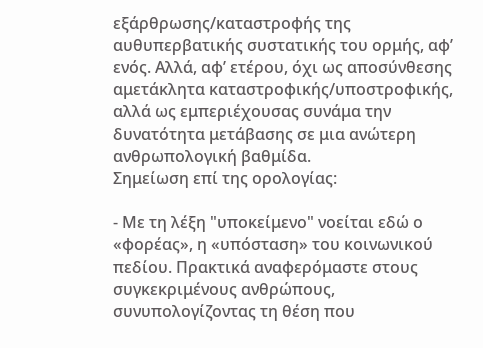εξάρθρωσης/καταστροφής της αυθυπερβατικής συστατικής του ορμής, αφ’ ενός. Αλλά, αφ’ ετέρου, όχι ως αποσύνθεσης αμετάκλητα καταστροφικής/υποστροφικής, αλλά ως εμπεριέχουσας συνάμα την δυνατότητα μετάβασης σε μια ανώτερη ανθρωπολογική βαθμίδα.
Σημείωση επί της ορολογίας:

- Με τη λέξη "υποκείμενο" νοείται εδώ ο «φορέας», η «υπόσταση» του κοινωνικού πεδίου. Πρακτικά αναφερόμαστε στους συγκεκριμένους ανθρώπους, συνυπολογίζοντας τη θέση που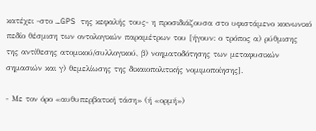κατέχει -στο …GPS της κεφαλής τους- η προσιδιάζουσα στο υφιστάμενο κοινωνικό πεδίο θέσμιση των οντολογικών παραμέτρων του [ήγουν: ο τρόπος α) ρύθμισης της αντίθεσης ατομικού/συλλογικού, β) νοηματοδότησης των μεταφυσικών σημασιών και γ) θεμελίωσης της δικαιοπολιτικής νομιμοποίησης].

- Με τον όρο «αυθυπερβατική τάση» (ή «ορμή»)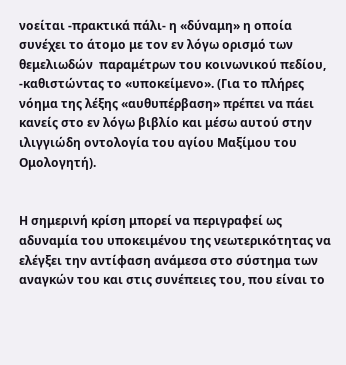νοείται -πρακτικά πάλι- η «δύναμη» η οποία συνέχει το άτομο με τον εν λόγω ορισμό των θεμελιωδών  παραμέτρων του κοινωνικού πεδίου, -καθιστώντας το «υποκείμενο». (Για το πλήρες νόημα της λέξης «αυθυπέρβαση» πρέπει να πάει κανείς στο εν λόγω βιβλίο και μέσω αυτού στην ιλιγγιώδη οντολογία του αγίου Μαξίμου του Ομολογητή).


Η σημερινή κρίση μπορεί να περιγραφεί ως αδυναμία του υποκειμένου της νεωτερικότητας να ελέγξει την αντίφαση ανάμεσα στο σύστημα των αναγκών του και στις συνέπειες του, που είναι το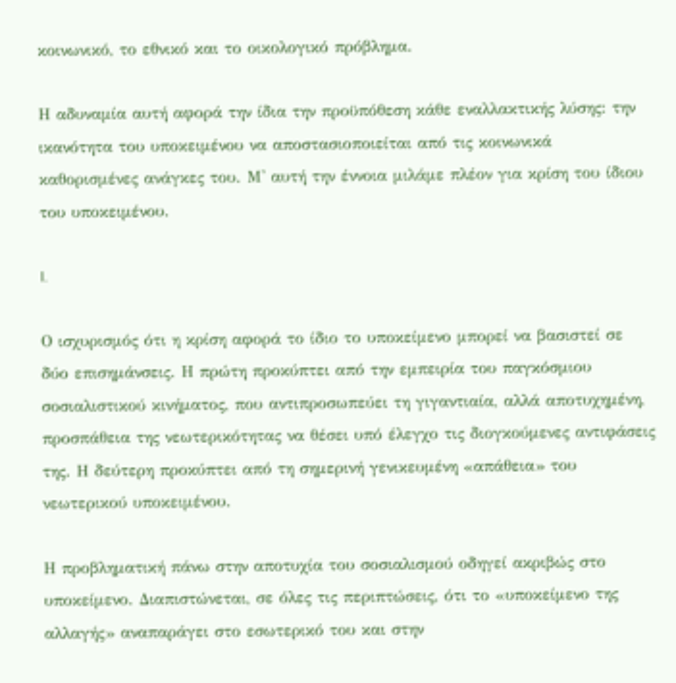κοινωνικό, το εθνικό και το οικολογικό πρόβλημα.

Η αδυναμία αυτή αφορά την ίδια την προϋπόθεση κάθε εναλλακτικής λύσης: την ικανότητα του υποκειμένου να αποστασιοποιείται από τις κοινωνικά καθορισμένες ανάγκες του. Μ' αυτή την έννοια μιλάμε πλέον για κρίση του ίδιου του υποκειμένου.

I.

Ο ισχυρισμός ότι η κρίση αφορά το ίδιο το υποκείμενο μπορεί να βασιστεί σε δύο επισημάνσεις. Η πρώτη προκύπτει από την εμπειρία του παγκόσμιου σοσιαλιστικού κινήματος, που αντιπροσωπεύει τη γιγαντιαία, αλλά αποτυχημένη, προσπάθεια της νεωτερικότητας να θέσει υπό έλεγχο τις διογκούμενες αντιφάσεις της. Η δεύτερη προκύπτει από τη σημερινή γενικευμένη «απάθεια» του νεωτερικού υποκειμένου.

Η προβληματική πάνω στην αποτυχία του σοσιαλισμού οδηγεί ακριβώς στο υποκείμενο. Διαπιστώνεται, σε όλες τις περιπτώσεις, ότι το «υποκείμενο της αλλαγής» αναπαράγει στο εσωτερικό του και στην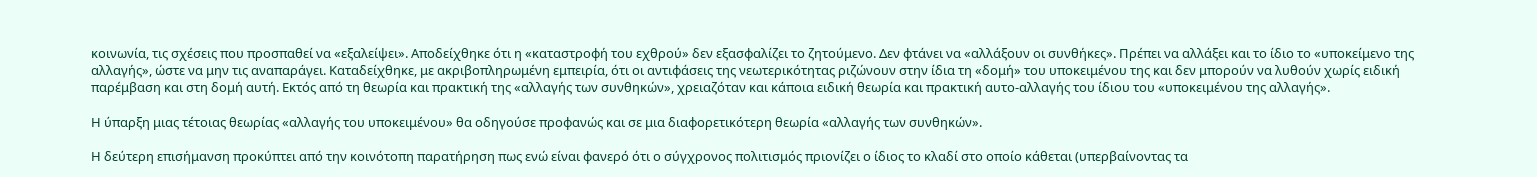κοινωνία, τις σχέσεις που προσπαθεί να «εξαλείψει». Αποδείχθηκε ότι η «καταστροφή του εχθρού» δεν εξασφαλίζει το ζητούμενο. Δεν φτάνει να «αλλάξουν οι συνθήκες». Πρέπει να αλλάξει και το ίδιο το «υποκείμενο της αλλαγής», ώστε να μην τις αναπαράγει. Καταδείχθηκε, με ακριβοπληρωμένη εμπειρία, ότι οι αντιφάσεις της νεωτερικότητας ριζώνουν στην ίδια τη «δομή» του υποκειμένου της και δεν μπορούν να λυθούν χωρίς ειδική παρέμβαση και στη δομή αυτή. Εκτός από τη θεωρία και πρακτική της «αλλαγής των συνθηκών», χρειαζόταν και κάποια ειδική θεωρία και πρακτική αυτο-αλλαγής του ίδιου του «υποκειμένου της αλλαγής».

Η ύπαρξη μιας τέτοιας θεωρίας «αλλαγής του υποκειμένου» θα οδηγούσε προφανώς και σε μια διαφορετικότερη θεωρία «αλλαγής των συνθηκών».

Η δεύτερη επισήμανση προκύπτει από την κοινότοπη παρατήρηση πως ενώ είναι φανερό ότι ο σύγχρονος πολιτισμός πριονίζει ο ίδιος το κλαδί στο οποίο κάθεται (υπερβαίνοντας τα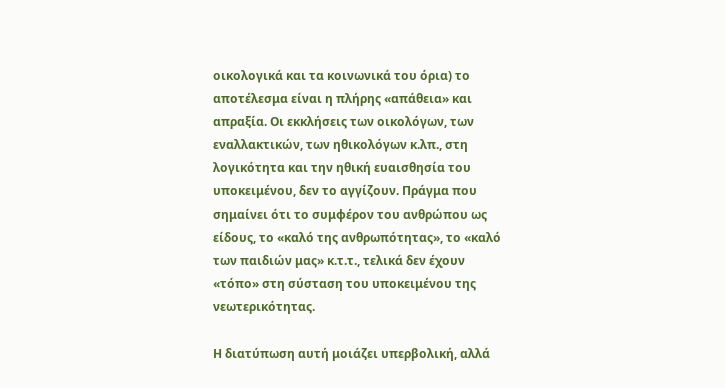οικολογικά και τα κοινωνικά του όρια) το αποτέλεσμα είναι η πλήρης «απάθεια» και απραξία. Οι εκκλήσεις των οικολόγων, των εναλλακτικών, των ηθικολόγων κ.λπ., στη λογικότητα και την ηθική ευαισθησία του υποκειμένου, δεν το αγγίζουν. Πράγμα που σημαίνει ότι το συμφέρον του ανθρώπου ως είδους, το «καλό της ανθρωπότητας», το «καλό των παιδιών μας» κ.τ.τ., τελικά δεν έχουν «τόπο» στη σύσταση του υποκειμένου της νεωτερικότητας.

Η διατύπωση αυτή μοιάζει υπερβολική, αλλά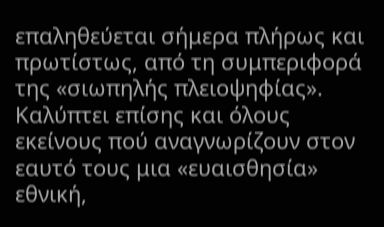επαληθεύεται σήμερα πλήρως και πρωτίστως, από τη συμπεριφορά της «σιωπηλής πλειοψηφίας». Καλύπτει επίσης και όλους εκείνους πού αναγνωρίζουν στον εαυτό τους μια «ευαισθησία» εθνική,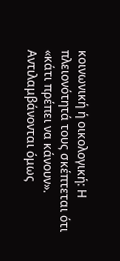κοινωνική ή οικολογική: Η πλειονότητά τους σκέπτεται ότι «κάτι πρέπει να κάνουν». Αντιλαμβάνονται όμως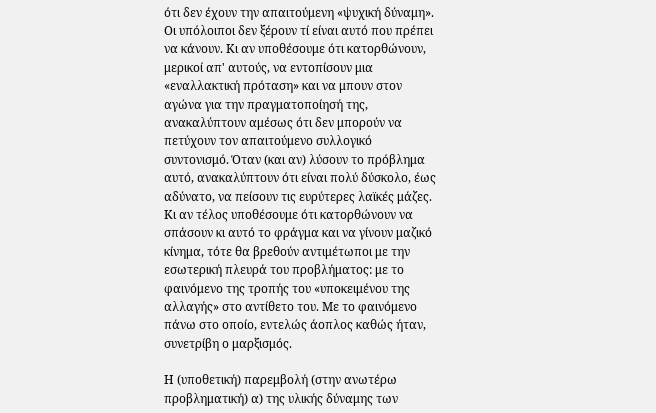ότι δεν έχουν την απαιτούμενη «ψυχική δύναμη». Οι υπόλοιποι δεν ξέρουν τί είναι αυτό που πρέπει να κάνουν. Κι αν υποθέσουμε ότι κατορθώνουν, μερικοί απ' αυτούς, να εντοπίσουν μια «εναλλακτική πρόταση» και να μπουν στον αγώνα για την πραγματοποίησή της, ανακαλύπτουν αμέσως ότι δεν μπορούν να πετύχουν τον απαιτούμενο συλλογικό συντονισμό. Όταν (και αν) λύσουν το πρόβλημα αυτό, ανακαλύπτουν ότι είναι πολύ δύσκολο, έως αδύνατο, να πείσουν τις ευρύτερες λαϊκές μάζες. Κι αν τέλος υποθέσουμε ότι κατορθώνουν να σπάσουν κι αυτό το φράγμα και να γίνουν μαζικό κίνημα, τότε θα βρεθούν αντιμέτωποι με την εσωτερική πλευρά του προβλήματος: με το φαινόμενο της τροπής του «υποκειμένου της αλλαγής» στο αντίθετο του. Με το φαινόμενο πάνω στο οποίο, εντελώς άοπλος καθώς ήταν, συνετρίβη ο μαρξισμός.

Η (υποθετική) παρεμβολή (στην ανωτέρω προβληματική) α) της υλικής δύναμης των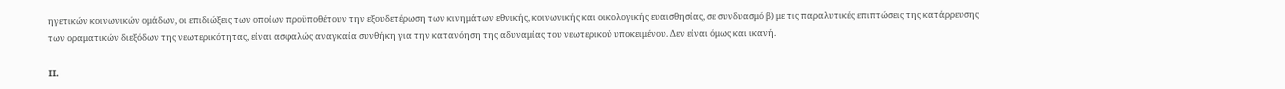ηγετικών κοινωνικών ομάδων, οι επιδιώξεις των οποίων προϋποθέτουν την εξουδετέρωση των κινημάτων εθνικής, κοινωνικής και οικολογικής ευαισθησίας, σε συνδυασμό β) με τις παραλυτικές επιπτώσεις της κατάρρευσης των οραματικών διεξόδων της νεωτερικότητας, είναι ασφαλώς αναγκαία συνθήκη για την κατανόηση της αδυναμίας του νεωτερικού υποκειμένου. Δεν είναι όμως και ικανή.

II.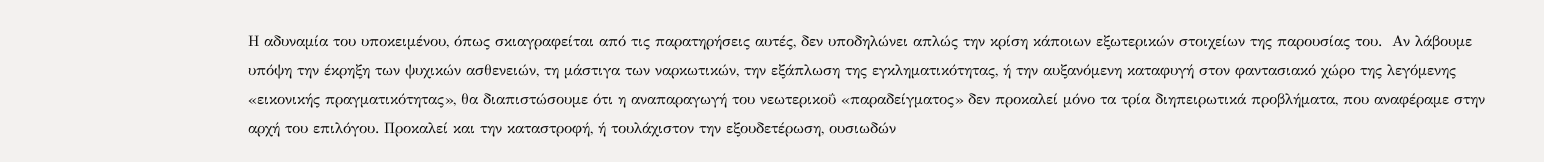Η αδυναμία του υποκειμένου, όπως σκιαγραφείται από τις παρατηρήσεις αυτές, δεν υποδηλώνει απλώς την κρίση κάποιων εξωτερικών στοιχείων της παρουσίας του.  Αν λάβουμε υπόψη την έκρηξη των ψυχικών ασθενειών, τη μάστιγα των ναρκωτικών, την εξάπλωση της εγκληματικότητας, ή την αυξανόμενη καταφυγή στον φαντασιακό χώρο της λεγόμενης «εικονικής πραγματικότητας», θα διαπιστώσουμε ότι η αναπαραγωγή του νεωτερικοΰ «παραδείγματος» δεν προκαλεί μόνο τα τρία διηπειρωτικά προβλήματα, που αναφέραμε στην αρχή του επιλόγου. Προκαλεί και την καταστροφή, ή τουλάχιστον την εξουδετέρωση, ουσιωδών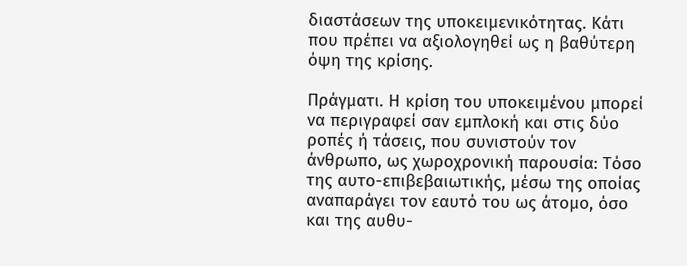διαστάσεων της υποκειμενικότητας. Κάτι που πρέπει να αξιολογηθεί ως η βαθύτερη όψη της κρίσης.

Πράγματι. Η κρίση του υποκειμένου μπορεί να περιγραφεί σαν εμπλοκή και στις δύο ροπές ή τάσεις, που συνιστούν τον άνθρωπο, ως χωροχρονική παρουσία: Τόσο της αυτο-επιβεβαιωτικής, μέσω της οποίας αναπαράγει τον εαυτό του ως άτομο, όσο και της αυθυ-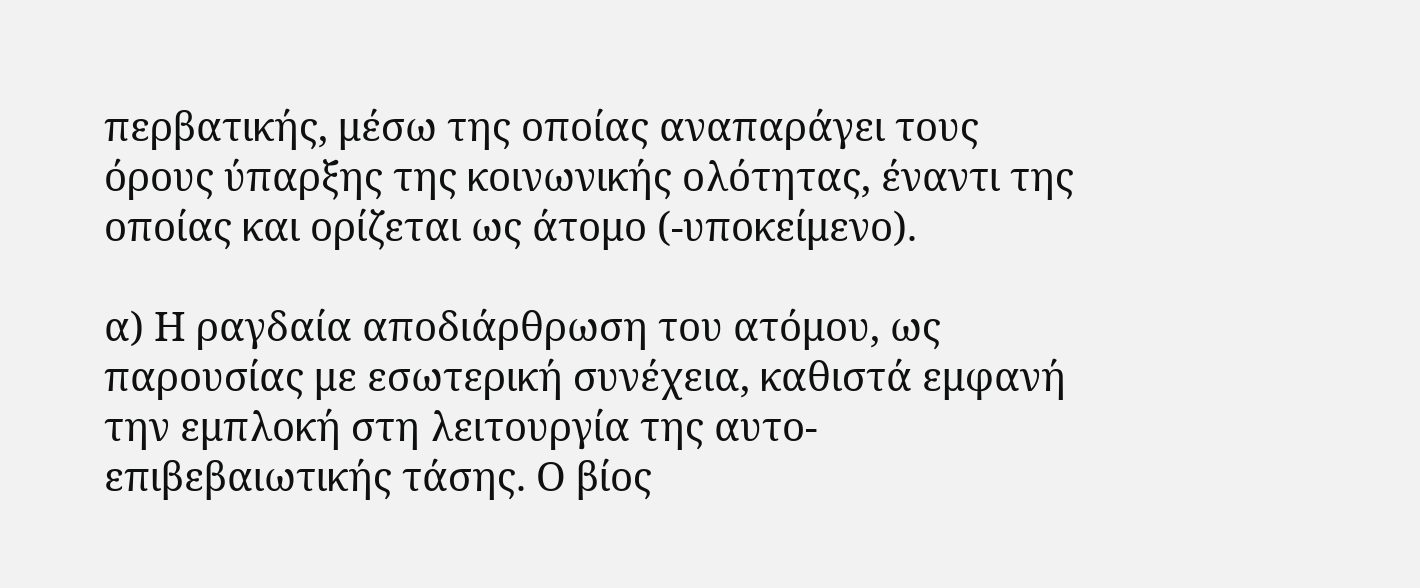περβατικής, μέσω της οποίας αναπαράγει τους όρους ύπαρξης της κοινωνικής ολότητας, έναντι της οποίας και ορίζεται ως άτομο (-υποκείμενο).

α) Η ραγδαία αποδιάρθρωση του ατόμου, ως παρουσίας με εσωτερική συνέχεια, καθιστά εμφανή την εμπλοκή στη λειτουργία της αυτο-επιβεβαιωτικής τάσης. Ο βίος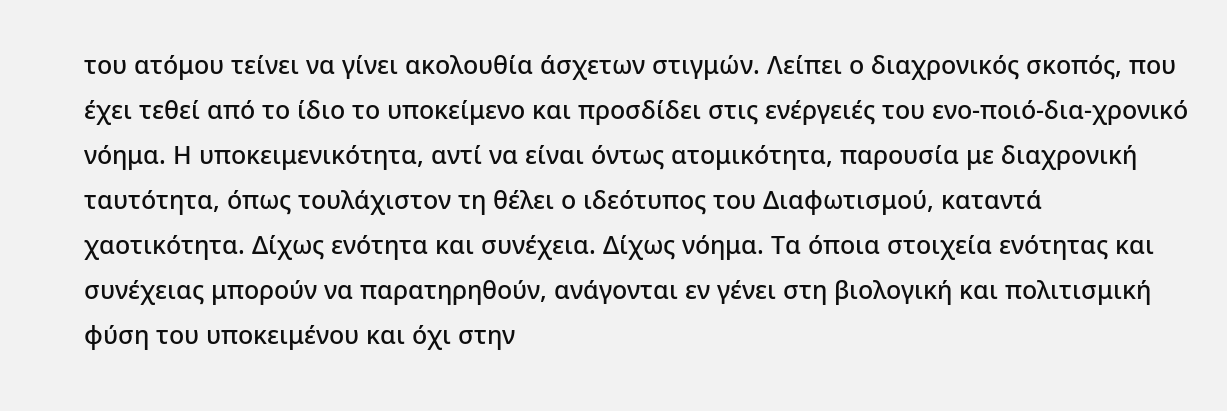του ατόμου τείνει να γίνει ακολουθία άσχετων στιγμών. Λείπει ο διαχρονικός σκοπός, που έχει τεθεί από το ίδιο το υποκείμενο και προσδίδει στις ενέργειές του ενο-ποιό-δια-χρονικό νόημα. Η υποκειμενικότητα, αντί να είναι όντως ατομικότητα, παρουσία με διαχρονική ταυτότητα, όπως τουλάχιστον τη θέλει ο ιδεότυπος του Διαφωτισμού, καταντά χαοτικότητα. Δίχως ενότητα και συνέχεια. Δίχως νόημα. Τα όποια στοιχεία ενότητας και συνέχειας μπορούν να παρατηρηθούν, ανάγονται εν γένει στη βιολογική και πολιτισμική φύση του υποκειμένου και όχι στην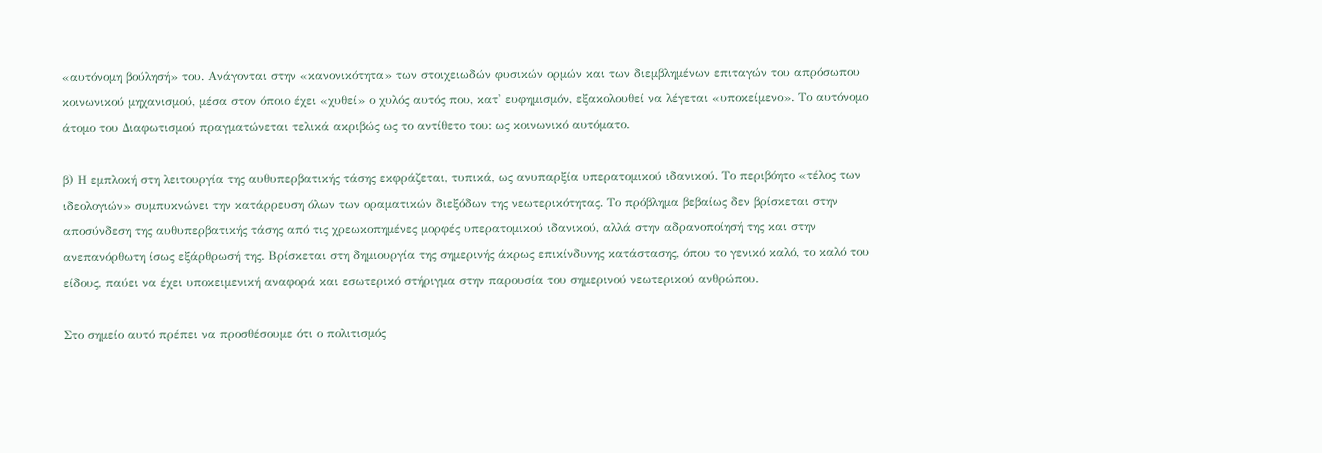«αυτόνομη βούλησή» του. Ανάγονται στην «κανονικότητα» των στοιχειωδών φυσικών ορμών και των διεμβλημένων επιταγών του απρόσωπου κοινωνικού μηχανισμού, μέσα στον όποιο έχει «χυθεί» ο χυλός αυτός που, κατ' ευφημισμόν, εξακολουθεί να λέγεται «υποκείμενο». Το αυτόνομο άτομο του Διαφωτισμού πραγματώνεται τελικά ακριβώς ως το αντίθετο του: ως κοινωνικό αυτόματο.

β) Η εμπλοκή στη λειτουργία της αυθυπερβατικής τάσης εκφράζεται, τυπικά, ως ανυπαρξία υπερατομικού ιδανικού. Το περιβόητο «τέλος των ιδεολογιών» συμπυκνώνει την κατάρρευση όλων των οραματικών διεξόδων της νεωτερικότητας. Το πρόβλημα βεβαίως δεν βρίσκεται στην αποσύνδεση της αυθυπερβατικής τάσης από τις χρεωκοπημένες μορφές υπερατομικού ιδανικού, αλλά στην αδρανοποίησή της και στην ανεπανόρθωτη ίσως εξάρθρωσή της. Βρίσκεται στη δημιουργία της σημερινής άκρως επικίνδυνης κατάστασης, όπου το γενικό καλό, το καλό του είδους, παύει να έχει υποκειμενική αναφορά και εσωτερικό στήριγμα στην παρουσία του σημερινού νεωτερικού ανθρώπου.

Στο σημείο αυτό πρέπει να προσθέσουμε ότι ο πολιτισμός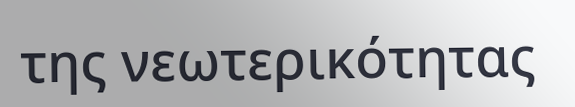της νεωτερικότητας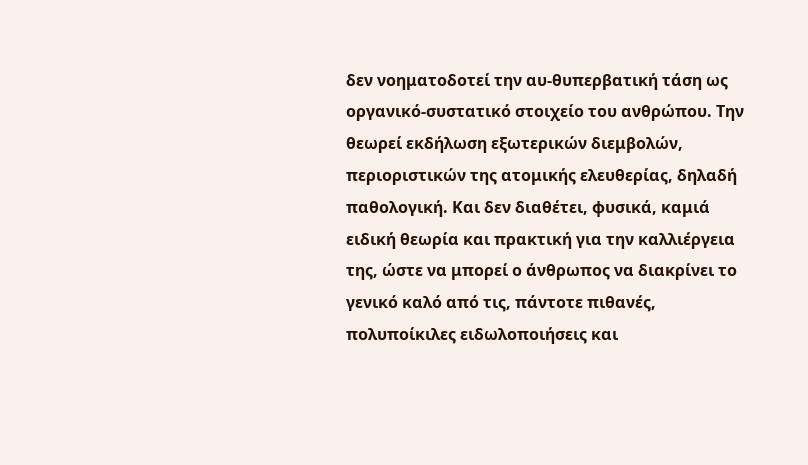δεν νοηματοδοτεί την αυ-θυπερβατική τάση ως οργανικό-συστατικό στοιχείο του ανθρώπου. Την θεωρεί εκδήλωση εξωτερικών διεμβολών, περιοριστικών της ατομικής ελευθερίας, δηλαδή παθολογική. Και δεν διαθέτει, φυσικά, καμιά ειδική θεωρία και πρακτική για την καλλιέργεια της, ώστε να μπορεί ο άνθρωπος να διακρίνει το γενικό καλό από τις, πάντοτε πιθανές, πολυποίκιλες ειδωλοποιήσεις και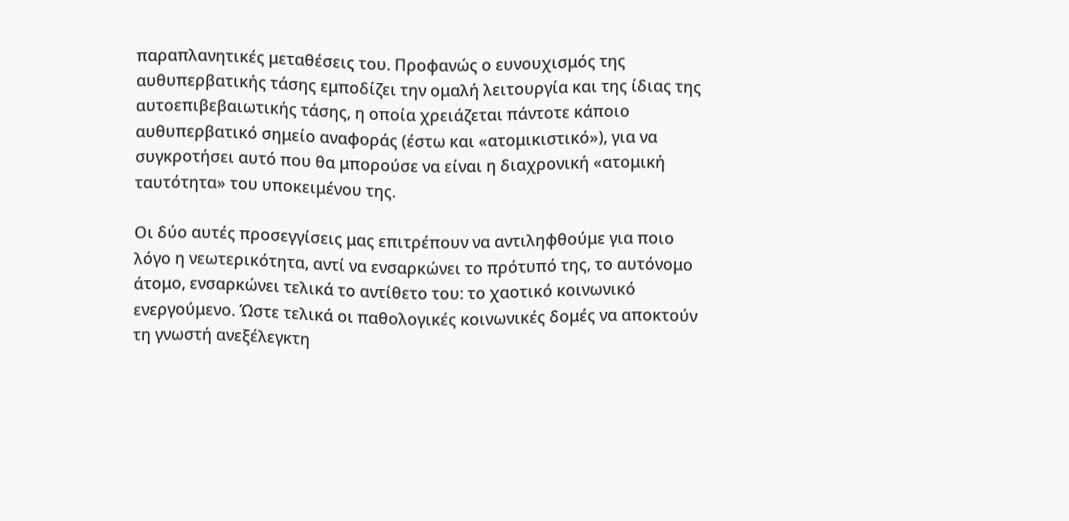παραπλανητικές μεταθέσεις του. Προφανώς ο ευνουχισμός της αυθυπερβατικής τάσης εμποδίζει την ομαλή λειτουργία και της ίδιας της αυτοεπιβεβαιωτικής τάσης, η οποία χρειάζεται πάντοτε κάποιο αυθυπερβατικό σημείο αναφοράς (έστω και «ατομικιστικό»), για να συγκροτήσει αυτό που θα μπορούσε να είναι η διαχρονική «ατομική ταυτότητα» του υποκειμένου της.

Οι δύο αυτές προσεγγίσεις μας επιτρέπουν να αντιληφθούμε για ποιο λόγο η νεωτερικότητα, αντί να ενσαρκώνει το πρότυπό της, το αυτόνομο άτομο, ενσαρκώνει τελικά το αντίθετο του: το χαοτικό κοινωνικό ενεργούμενο. Ώστε τελικά οι παθολογικές κοινωνικές δομές να αποκτούν τη γνωστή ανεξέλεγκτη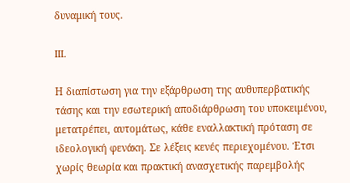δυναμική τους.

III.

Η διαπίστωση για την εξάρθρωση της αυθυπερβατικής τάσης και την εσωτερική αποδιάρθρωση του υποκειμένου, μετατρέπει, αυτομάτως, κάθε εναλλακτική πρόταση σε ιδεολογική φενάκη. Σε λέξεις κενές περιεχομένου. Έτσι χωρίς θεωρία και πρακτική ανασχετικής παρεμβολής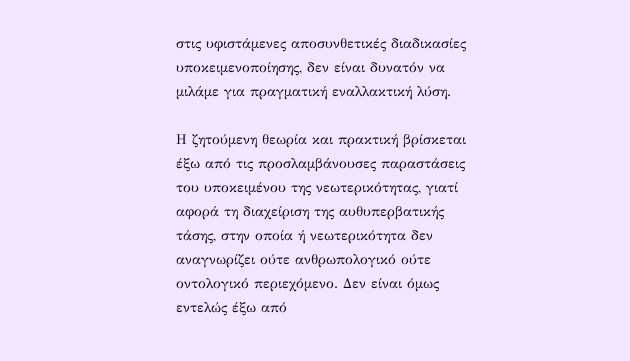στις υφιστάμενες αποσυνθετικές διαδικασίες υποκειμενοποίησης, δεν είναι δυνατόν να μιλάμε για πραγματική εναλλακτική λύση.

Η ζητούμενη θεωρία και πρακτική βρίσκεται έξω από τις προσλαμβάνουσες παραστάσεις του υποκειμένου της νεωτερικότητας, γιατί αφορά τη διαχείριση της αυθυπερβατικής τάσης, στην οποία ή νεωτερικότητα δεν αναγνωρίζει ούτε ανθρωπολογικό ούτε οντολογικό περιεχόμενο. Δεν είναι όμως εντελώς έξω από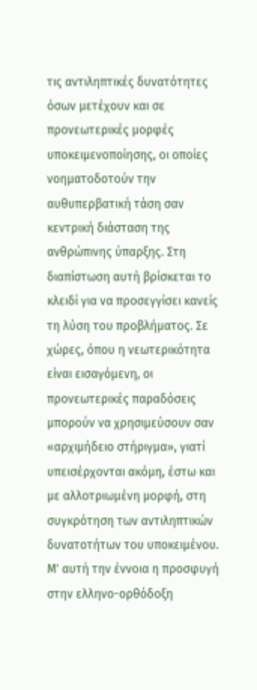τις αντιληπτικές δυνατότητες όσων μετέχουν και σε προνεωτερικές μορφές υποκειμενοποίησης, οι οποίες νοηματοδοτούν την αυθυπερβατική τάση σαν κεντρική διάσταση της ανθρώπινης ύπαρξης. Στη διαπίστωση αυτή βρίσκεται το κλειδί για να προσεγγίσει κανείς τη λύση του προβλήματος. Σε χώρες, όπου η νεωτερικότητα είναι εισαγόμενη, οι προνεωτερικές παραδόσεις μπορούν να χρησιμεύσουν σαν «αρχιμήδειο στήριγμα», γιατί υπεισέρχονται ακόμη, έστω και με αλλοτριωμένη μορφή, στη συγκρότηση των αντιληπτικών δυνατοτήτων του υποκειμένου. Μ' αυτή την έννοια η προσφυγή στην ελληνο-ορθόδοξη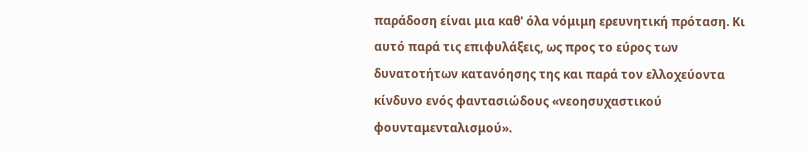παράδοση είναι μια καθ' όλα νόμιμη ερευνητική πρόταση. Κι αυτό παρά τις επιφυλάξεις, ως προς το εύρος των δυνατοτήτων κατανόησης της και παρά τον ελλοχεύοντα κίνδυνο ενός φαντασιώδους «νεοησυχαστικού φουνταμενταλισμού».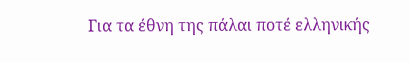Για τα έθνη της πάλαι ποτέ ελληνικής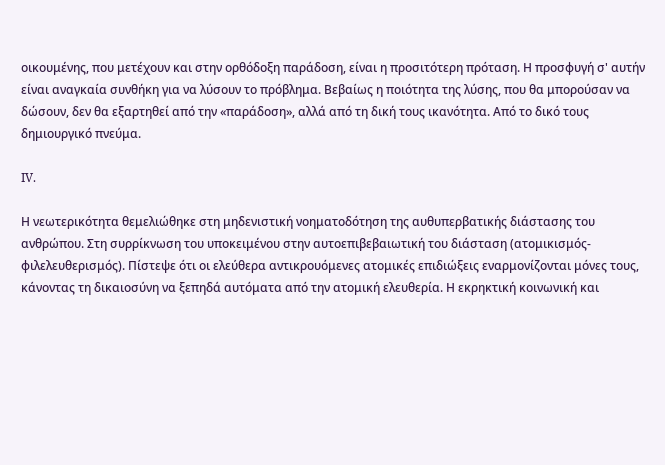οικουμένης, που μετέχουν και στην ορθόδοξη παράδοση, είναι η προσιτότερη πρόταση. Η προσφυγή σ' αυτήν είναι αναγκαία συνθήκη για να λύσουν το πρόβλημα. Βεβαίως η ποιότητα της λύσης, που θα μπορούσαν να δώσουν, δεν θα εξαρτηθεί από την «παράδοση», αλλά από τη δική τους ικανότητα. Από το δικό τους δημιουργικό πνεύμα.

IV.

Η νεωτερικότητα θεμελιώθηκε στη μηδενιστική νοηματοδότηση της αυθυπερβατικής διάστασης του ανθρώπου. Στη συρρίκνωση του υποκειμένου στην αυτοεπιβεβαιωτική του διάσταση (ατομικισμός-φιλελευθερισμός). Πίστεψε ότι οι ελεύθερα αντικρουόμενες ατομικές επιδιώξεις εναρμονίζονται μόνες τους, κάνοντας τη δικαιοσύνη να ξεπηδά αυτόματα από την ατομική ελευθερία. Η εκρηκτική κοινωνική και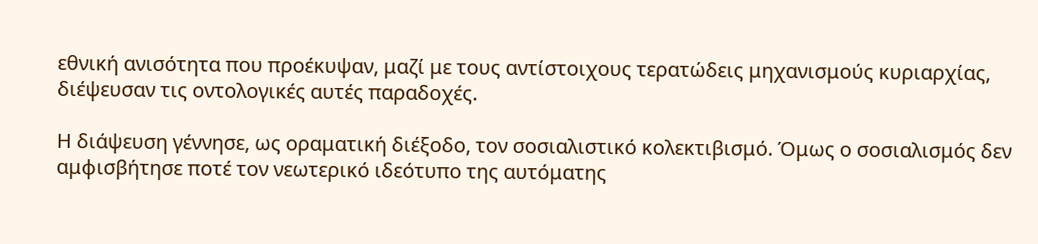εθνική ανισότητα που προέκυψαν, μαζί με τους αντίστοιχους τερατώδεις μηχανισμούς κυριαρχίας, διέψευσαν τις οντολογικές αυτές παραδοχές.

Η διάψευση γέννησε, ως οραματική διέξοδο, τον σοσιαλιστικό κολεκτιβισμό. Όμως ο σοσιαλισμός δεν αμφισβήτησε ποτέ τον νεωτερικό ιδεότυπο της αυτόματης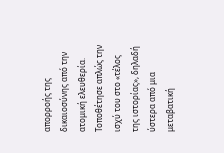απορροής της δικαιοσύνης από την ατομική ελευθερία. Τοποθέτησε απλώς την ισχύ του στο «τέλος της ιστορίας», δηλαδή ύστερα από μια μεταβατική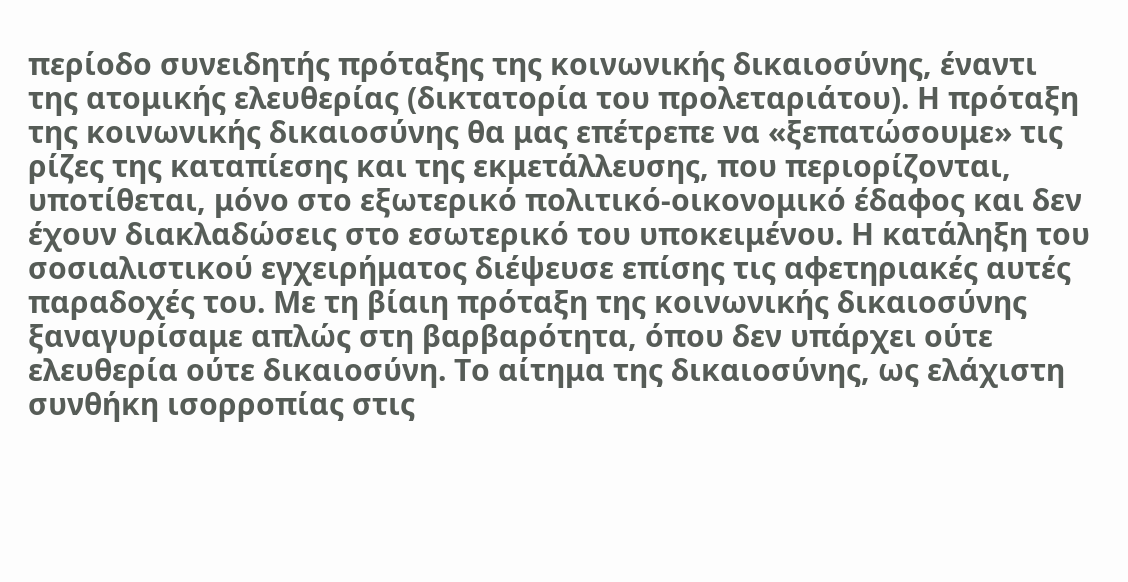περίοδο συνειδητής πρόταξης της κοινωνικής δικαιοσύνης, έναντι της ατομικής ελευθερίας (δικτατορία του προλεταριάτου). Η πρόταξη της κοινωνικής δικαιοσύνης θα μας επέτρεπε να «ξεπατώσουμε» τις ρίζες της καταπίεσης και της εκμετάλλευσης, που περιορίζονται, υποτίθεται, μόνο στο εξωτερικό πολιτικό-οικονομικό έδαφος και δεν έχουν διακλαδώσεις στο εσωτερικό του υποκειμένου. Η κατάληξη του σοσιαλιστικού εγχειρήματος διέψευσε επίσης τις αφετηριακές αυτές παραδοχές του. Με τη βίαιη πρόταξη της κοινωνικής δικαιοσύνης ξαναγυρίσαμε απλώς στη βαρβαρότητα, όπου δεν υπάρχει ούτε ελευθερία ούτε δικαιοσύνη. Το αίτημα της δικαιοσύνης, ως ελάχιστη συνθήκη ισορροπίας στις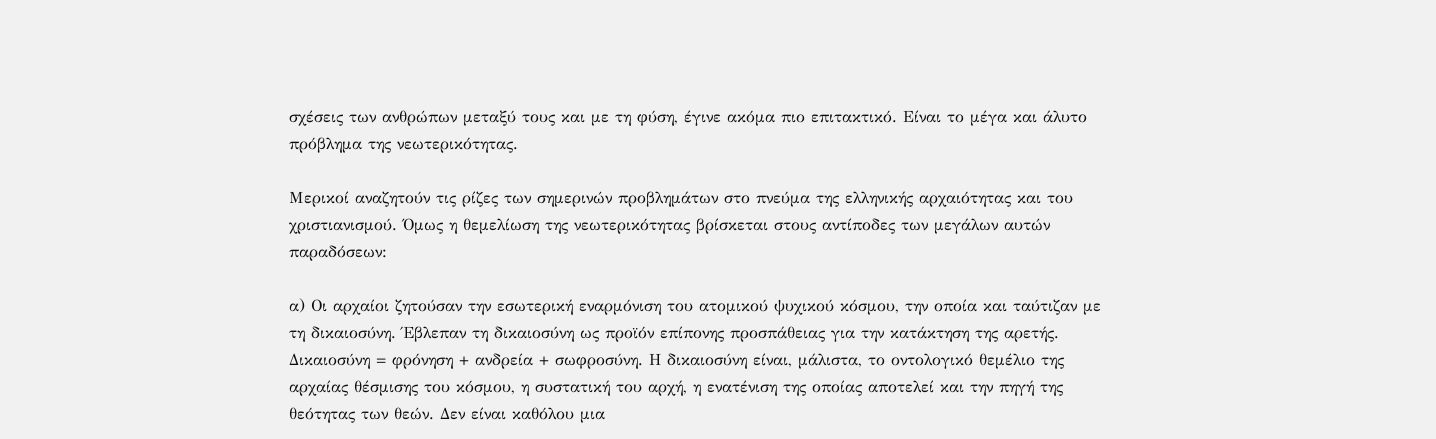σχέσεις των ανθρώπων μεταξύ τους και με τη φύση, έγινε ακόμα πιο επιτακτικό. Είναι το μέγα και άλυτο πρόβλημα της νεωτερικότητας.

Μερικοί αναζητούν τις ρίζες των σημερινών προβλημάτων στο πνεύμα της ελληνικής αρχαιότητας και του χριστιανισμού. Όμως η θεμελίωση της νεωτερικότητας βρίσκεται στους αντίποδες των μεγάλων αυτών παραδόσεων:

α) Οι αρχαίοι ζητούσαν την εσωτερική εναρμόνιση του ατομικού ψυχικού κόσμου, την οποία και ταύτιζαν με τη δικαιοσύνη. Έβλεπαν τη δικαιοσύνη ως προϊόν επίπονης προσπάθειας για την κατάκτηση της αρετής. Δικαιοσύνη = φρόνηση + ανδρεία + σωφροσύνη. Η δικαιοσύνη είναι, μάλιστα, το οντολογικό θεμέλιο της αρχαίας θέσμισης του κόσμου, η συστατική του αρχή, η ενατένιση της οποίας αποτελεί και την πηγή της θεότητας των θεών. Δεν είναι καθόλου μια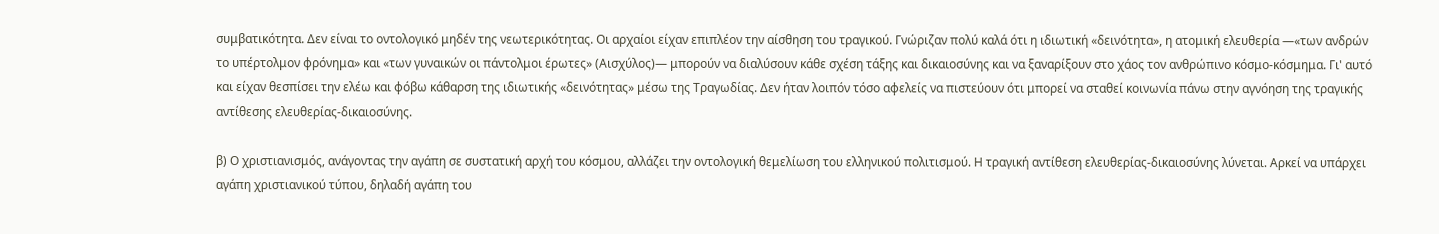συμβατικότητα. Δεν είναι το οντολογικό μηδέν της νεωτερικότητας. Οι αρχαίοι είχαν επιπλέον την αίσθηση του τραγικού. Γνώριζαν πολύ καλά ότι η ιδιωτική «δεινότητα», η ατομική ελευθερία —«των ανδρών το υπέρτολμον φρόνημα» και «των γυναικών οι πάντολμοι έρωτες» (Αισχύλος)— μπορούν να διαλύσουν κάθε σχέση τάξης και δικαιοσύνης και να ξαναρίξουν στο χάος τον ανθρώπινο κόσμο-κόσμημα. Γι' αυτό και είχαν θεσπίσει την ελέω και φόβω κάθαρση της ιδιωτικής «δεινότητας» μέσω της Τραγωδίας. Δεν ήταν λοιπόν τόσο αφελείς να πιστεύουν ότι μπορεί να σταθεί κοινωνία πάνω στην αγνόηση της τραγικής αντίθεσης ελευθερίας-δικαιοσύνης.

β) Ο χριστιανισμός, ανάγοντας την αγάπη σε συστατική αρχή του κόσμου, αλλάζει την οντολογική θεμελίωση του ελληνικού πολιτισμού. Η τραγική αντίθεση ελευθερίας-δικαιοσύνης λύνεται. Αρκεί να υπάρχει αγάπη χριστιανικού τύπου, δηλαδή αγάπη του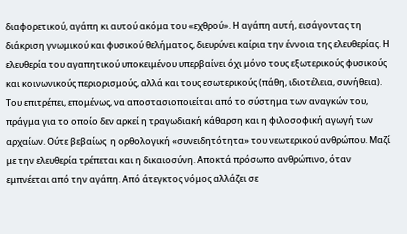διαφορετικού, αγάπη κι αυτού ακόμα του «εχθρού». Η αγάπη αυτή, εισάγοντας τη διάκριση γνωμικού και φυσικού θελήματος, διευρύνει καίρια την έννοια της ελευθερίας. Η ελευθερία του αγαπητικού υποκειμένου υπερβαίνει όχι μόνο τους εξωτερικούς φυσικούς και κοινωνικούς περιορισμούς, αλλά και τους εσωτερικούς (πάθη, ιδιοτέλεια, συνήθεια). Του επιτρέπει, επομένως, να αποστασιοποιείται από το σύστημα των αναγκών του, πράγμα για το οποίο δεν αρκεί η τραγωδιακή κάθαρση και η φιλοσοφική αγωγή των αρχαίων. Ούτε βεβαίως  η ορθολογική «συνειδητότητα» του νεωτερικού ανθρώπου. Μαζί με την ελευθερία τρέπεται και η δικαιοσύνη. Αποκτά πρόσωπο ανθρώπινο, όταν εμπνέεται από την αγάπη. Από άτεγκτος νόμος αλλάζει σε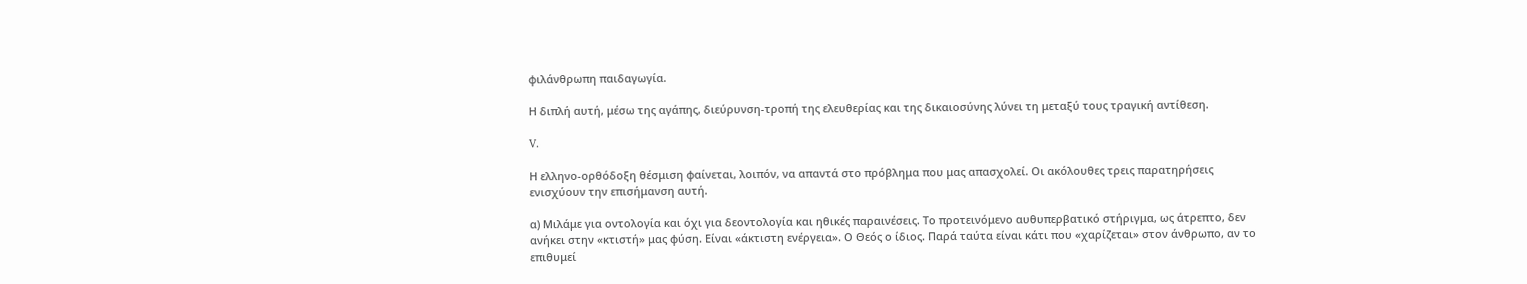φιλάνθρωπη παιδαγωγία.

Η διπλή αυτή, μέσω της αγάπης, διεύρυνση-τροπή της ελευθερίας και της δικαιοσύνης λύνει τη μεταξύ τους τραγική αντίθεση.

V.

Η ελληνο-ορθόδοξη θέσμιση φαίνεται, λοιπόν, να απαντά στο πρόβλημα που μας απασχολεί. Οι ακόλουθες τρεις παρατηρήσεις ενισχύουν την επισήμανση αυτή.

α) Μιλάμε για οντολογία και όχι για δεοντολογία και ηθικές παραινέσεις. Το προτεινόμενο αυθυπερβατικό στήριγμα, ως άτρεπτο, δεν ανήκει στην «κτιστή» μας φύση. Είναι «άκτιστη ενέργεια». Ο Θεός ο ίδιος. Παρά ταύτα είναι κάτι που «χαρίζεται» στον άνθρωπο, αν το επιθυμεί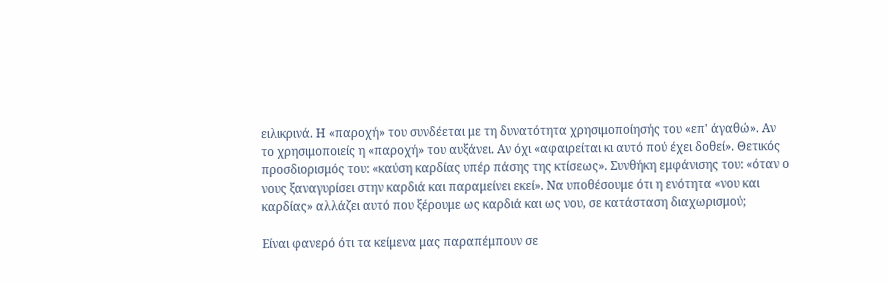ειλικρινά. Η «παροχή» του συνδέεται με τη δυνατότητα χρησιμοποίησής του «επ' άγαθώ». Αν το χρησιμοποιείς η «παροχή» του αυξάνει. Αν όχι «αφαιρείται κι αυτό πού έχει δοθεί». Θετικός προσδιορισμός του: «καύση καρδίας υπέρ πάσης της κτίσεως». Συνθήκη εμφάνισης του: «όταν ο νους ξαναγυρίσει στην καρδιά και παραμείνει εκεί». Να υποθέσουμε ότι η ενότητα «νου και καρδίας» αλλάζει αυτό που ξέρουμε ως καρδιά και ως νου, σε κατάσταση διαχωρισμού;

Είναι φανερό ότι τα κείμενα μας παραπέμπουν σε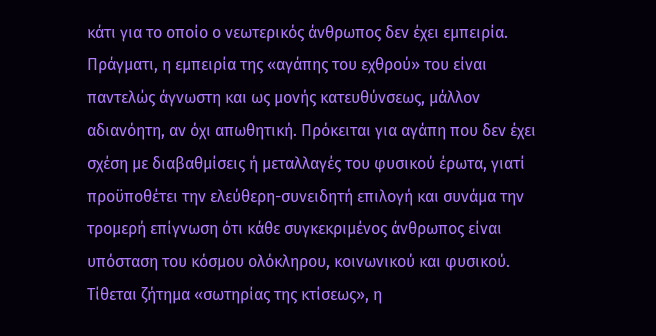κάτι για το οποίο ο νεωτερικός άνθρωπος δεν έχει εμπειρία. Πράγματι, η εμπειρία της «αγάπης του εχθρού» του είναι παντελώς άγνωστη και ως μονής κατευθύνσεως, μάλλον αδιανόητη, αν όχι απωθητική. Πρόκειται για αγάπη που δεν έχει σχέση με διαβαθμίσεις ή μεταλλαγές του φυσικού έρωτα, γιατί προϋποθέτει την ελεύθερη-συνειδητή επιλογή και συνάμα την τρομερή επίγνωση ότι κάθε συγκεκριμένος άνθρωπος είναι υπόσταση του κόσμου ολόκληρου, κοινωνικού και φυσικού. Τίθεται ζήτημα «σωτηρίας της κτίσεως», η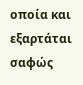οποία και εξαρτάται σαφώς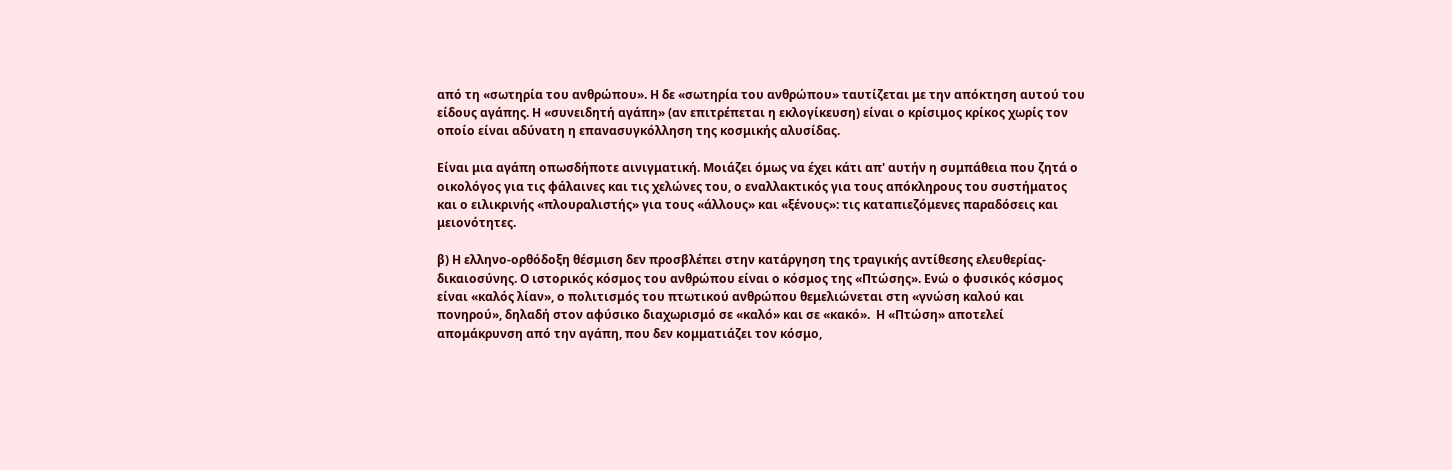από τη «σωτηρία του ανθρώπου». Η δε «σωτηρία του ανθρώπου» ταυτίζεται με την απόκτηση αυτού του είδους αγάπης. Η «συνειδητή αγάπη» (αν επιτρέπεται η εκλογίκευση) είναι ο κρίσιμος κρίκος χωρίς τον οποίο είναι αδύνατη η επανασυγκόλληση της κοσμικής αλυσίδας.

Είναι μια αγάπη οπωσδήποτε αινιγματική. Μοιάζει όμως να έχει κάτι απ' αυτήν η συμπάθεια που ζητά ο οικολόγος για τις φάλαινες και τις χελώνες του, ο εναλλακτικός για τους απόκληρους του συστήματος και ο ειλικρινής «πλουραλιστής» για τους «άλλους» και «ξένους»: τις καταπιεζόμενες παραδόσεις και μειονότητες.

β) Η ελληνο-ορθόδοξη θέσμιση δεν προσβλέπει στην κατάργηση της τραγικής αντίθεσης ελευθερίας-δικαιοσύνης. Ο ιστορικός κόσμος του ανθρώπου είναι ο κόσμος της «Πτώσης». Ενώ ο φυσικός κόσμος είναι «καλός λίαν», ο πολιτισμός του πτωτικού ανθρώπου θεμελιώνεται στη «γνώση καλού και πονηρού», δηλαδή στον αφύσικο διαχωρισμό σε «καλό» και σε «κακό».  Η «Πτώση» αποτελεί απομάκρυνση από την αγάπη, που δεν κομματιάζει τον κόσμο,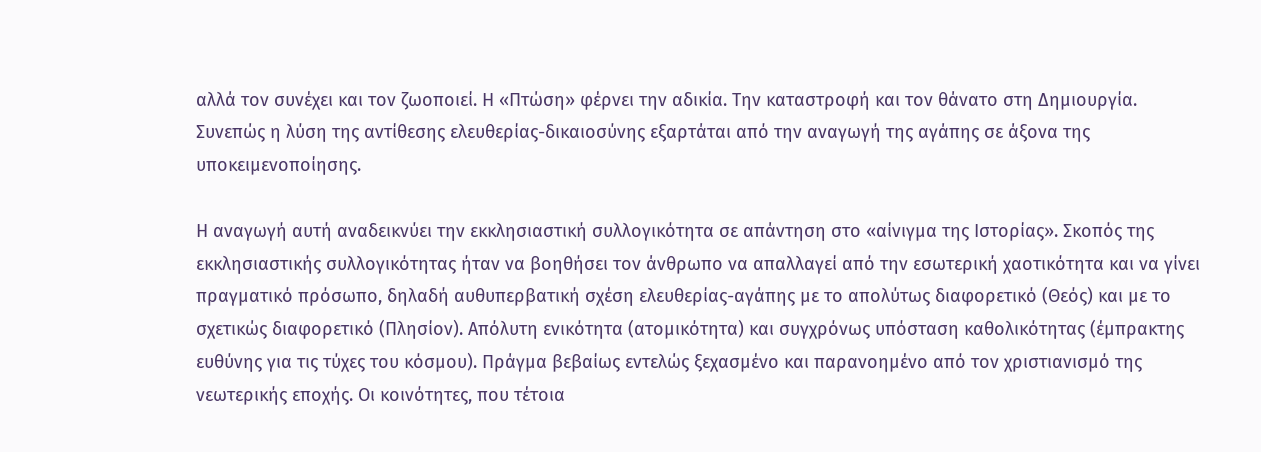αλλά τον συνέχει και τον ζωοποιεί. Η «Πτώση» φέρνει την αδικία. Την καταστροφή και τον θάνατο στη Δημιουργία. Συνεπώς η λύση της αντίθεσης ελευθερίας-δικαιοσύνης εξαρτάται από την αναγωγή της αγάπης σε άξονα της υποκειμενοποίησης.

Η αναγωγή αυτή αναδεικνύει την εκκλησιαστική συλλογικότητα σε απάντηση στο «αίνιγμα της Ιστορίας». Σκοπός της εκκλησιαστικής συλλογικότητας ήταν να βοηθήσει τον άνθρωπο να απαλλαγεί από την εσωτερική χαοτικότητα και να γίνει πραγματικό πρόσωπο, δηλαδή αυθυπερβατική σχέση ελευθερίας-αγάπης με το απολύτως διαφορετικό (Θεός) και με το σχετικώς διαφορετικό (Πλησίον). Απόλυτη ενικότητα (ατομικότητα) και συγχρόνως υπόσταση καθολικότητας (έμπρακτης ευθύνης για τις τύχες του κόσμου). Πράγμα βεβαίως εντελώς ξεχασμένο και παρανοημένο από τον χριστιανισμό της νεωτερικής εποχής. Οι κοινότητες, που τέτοια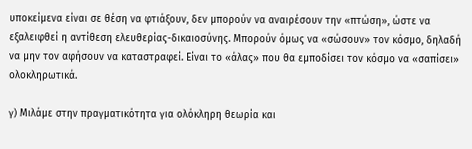υποκείμενα είναι σε θέση να φτιάξουν, δεν μπορούν να αναιρέσουν την «πτώση», ώστε να εξαλειφθεί η αντίθεση ελευθερίας-δικαιοσύνης. Μπορούν όμως να «σώσουν» τον κόσμο, δηλαδή να μην τον αφήσουν να καταστραφεί. Είναι το «άλας» που θα εμποδίσει τον κόσμο να «σαπίσει» ολοκληρωτικά.

γ) Μιλάμε στην πραγματικότητα για ολόκληρη θεωρία και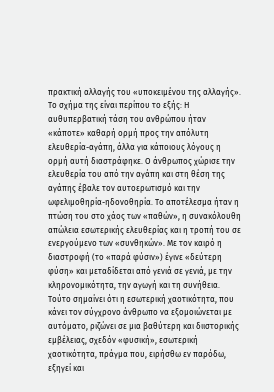πρακτική αλλαγής του «υποκειμένου της αλλαγής». Τo σχήμα της είναι περίπου το εξής: Η αυθυπερβατική τάση του ανθρώπου ήταν «κάποτε» καθαρή ορμή προς την απόλυτη ελευθερία-αγάπη, άλλα για κάποιους λόγους η ορμή αυτή διαστράφηκε. Ο άνθρωπος χώρισε την ελευθερία του από την αγάπη και στη θέση της αγάπης έβαλε τον αυτοερωτισμό και την ωφελιμοθηρία-ηδονοθηρία. Το αποτέλεσμα ήταν η πτώση του στο χάος των «παθών», η συνακόλουθη απώλεια εσωτερικής ελευθερίας και η τροπή του σε ενεργούμενο των «συνθηκών». Με τον καιρό η διαστροφή (το «παρά φύσιν») έγινε «δεύτερη φύση» και μεταδίδεται από γενιά σε γενιά, με την κληρονομικότητα, την αγωγή και τη συνήθεια. Τούτο σημαίνει ότι η εσωτερική χαοτικότητα, που κάνει τον σύγχρονο άνθρωπο να εξομοιώνεται με αυτόματο, ριζώνει σε μια βαθύτερη και διιστορικής εμβέλειας, σχεδόν «φυσική», εσωτερική χαοτικότητα, πράγμα που, ειρήσθω εν παρόδω, εξηγεί και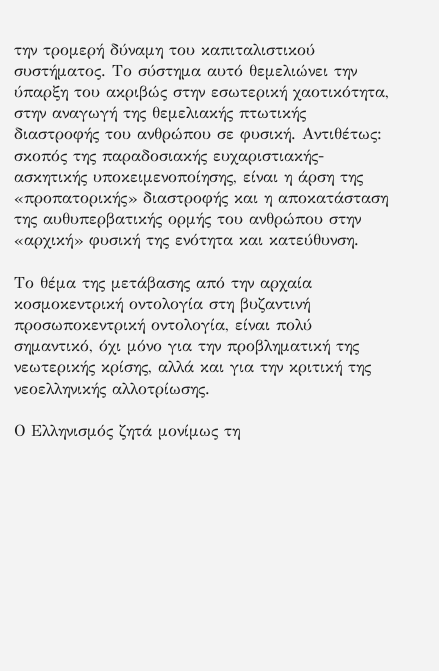την τρομερή δύναμη του καπιταλιστικού συστήματος. Το σύστημα αυτό θεμελιώνει την ύπαρξη του ακριβώς στην εσωτερική χαοτικότητα, στην αναγωγή της θεμελιακής πτωτικής διαστροφής του ανθρώπου σε φυσική. Αντιθέτως: σκοπός της παραδοσιακής ευχαριστιακής-ασκητικής υποκειμενοποίησης, είναι η άρση της «προπατορικής» διαστροφής και η αποκατάσταση της αυθυπερβατικής ορμής του ανθρώπου στην «αρχική» φυσική της ενότητα και κατεύθυνση.

Το θέμα της μετάβασης από την αρχαία κοσμοκεντρική οντολογία στη βυζαντινή προσωποκεντρική οντολογία, είναι πολύ σημαντικό, όχι μόνο για την προβληματική της νεωτερικής κρίσης, αλλά και για την κριτική της νεοελληνικής αλλοτρίωσης.

Ο Ελληνισμός ζητά μονίμως τη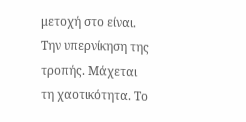μετοχή στο είναι. Την υπερνίκηση της τροπής. Μάχεται τη χαοτικότητα. Το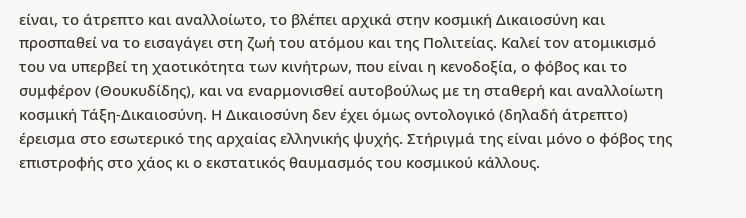είναι, το άτρεπτο και αναλλοίωτο, το βλέπει αρχικά στην κοσμική Δικαιοσύνη και προσπαθεί να το εισαγάγει στη ζωή του ατόμου και της Πολιτείας. Καλεί τον ατομικισμό του να υπερβεί τη χαοτικότητα των κινήτρων, που είναι η κενοδοξία, ο φόβος και το συμφέρον (Θουκυδίδης), και να εναρμονισθεί αυτοβούλως με τη σταθερή και αναλλοίωτη κοσμική Τάξη-Δικαιοσύνη. Η Δικαιοσύνη δεν έχει όμως οντολογικό (δηλαδή άτρεπτο) έρεισμα στο εσωτερικό της αρχαίας ελληνικής ψυχής. Στήριγμά της είναι μόνο ο φόβος της επιστροφής στο χάος κι ο εκστατικός θαυμασμός του κοσμικού κάλλους.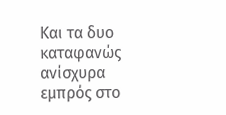Και τα δυο καταφανώς ανίσχυρα εμπρός στο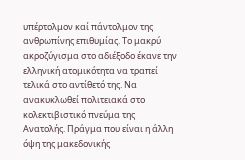υπέρτολμον καί πάντολμον της ανθρωπίνης επιθυμίας. Το μακρύ ακροζύγισμα στο αδιέξοδο έκανε την ελληνική ατομικότητα να τραπεί τελικά στο αντίθετό της. Να ανακυκλωθεί πολιτειακά στο κολεκτιβιστικό πνεύμα της Ανατολής. Πράγμα που είναι η άλλη όψη της μακεδονικής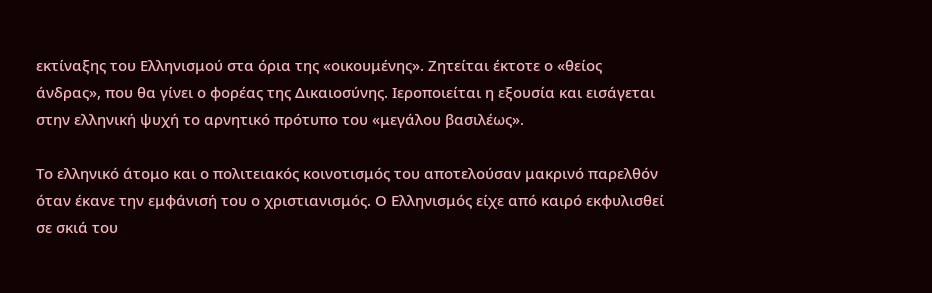εκτίναξης του Ελληνισμού στα όρια της «οικουμένης». Ζητείται έκτοτε ο «θείος άνδρας», που θα γίνει ο φορέας της Δικαιοσύνης. Ιεροποιείται η εξουσία και εισάγεται στην ελληνική ψυχή το αρνητικό πρότυπο του «μεγάλου βασιλέως».

Το ελληνικό άτομο και ο πολιτειακός κοινοτισμός του αποτελούσαν μακρινό παρελθόν όταν έκανε την εμφάνισή του ο χριστιανισμός. Ο Ελληνισμός είχε από καιρό εκφυλισθεί σε σκιά του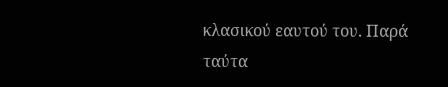κλασικού εαυτού του. Παρά ταύτα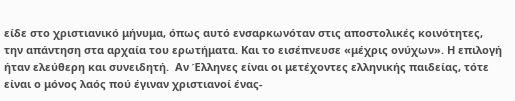είδε στο χριστιανικό μήνυμα, όπως αυτό ενσαρκωνόταν στις αποστολικές κοινότητες, την απάντηση στα αρχαία του ερωτήματα. Και το εισέπνευσε «μέχρις ονύχων». Η επιλογή ήταν ελεύθερη και συνειδητή.  Αν Έλληνες είναι οι μετέχοντες ελληνικής παιδείας, τότε είναι ο μόνος λαός πού έγιναν χριστιανοί ένας-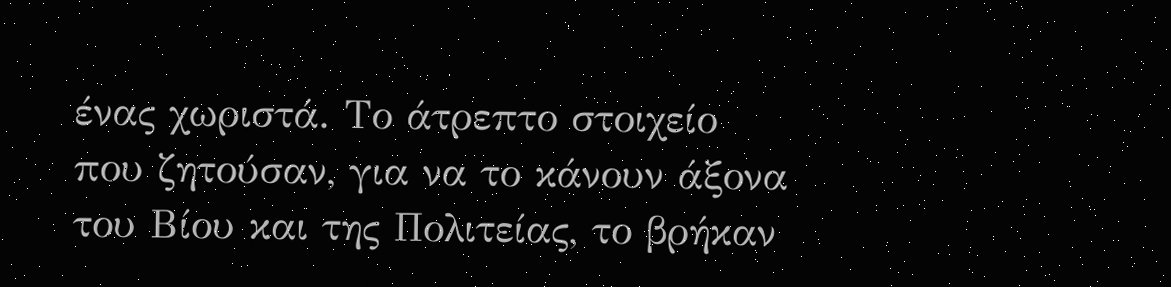ένας χωριστά. Το άτρεπτο στοιχείο που ζητούσαν, για να το κάνουν άξονα του Βίου και της Πολιτείας, το βρήκαν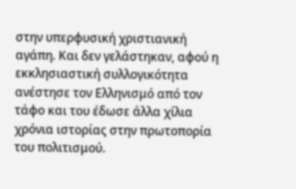στην υπερφυσική χριστιανική αγάπη. Και δεν γελάστηκαν, αφού η εκκλησιαστική συλλογικότητα ανέστησε τον Ελληνισμό από τον τάφο και του έδωσε άλλα χίλια χρόνια ιστορίας στην πρωτοπορία του πολιτισμού.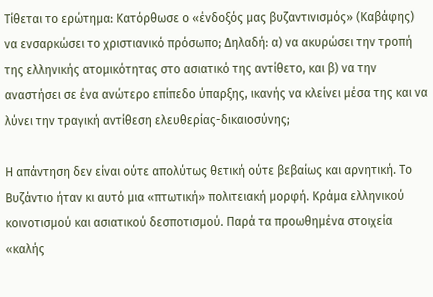Τίθεται το ερώτημα: Κατόρθωσε ο «ένδοξός μας βυζαντινισμός» (Καβάφης) να ενσαρκώσει το χριστιανικό πρόσωπο; Δηλαδή: α) να ακυρώσει την τροπή της ελληνικής ατομικότητας στο ασιατικό της αντίθετο, και β) να την αναστήσει σε ένα ανώτερο επίπεδο ύπαρξης, ικανής να κλείνει μέσα της και να λύνει την τραγική αντίθεση ελευθερίας-δικαιοσύνης;

Η απάντηση δεν είναι ούτε απολύτως θετική ούτε βεβαίως και αρνητική. Το Βυζάντιο ήταν κι αυτό μια «πτωτική» πολιτειακή μορφή. Κράμα ελληνικού κοινοτισμού και ασιατικού δεσποτισμού. Παρά τα προωθημένα στοιχεία «καλής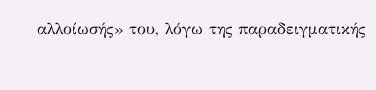αλλοίωσής» του, λόγω της παραδειγματικής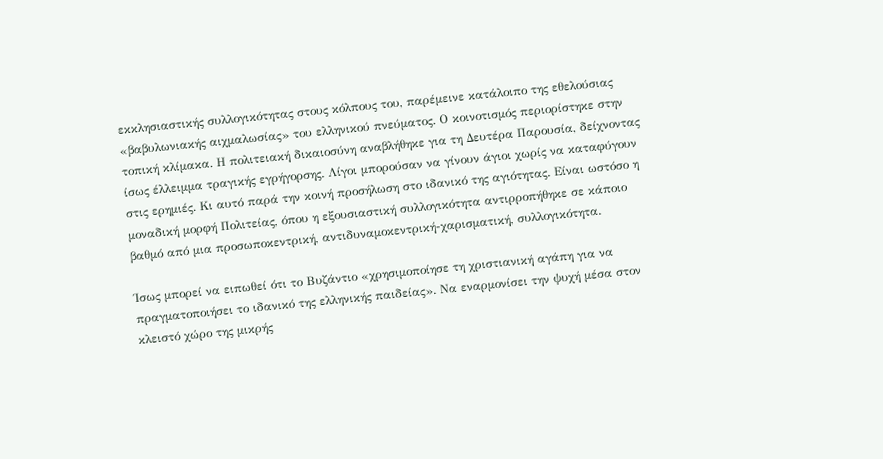εκκλησιαστικής συλλογικότητας στους κόλπους του, παρέμεινε κατάλοιπο της εθελούσιας «βαβυλωνιακής αιχμαλωσίας» του ελληνικού πνεύματος. Ο κοινοτισμός περιορίστηκε στην τοπική κλίμακα. Η πολιτειακή δικαιοσύνη αναβλήθηκε για τη Δευτέρα Παρουσία, δείχνοντας ίσως έλλειμμα τραγικής εγρήγορσης. Λίγοι μπορούσαν να γίνουν άγιοι χωρίς να καταφύγουν στις ερημιές. Κι αυτό παρά την κοινή προσήλωση στο ιδανικό της αγιότητας. Είναι ωστόσο η μοναδική μορφή Πολιτείας, όπου η εξουσιαστική συλλογικότητα αντιρροπήθηκε σε κάποιο βαθμό από μια προσωποκεντρική, αντιδυναμοκεντρική-χαρισματική, συλλογικότητα.

Ίσως μπορεί να ειπωθεί ότι το Βυζάντιο «χρησιμοποίησε τη χριστιανική αγάπη για να πραγματοποιήσει το ιδανικό της ελληνικής παιδείας». Να εναρμονίσει την ψυχή μέσα στον κλειστό χώρο της μικρής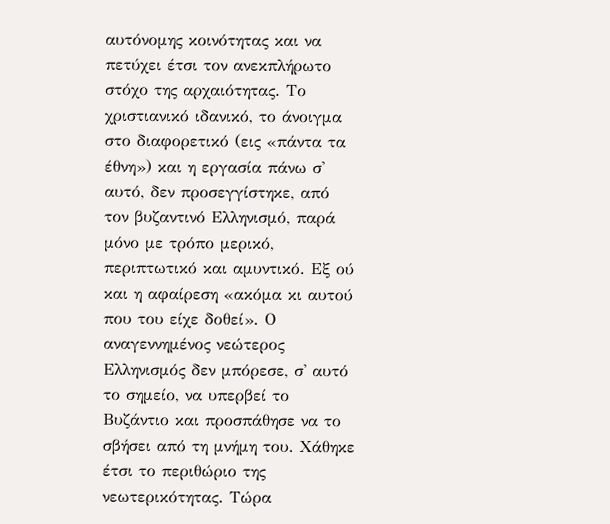αυτόνομης κοινότητας και να πετύχει έτσι τον ανεκπλήρωτο στόχο της αρχαιότητας. Το χριστιανικό ιδανικό, το άνοιγμα στο διαφορετικό (εις «πάντα τα έθνη») και η εργασία πάνω σ' αυτό, δεν προσεγγίστηκε, από τον βυζαντινό Ελληνισμό, παρά μόνο με τρόπο μερικό, περιπτωτικό και αμυντικό. Εξ ού και η αφαίρεση «ακόμα κι αυτού που του είχε δοθεί». Ο αναγεννημένος νεώτερος Ελληνισμός δεν μπόρεσε, σ' αυτό το σημείο, να υπερβεί το Βυζάντιο και προσπάθησε να το σβήσει από τη μνήμη του. Χάθηκε έτσι το περιθώριο της νεωτερικότητας. Τώρα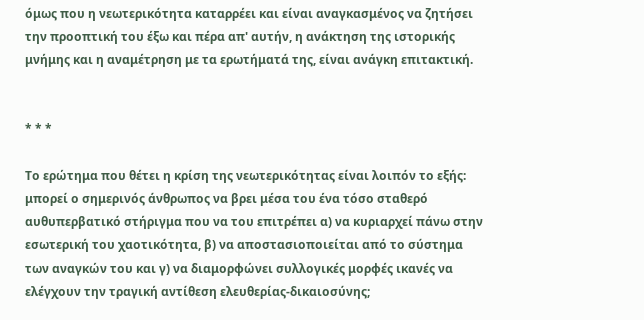όμως που η νεωτερικότητα καταρρέει και είναι αναγκασμένος να ζητήσει την προοπτική του έξω και πέρα απ' αυτήν, η ανάκτηση της ιστορικής μνήμης και η αναμέτρηση με τα ερωτήματά της, είναι ανάγκη επιτακτική.


* * *

Το ερώτημα που θέτει η κρίση της νεωτερικότητας είναι λοιπόν το εξής: μπορεί ο σημερινός άνθρωπος να βρει μέσα του ένα τόσο σταθερό αυθυπερβατικό στήριγμα που να του επιτρέπει α) να κυριαρχεί πάνω στην εσωτερική του χαοτικότητα, β) να αποστασιοποιείται από το σύστημα των αναγκών του και γ) να διαμορφώνει συλλογικές μορφές ικανές να ελέγχουν την τραγική αντίθεση ελευθερίας-δικαιοσύνης;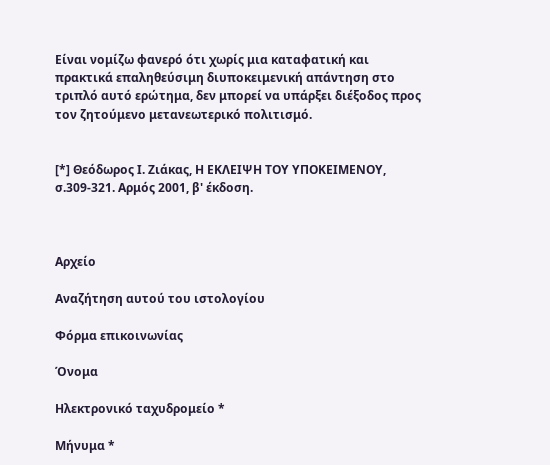Είναι νομίζω φανερό ότι χωρίς μια καταφατική και πρακτικά επαληθεύσιμη διυποκειμενική απάντηση στο τριπλό αυτό ερώτημα, δεν μπορεί να υπάρξει διέξοδος προς τον ζητούμενο μετανεωτερικό πολιτισμό.


[*] Θεόδωρος Ι. Ζιάκας, Η ΕΚΛΕΙΨΗ ΤΟΥ ΥΠΟΚΕΙΜΕΝΟΥ, σ.309-321. Αρμός 2001, β' έκδοση.



Αρχείο

Αναζήτηση αυτού του ιστολογίου

Φόρμα επικοινωνίας

Όνομα

Ηλεκτρονικό ταχυδρομείο *

Μήνυμα *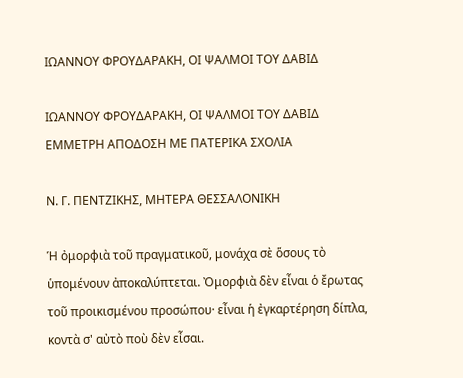ΙΩΑΝΝΟΥ ΦΡΟΥΔΑΡΑΚΗ, ΟΙ ΨΑΛΜΟΙ ΤΟΥ ΔΑΒΙΔ

ΙΩΑΝΝΟΥ ΦΡΟΥΔΑΡΑΚΗ, ΟΙ ΨΑΛΜΟΙ ΤΟΥ ΔΑΒΙΔ
ΕΜΜΕΤΡΗ ΑΠΟΔΟΣΗ ΜΕ ΠΑΤΕΡΙΚΑ ΣΧΟΛΙΑ

Ν. Γ. ΠΕΝΤΖΙΚΗΣ, ΜΗΤΕΡΑ ΘΕΣΣΑΛΟΝΙΚΗ

Ἡ ὀμορφιὰ τοῦ πραγματικοῦ, μονάχα σὲ ὅσους τὸ ὑπομένουν ἀποκαλύπτεται. Ὀμορφιὰ δὲν εἶναι ὁ ἔρωτας τοῦ προικισμένου προσώπου· εἶναι ἡ ἐγκαρτέρηση δίπλα, κοντὰ σ' αὐτὸ ποὺ δὲν εἶσαι.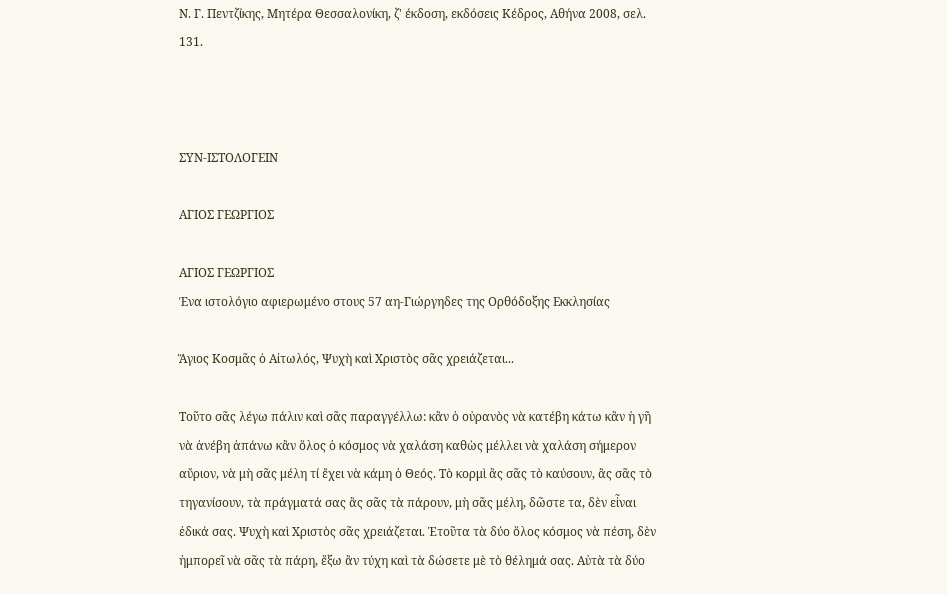Ν. Γ. Πεντζίκης, Μητέρα Θεσσαλονίκη, ζ' έκδοση, εκδόσεις Κέδρος, Αθήνα 2008, σελ. 131.



ΣΥΝ-ΙΣΤΟΛΟΓΕΙΝ

ΑΓΙΟΣ ΓΕΩΡΓΙΟΣ

ΑΓΙΟΣ ΓΕΩΡΓΙΟΣ
Ένα ιστολόγιο αφιερωμένο στους 57 αη-Γιώργηδες της Ορθόδοξης Εκκλησίας

Ἅγιος Κοσμᾶς ὁ Αἰτωλός, Ψυχὴ καὶ Χριστὸς σᾶς χρειάζεται...

Τοῦτο σᾶς λέγω πάλιν καὶ σᾶς παραγγέλλω: κἂν ὁ οὐρανὸς νὰ κατέβη κάτω κἂν ἡ γῆ νὰ ἀνέβη ἀπάνω κἂν ὅλος ὁ κόσμος νὰ χαλάση καθὼς μέλλει νὰ χαλάση σήμερον αὔριον, νὰ μὴ σᾶς μέλη τί ἔχει νὰ κάμη ὁ Θεός. Τὸ κορμὶ ἂς σᾶς τὸ καύσουν, ἂς σᾶς τὸ τηγανίσουν, τὰ πράγματά σας ἂς σᾶς τὰ πάρουν, μὴ σᾶς μέλη, δῶστε τα, δὲν εἶναι ἐδικά σας. Ψυχὴ καὶ Χριστὸς σᾶς χρειάζεται. Ἐτοῦτα τὰ δύο ὅλος κόσμος νὰ πέση, δὲν ἠμπορεῖ νὰ σᾶς τὰ πάρη, ἔξω ἂν τύχη καὶ τὰ δώσετε μὲ τὸ θέλημά σας. Αὐτὰ τὰ δύο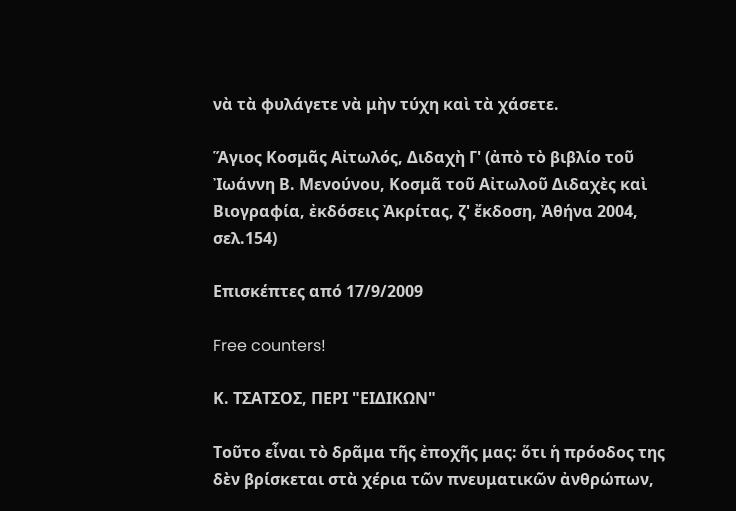νὰ τὰ φυλάγετε νὰ μὴν τύχη καὶ τὰ χάσετε.

Ἅγιος Κοσμᾶς Αἰτωλός, Διδαχὴ Γ' (ἀπὸ τὸ βιβλίο τοῦ Ἰωάννη Β. Μενούνου, Κοσμᾶ τοῦ Αἰτωλοῦ Διδαχὲς καὶ Βιογραφία, ἐκδόσεις Ἀκρίτας, ζ' ἔκδοση, Ἀθήνα 2004, σελ.154)

Επισκέπτες από 17/9/2009

Free counters!

Κ. ΤΣΑΤΣΟΣ, ΠΕΡΙ "ΕΙΔΙΚΩΝ"

Τοῦτο εἶναι τὸ δρᾶμα τῆς ἐποχῆς μας: ὅτι ἡ πρόοδος της δὲν βρίσκεται στὰ χέρια τῶν πνευματικῶν ἀνθρώπων,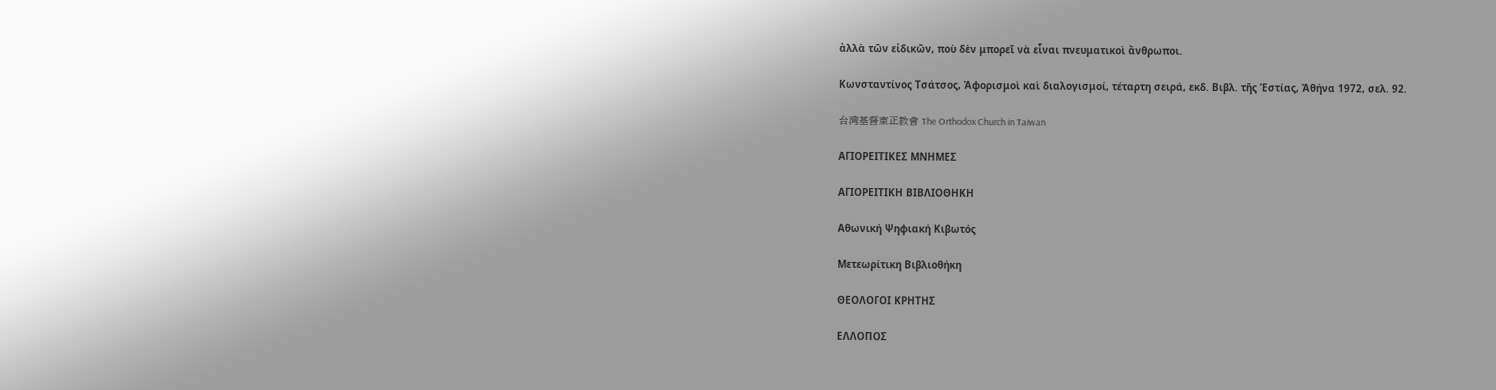ἀλλὰ τῶν εἰδικῶν, ποὺ δὲν μπορεῖ νὰ εἶναι πνευματικοὶ ἄνθρωποι.

Κωνσταντίνος Τσάτσος, Ἀφορισμοὶ καὶ διαλογισμοί, τέταρτη σειρά, εκδ. Βιβλ. τῆς Ἑστίας, Ἀθήνα 1972, σελ. 92.

台灣基督東正教會 The Orthodox Church in Taiwan

ΑΓΙΟΡΕΙΤΙΚΕΣ ΜΝΗΜΕΣ

ΑΓΙΟΡΕΙΤΙΚΗ ΒΙΒΛΙΟΘΗΚΗ

Αθωνική Ψηφιακή Κιβωτός

Μετεωρίτικη Βιβλιοθήκη

ΘΕΟΛΟΓΟΙ ΚΡΗΤΗΣ

ΕΛΛΟΠΟΣ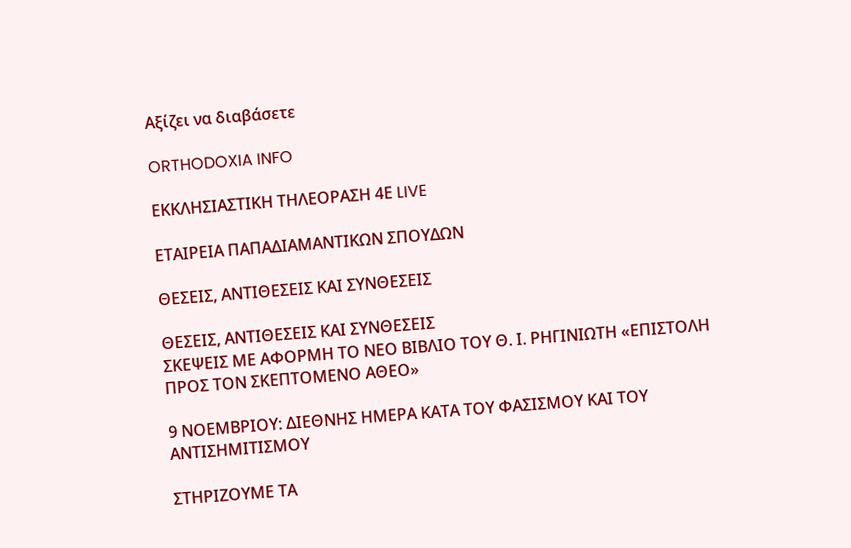Αξίζει να διαβάσετε

ORTHODOXIA INFO

ΕΚΚΛΗΣΙΑΣΤΙΚΗ ΤΗΛΕΟΡΑΣΗ 4Ε LIVE

ΕΤΑΙΡΕΙΑ ΠΑΠΑΔΙΑΜΑΝΤΙΚΩΝ ΣΠΟΥΔΩΝ

ΘΕΣΕΙΣ, ΑΝΤΙΘΕΣΕΙΣ ΚΑΙ ΣΥΝΘΕΣΕΙΣ

ΘΕΣΕΙΣ, ΑΝΤΙΘΕΣΕΙΣ ΚΑΙ ΣΥΝΘΕΣΕΙΣ
ΣΚΕΨΕΙΣ ΜΕ ΑΦΟΡΜΗ ΤΟ ΝΕΟ ΒΙΒΛΙΟ ΤΟΥ Θ. Ι. ΡΗΓΙΝΙΩΤΗ «ΕΠΙΣΤΟΛΗ ΠΡΟΣ ΤΟΝ ΣΚΕΠΤΟΜΕΝΟ ΑΘΕΟ»

9 ΝΟΕΜΒΡΙΟΥ: ΔΙΕΘΝΗΣ ΗΜΕΡΑ ΚΑΤΑ ΤΟΥ ΦΑΣΙΣΜΟΥ ΚΑΙ ΤΟΥ ΑΝΤΙΣΗΜΙΤΙΣΜΟΥ

ΣΤΗΡΙΖΟΥΜΕ ΤΑ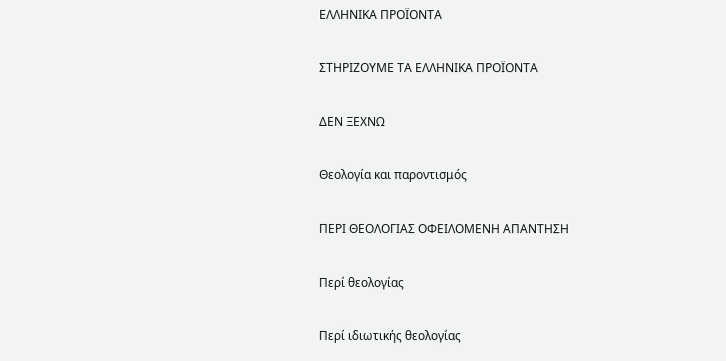ΕΛΛΗΝΙΚΑ ΠΡΟΪΟΝΤΑ

ΣΤΗΡΙΖΟΥΜΕ ΤΑ ΕΛΛΗΝΙΚΑ ΠΡΟΪΟΝΤΑ

ΔΕΝ ΞΕΧΝΩ

Θεολογία και παροντισμός

ΠΕΡΙ ΘΕΟΛΟΓΙΑΣ ΟΦΕΙΛΟΜΕΝΗ ΑΠΑΝΤΗΣΗ

Περί θεολογίας

Περί ιδιωτικής θεολογίας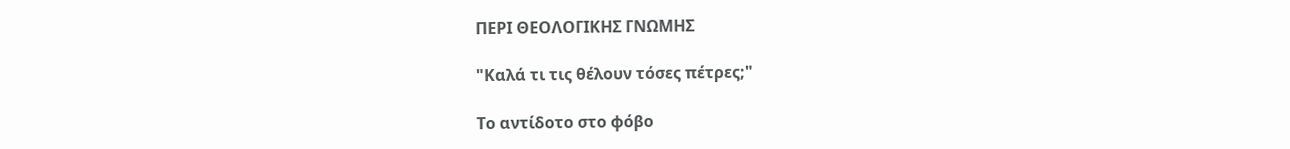ΠΕΡΙ ΘΕΟΛΟΓΙΚΗΣ ΓΝΩΜΗΣ

"Καλά τι τις θέλουν τόσες πέτρες;"

Το αντίδοτο στο φόβο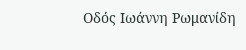Οδός Ιωάννη Ρωμανίδη